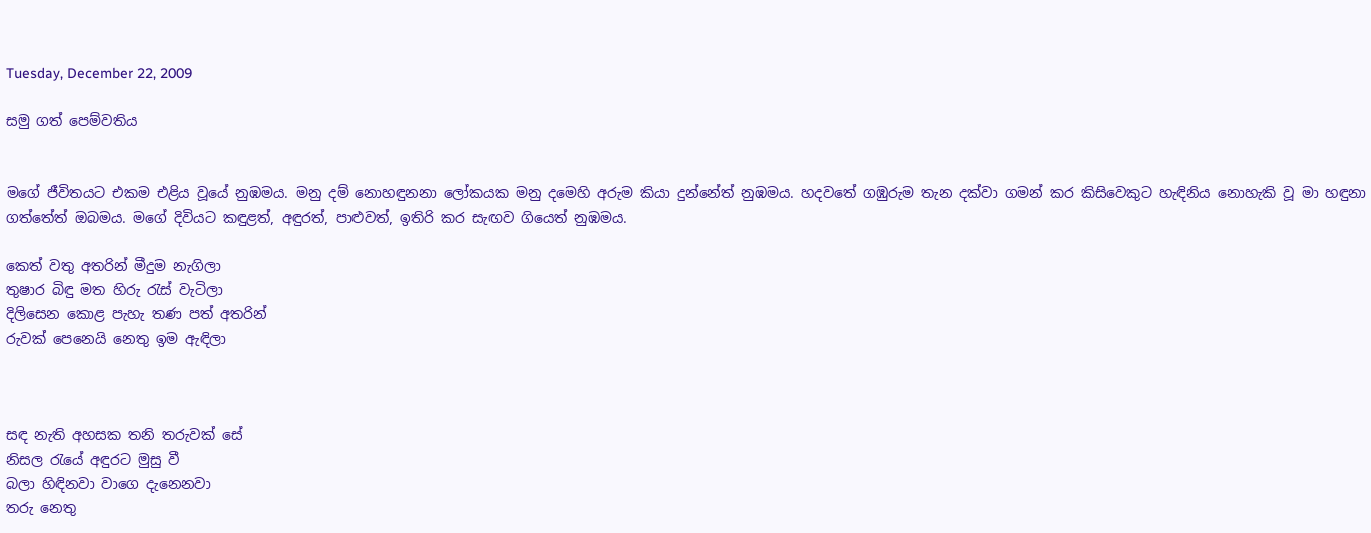Tuesday, December 22, 2009

සමු ගත් පෙම්වතිය


මගේ ජීවිතයට එකම එළිය වූයේ නුඹමය. මනු දම් නොහඳුනනා ලෝකයක මනු දමෙහි අරුම කියා දුන්නේත් නුඹමය. හදවතේ ගඹුරුම තැන දක්වා ගමන් කර කිසිවෙකුට හැඳිනිය නොහැකි වූ මා හඳුනා ගත්තේත් ඔබමය. මගේ දිවියට කඳුළත්, අඳුරත්, පාළුවත්, ඉතිරි කර සැඟව ගියෙත් නුඹමය.

කෙත් වතු අතරින් මීදුම නැගිලා
තුෂාර බිඳු මත හිරු රැස් වැටිලා
දිලිසෙන කොළ පැහැ තණ පත් අතරින්
රුවක් පෙනෙයි නෙතු ඉම ඇඳිලා



සඳ නැති අහසක තනි තරුවක් සේ
නිසල රැයේ අඳුරට මුසු වී
බලා හිඳිනවා වාගෙ දැනෙනවා
තරු නෙතු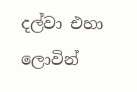දල්වා එහා ලොවින්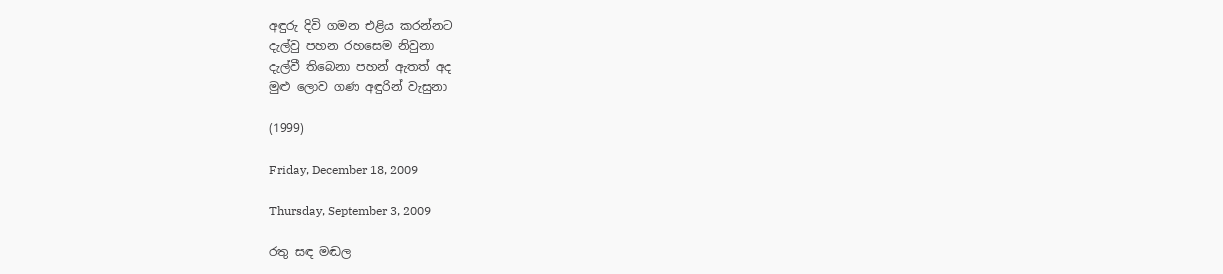අඳුරු දිවි ගමන එළිය කරන්නට
දැල්වු පහන රහසෙම නිවුනා
දැල්වී තිබෙනා පහන් ඇතත් අද
මුළු ලොව ගණ අඳුරින් වැසුනා

(1999)

Friday, December 18, 2009

Thursday, September 3, 2009

රතු සඳ මඬල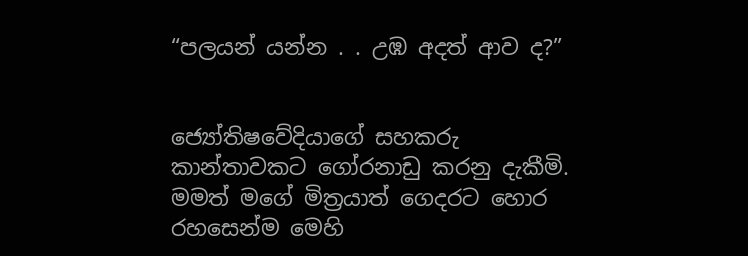“පලයන් යන්න . . උඹ අදත් ආව ද?”


ජ්‍යෝතිෂවේදියාගේ සහකරු කාන්තාවකට ගෝරනාඩු කරනු දැකීමි. මමත් මගේ මිත්‍රයාත් ගෙදරට හොර රහසෙන්ම මෙහි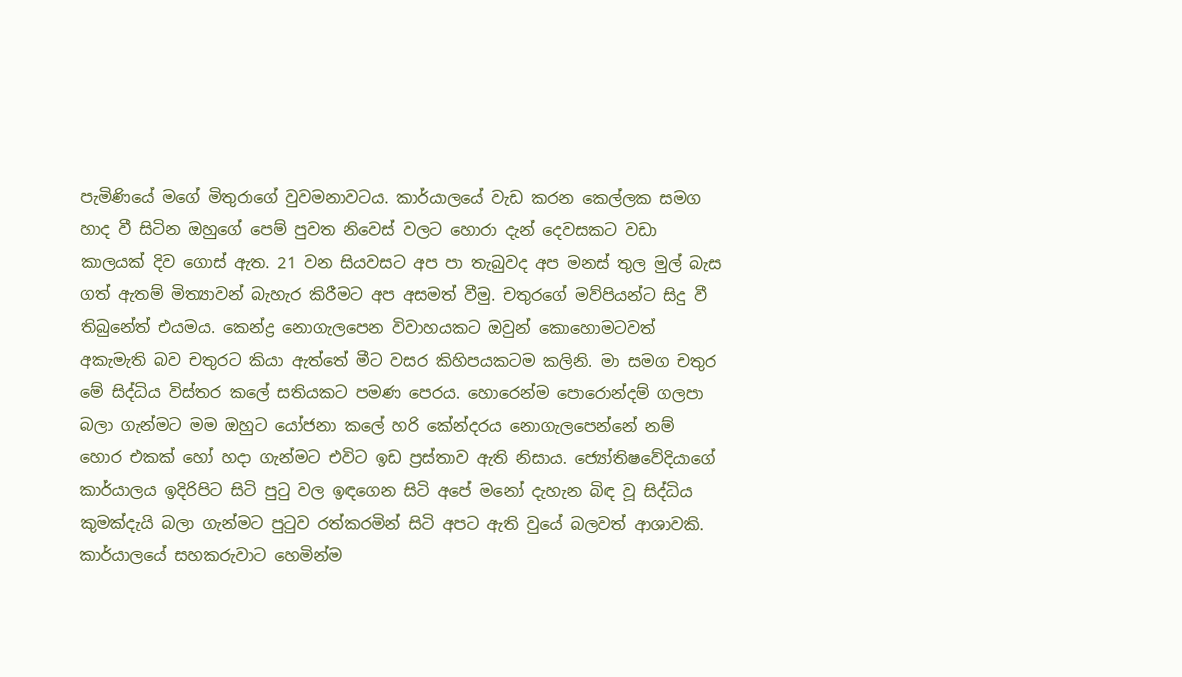පැමිණියේ මගේ මිතුරාගේ වුවමනාවටය. කාර්යාලයේ වැඩ කරන කෙල්ලක සමග හාද වී සිටින ඔහුගේ පෙම් පුවත නිවෙස් වලට හොරා දැන් දෙවසකට වඩා කාලයක් දිව ගොස් ඇත. 21 වන සියවසට අප පා තැබුවද අප මනස් තුල මුල් බැස ගත් ඇතම් මිත්‍යාවන් බැහැර කිරීමට අප අසමත් වීමු. චතුරගේ මව්පියන්ට සිදු වී තිබුනේත් එයමය. කෙන්ද්‍ර නොගැලපෙන විවාහයකට ඔවුන් කොහොමටවත් අකැමැති බව චතුරට කියා ඇත්තේ මීට වසර කිහිපයකටම කලිනි. මා සමග චතුර මේ සිද්ධිය විස්තර කලේ සතියකට පමණ පෙරය. හොරෙන්ම පොරොන්දම් ගලපා බලා ගැන්මට මම ඔහුට යෝජනා කලේ හරි කේන්දරය නොගැලපෙන්නේ නම් හොර එකක් හෝ හදා ගැන්මට එවිට ඉඩ ප්‍රස්තාව ඇති නිසාය. ජ්‍යෝතිෂවේදියාගේ කාර්යාලය ඉදිරිපිට සිටි පුටු වල ඉඳගෙන සිටි අපේ මනෝ දැහැන බිඳ වූ සිද්ධිය කුමක්දැයි බලා ගැන්මට පුටුව රත්කරමින් සිටි අපට ඇති වුයේ බලවත් ආශාවකි. කාර්යාලයේ සහකරුවාට හෙමින්ම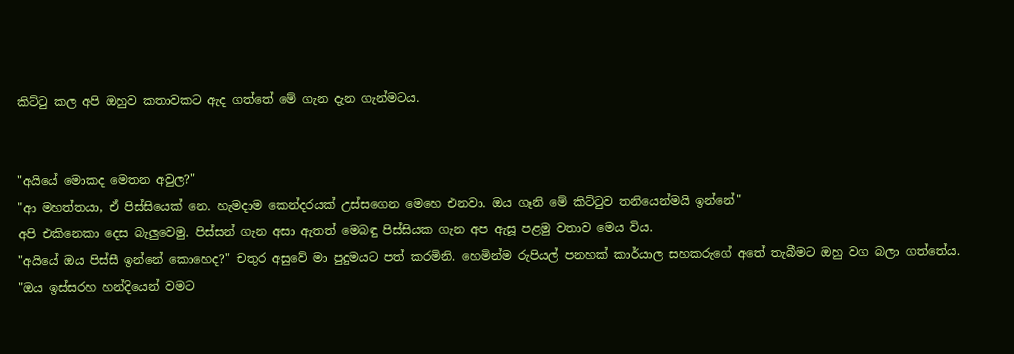කිට්ටු කල අපි ඔහුව කතාවකට ඇද ගත්තේ මේ ගැන දැන ගැන්මටය.


"අයියේ මොකද මෙතන අවුල?"
"ආ මහත්තයා, ඒ පිස්සියෙක් නෙ. හැමදාම කෙන්දරයක් උස්සගෙන මෙහෙ එනවා. ඔය ගෑනි මේ කිට්ටුව තනියෙන්මයි ඉන්නේ"
අපි එකිනෙකා දෙස බැලුවෙමු. පිස්සන් ගැන අසා ඇතත් මෙබඳු පිස්සියක ගැන අප ඇසූ පළමු වතාව මෙය විය.
"අයියේ ඔය පිස්සී ඉන්නේ කොහෙද?" චතුර අසුවේ මා පුදුමයට පත් කරමිනි. හෙමින්ම රුපියල් පනහක් කාර්යාල සහකරුගේ අතේ තැබීමට ඔහු වග බලා ගත්තේය.
"ඔය ඉස්සරහ හන්දියෙන් වමට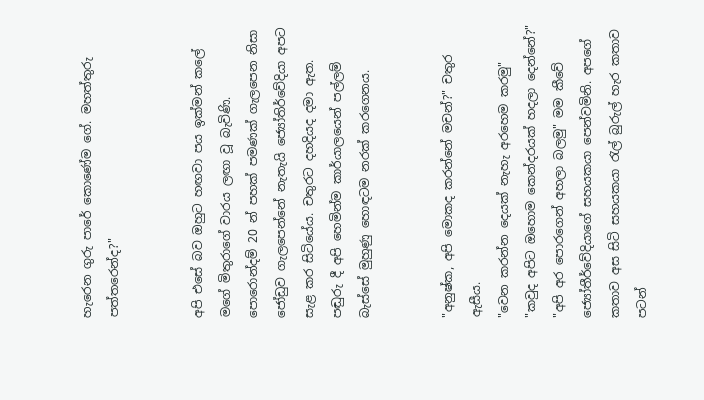හැරෙන ගුරු පාරේ කොණේම ගේ. මහත්තුරු පත්තරෙන්ද?"


අපි එසේ බව ඔහුට හඟවා පය ඉක්මන් කලේ මගේ මිතුරාගේ වාරය ලඟා වූ බැවිණි. පොරොන්දම් 20 න් පහක් පමණක් ගැලපෙන නිසා ජෝඩුව ගැලපෙන්නේ නැතැයි ජ්‍යෝතිර්වේදියා අපට සැළ කර සිටියේය. චතුරට දහදියද දමා ඇත. පඬුරු දී අපි හෙමින්ම කාර්යාලයෙන් පල්ලම් බැස්සේ මුහුණු හොඳටම නරක් කරගෙනය.


"අනුෂ්ක, අපි මොකද කරන්නේ මචන්?" චතුර ඇසීය.
"වෙන කරන්න දෙයක් නැහැ අරහෙම කරමු"
"කවුද අපිට ඔහොම කෙන්දරයක් හදලා දෙන්නේ?"
"අපි අර පොරගෙන් අහලා බලමු" මම කීවේ ජ්‍යෝතීර්වේදියාගේ සහයකයා පෙන්වමිනි. අපගේ කතාව අස සිටි සහයකයා රැල් බුරුල් හැර කතාව පටන්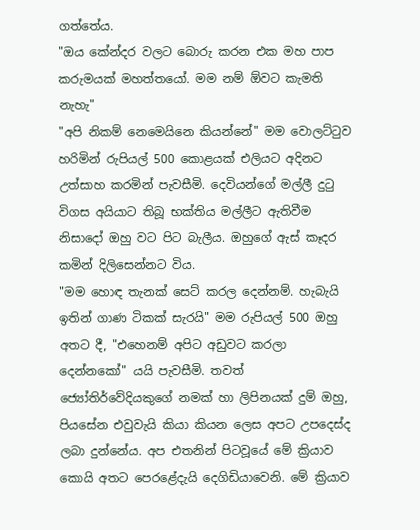ගත්තේය.
"ඔය කේන්දර වලට බොරු කරන එක මහ පාප කරුමයක් මහත්තයෝ. මම නම් ඕවට කැමති නැහැ"
"අපි නිකම් නෙමෙයිනෙ කියන්නේ" මම වොලට්ටුව හරිමින් රුපියල් 500 කොළයක් එලියට අදිනට උත්සාහ කරමින් පැවසීමි. දෙවියන්ගේ මල්ලී දුටු විගස අයියාට තිබූ භක්තිය මල්ලීට ඇතිවීම නිසාදෝ ඔහු වට පිට බැලීය. ඔහුගේ ඇස් කෑදර කමින් දිලිසෙන්නට විය.
"මම හොඳ තැනක් සෙට් කරල දෙන්නම්. හැබැයි ඉතින් ගාණ ටිකක් සැරයි" මම රුපියල් 500 ඔහු අතට දී, "එහෙනම් අපිට අඩුවට කරලා දෙන්නකෝ" යයි පැවසීමි. තවත් ජ්‍යෝතිර්වේදියකුගේ නමක් හා ලිපිනයක් දුම් ඔහු, පියසේන එවුවැයි කියා කියන ලෙස අපට උපදෙස්ද ලබා දුන්නේය. අප එතනින් පිටවූයේ මේ ක්‍රියාව කොයි අතට පෙරළේදැයි දෙගිඩියාවෙනි. මේ ක්‍රියාව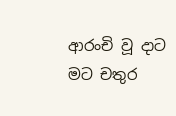ආරංචි වූ දාට මට චතුර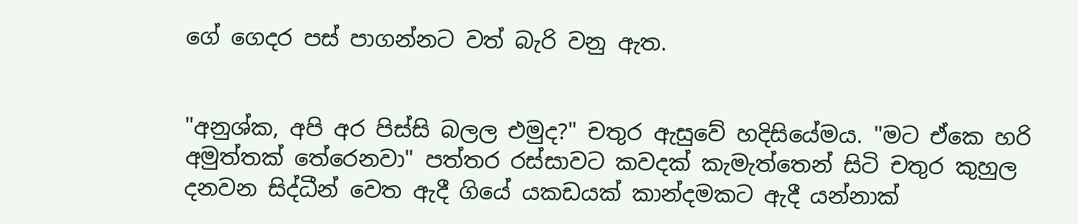ගේ ගෙදර පස් පාගන්නට වත් බැරි වනු ඇත.


"අනුශ්ක, අපි අර පිස්සි බලල එමුද?" චතුර ඇසුවේ හදිසියේමය. "මට ඒකෙ හරි අමුත්තක් තේරෙනවා" පත්තර රස්සාවට කවදක් කැමැත්තෙන් සිටි චතුර කුහුල දනවන සිද්ධීන් වෙත ඇදී ගියේ යකඩයක් කාන්දමකට ඇදී යන්නාක්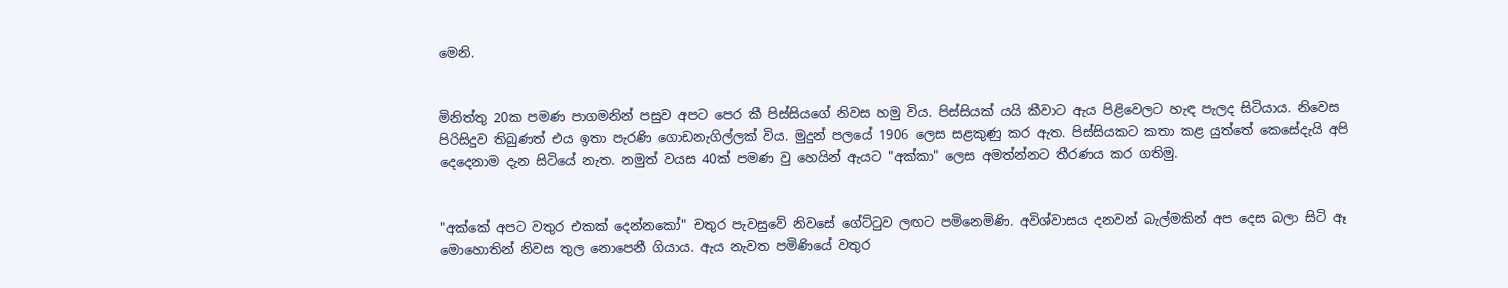මෙනි.


මිනිත්තු 20ක පමණ පාගමනින් පසුව අපට පෙර කී පිස්සියගේ නිවස හමු විය. පිස්සියක් යයි කීවාට ඇය පිළිවෙලට හැඳ පැලද සිටියාය. නිවෙස පිරිසිදුව තිබුණත් එය ඉතා පැරණි ගොඩනැගිල්ලක් විය. මුදුන් පලයේ 1906 ලෙස සළකුණු කර ඇත. පිස්සියකට කතා කළ යුත්තේ කෙසේදැයි අපි දෙදෙනාම දැන සිටියේ නැත. නමුත් වයස 40ක් පමණ වු හෙයින් ඇයට "අක්කා" ලෙස අමත්න්නට තීරණය කර ගතිමු.


"අක්කේ අපට වතුර එකක් දෙන්නකෝ" චතුර පැවසුවේ නිවසේ ගේට්ටුව ලඟට පමිනෙමිණි. අවිශ්වාසය දනවන් බැල්මකින් අප දෙස බලා සිටි ඈ මොහොතින් නිවස තුල නොපෙනී ගියාය. ඇය නැවත පමිණියේ වතුර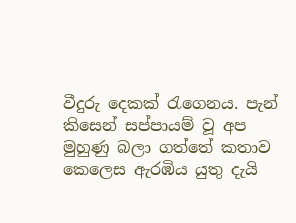වීදුරු දෙකක් රැගෙනය. පැන් කිසෙන් සප්පායම් වූ අප මුහුණු බලා ගත්තේ කතාව කෙලෙස ඇරඹිය යුතු දැයි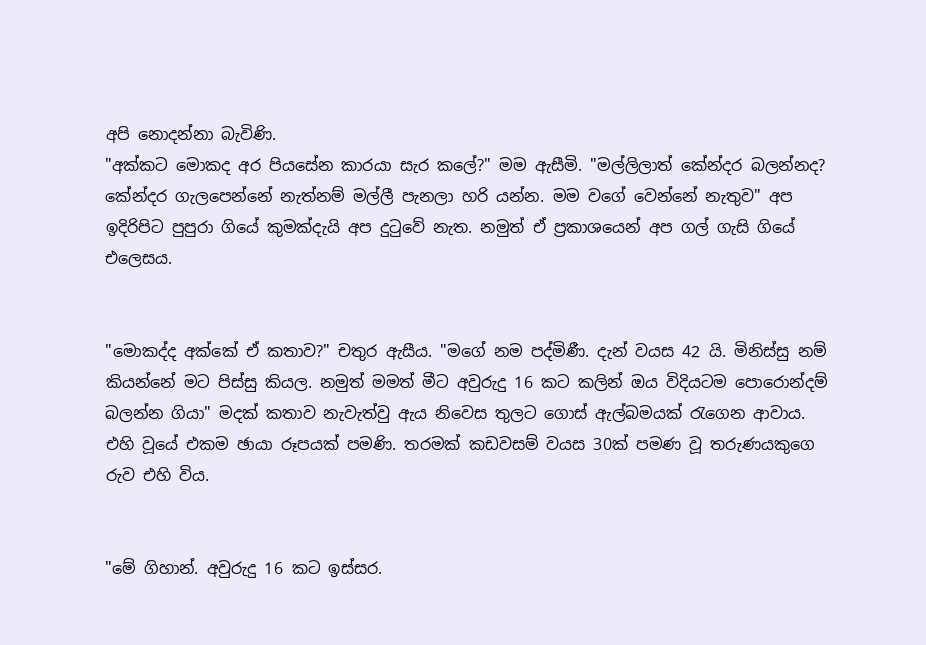අපි නොදන්නා බැවිණි.
"අක්කට මොකද අර පියසේන කාරයා සැර කලේ?" මම ඇසීමි. "මල්ලිලාත් කේන්දර බලන්නද? කේන්දර ගැලපෙන්නේ නැත්නම් මල්ලී පැනලා හරි යන්න. මම වගේ වෙන්නේ නැතුව" අප ඉදිරිපිට පුපුරා ගියේ කුමක්දැයි අප දුටුවේ නැත. නමුත් ඒ ප්‍රකාශයෙන් අප ගල් ගැසි ගියේ එලෙසය.


"මොකද්ද අක්කේ ඒ කතාව?" චතුර ඇසීය. "මගේ නම පද්මිණී. දැන් වයස 42 යි. මිනිස්සු නම් කියන්නේ මට පිස්සු කියල. නමුත් මමත් මීට අවුරුදු 16 කට කලින් ඔය විදියටම පොරොන්දම් බලන්න ගියා" මදක් කතාව නැවැත්වු ඇය නිවෙස තුලට ගොස් ඇල්බමයක් රැගෙන ආවාය. එහි වූයේ එකම ඡායා රූපයක් පමණි. තරමක් කඩවසම් වයස 30ක් පමණ වූ තරුණයකුගෙ රුව එහි විය.


"මේ ගිහාන්. අවුරුදු 16 කට ඉස්සර.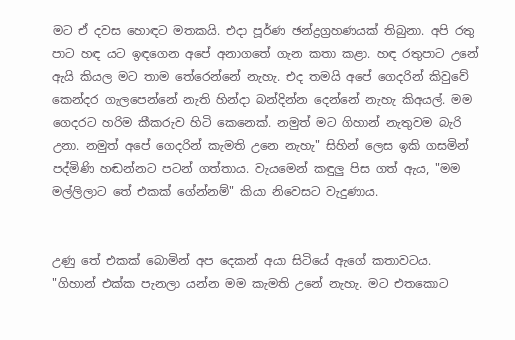මට ඒ දවස හොඳට මතකයි. එදා පූර්ණ ඡන්ද්‍රග්‍රහණයක් තිබුනා. අපි රතු පාට හඳ යට ඉඳගෙන අපේ අනාගතේ ගැන කතා කළා. හඳ රතුපාට උනේ ඇයි කියල මට තාම තේරෙන්නේ නැහැ. එද තමයි අපේ ගෙදරින් කිවුවේ කෙන්දර ගැලපෙන්නේ නැති හින්දා බන්දින්න දෙන්නේ නැහැ කිඅයල්. මම ගෙදරට හරිම කීකරුව හිටි කෙනෙක්. නමුත් මට ගිහාන් නැතුවම බැරි උනා. නමුත් අපේ ගෙදරින් කැමති උනෙ නැහැ" සිහින් ලෙස ඉකි ගසමින් පද්මිණි හඬන්නට පටන් ගත්තාය. වැයමෙන් කඳුලු පිස ගත් ඇය, "මම මල්ලිලාට තේ එකක් ගේන්නම්" කියා නිවෙසට වැදුණාය.


උණු තේ එකක් බොමින් අප දෙකන් අයා සිටියේ ඇගේ කතාවටය.
"ගිහාන් එක්ක පැනලා යන්න මම කැමති උනේ නැහැ. මට එතකොට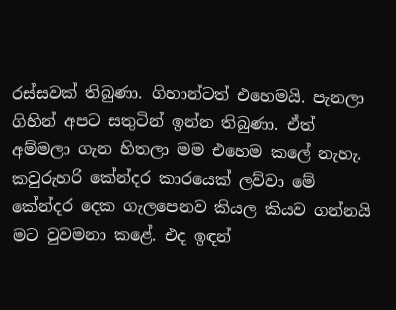රස්සවක් තිබුණා. ගිහාන්ටත් එහෙමයි. පැනලා ගිහින් අපට සතුටින් ඉන්න තිබුණා. ඒත් අම්මලා ගැන හිතලා මම එහෙම කලේ නැහැ. කවුරුහරි කේන්දර කාරයෙක් ලව්වා මේ කේන්දර දෙක ගැලපෙනව කියල කියව ගන්නයි මට වුවමනා කළේ. එද ඉඳන්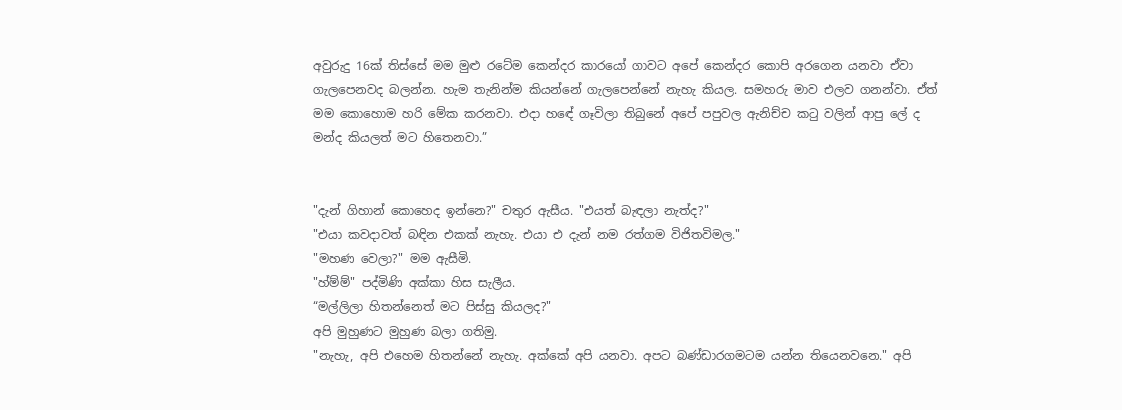අවුරුදු 16ක් තිස්සේ මම මුළු රටේම කෙන්දර කාරයෝ ගාවට අපේ කෙන්දර කොපි අරගෙන යනවා ඒවා ගැලපෙනවද බලන්න. හැම තැනින්ම කියන්නේ ගැලපෙන්නේ නැහැ කියල. සමහරු මාව එලව ගනන්වා. ඒත් මම කොහොම හරි මේක කරනවා. එදා හඳේ ගෑවිලා තිබුනේ අපේ පපුවල ඇනිච්ච කටු වලින් ආපු ලේ ද මන්ද කියලත් මට හිතෙනවා.”


"දැන් ගිහාන් කොහෙද ඉන්නෙ?" චතුර ඇසීය. "එයත් බැඳලා නැත්ද?"
"එයා කවදාවත් බඳින එකක් නැහැ. එයා එ දැන් නම රත්ගම විජිතවිමල."
"මහණ වෙලා?" මම ඇසීමි.
"හ්ම්ම්" පද්මිණි අක්කා හිස සැලීය.
“මල්ලිලා හිතන්නෙත් මට පිස්සු කියලද?"
අපි මුහුණට මුහුණ බලා ගතිමු.
"නැහැ, අපි එහෙම හිතන්නේ නැහැ. අක්කේ අපි යනවා. අපට බණ්ඩාරගමටම යන්න තියෙනවනෙ." අපි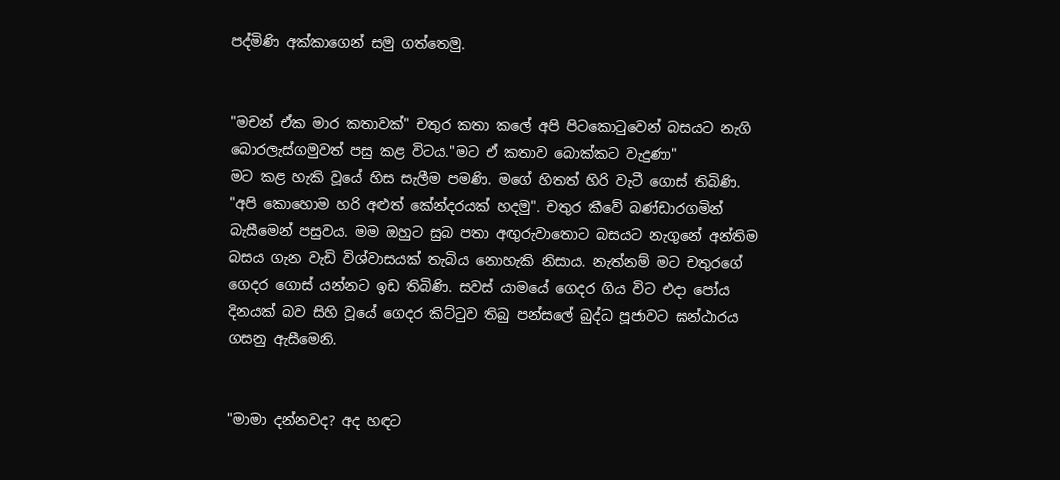පද්මිණි අක්කාගෙන් සමු ගත්තෙමු.


"මචන් ඒක මාර කතාවක්" චතුර කතා කලේ අපි පිටකොටුවෙන් බසයට නැගි බොරලැස්ගමුවත් පසු කළ විටය."මට ඒ කතාව බොක්කට වැදුණා"
මට කළ හැකි වූයේ හිස සැලීම පමණි. මගේ හිතත් හිරි වැටී ගොස් තිබිණි.
"අපි කොහොම හරි අළුත් කේන්දරයක් හදමු". චතුර කීවේ බණ්ඩාරගමින් බැසීමෙන් පසුවය. මම ඔහුට සුබ පතා අඟුරුවාතොට බසයට නැගුනේ අන්තිම බසය ගැන වැඩි විශ්වාසයක් තැබිය නොහැකි නිසාය. නැත්නම් මට චතුරගේ ගෙදර ගොස් යන්නට ඉඩ තිබිණි. සවස් යාමයේ ගෙදර ගිය විට එදා පෝය දිනයක් බව සිහි වූයේ ගෙදර කිට්ටුව තිබු පන්සලේ බුද්ධ පූජාවට ඝන්ඨාරය ගසනු ඇසීමෙනි.


"මාමා දන්නවද? අද හඳට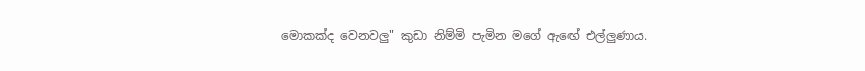මොකක්ද වෙනවලු" කුඩා නිම්මි පැමින මගේ ඇඟේ එල්ලුණාය.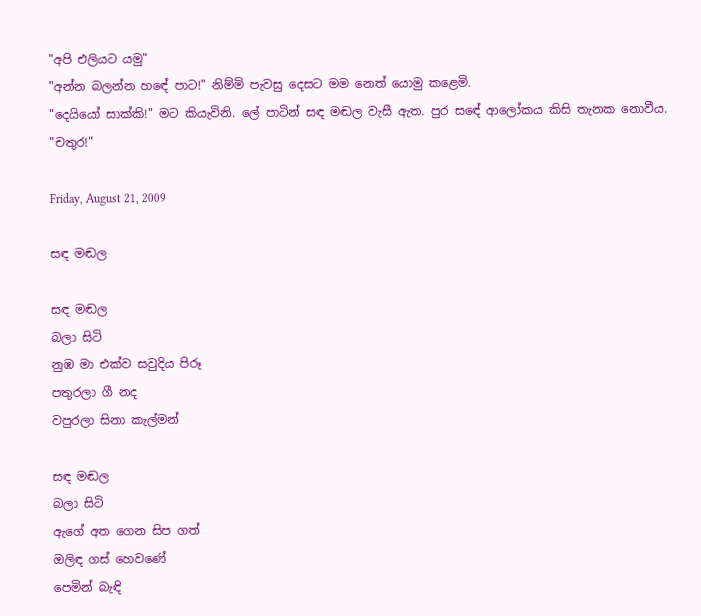"අපි එලියට යමු"
"අන්න බලන්න හඳේ පාට!" නිම්මි පැවසු දෙසට මම නෙත් යොමු කළෙමි.
"දෙයියෝ සාක්කි!" මට කියැවිනි. ලේ පාටින් සඳ මඬල වැසී ඇත. පුර සඳේ ආලෝකය කිසි තැනක නොවීය.
"චතුර!"

Friday, August 21, 2009

සඳ මඬල

සඳ මඬල
බලා සිටි
නුඹ මා එක්ව සවුදිය පිරූ
පතුරලා ගී නද
වපුරලා සිනා කැල්මන්

සඳ මඬල
බලා සිටි
ඇගේ අත ගෙන සිප ගත්
ඔලිඳ ගස් හෙවණේ
පෙමින් බැඳි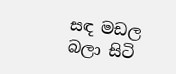සඳ මඩල
බලා සිටි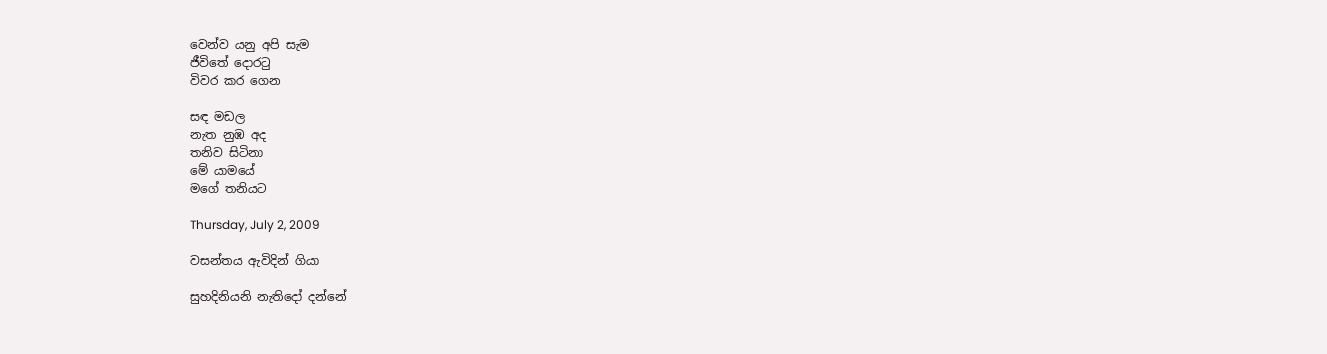වෙන්ව යනු අපි සැම
ජීවිතේ දොරටු
විවර කර ගෙන

සඳ මඩල
නැත නුඹ අද
තනිව සිටිනා
මේ යාමයේ
මගේ තනියට

Thursday, July 2, 2009

වසන්තය ඇවිදින් ගියා

සුහදිනියනි නැතිදෝ දන්නේ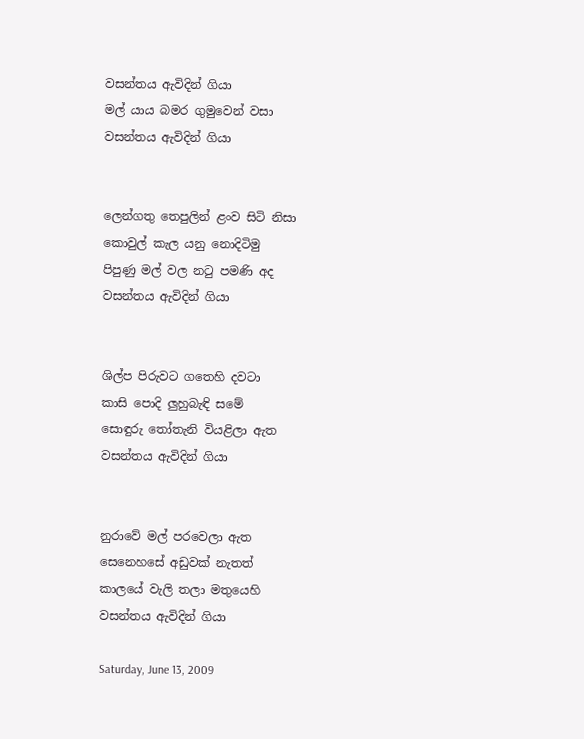වසන්තය ඇවිදින් ගියා
මල් යාය බමර ගුමුවෙන් වසා
වසන්තය ඇවිදින් ගියා


ලෙන්ගතු තෙපුලින් ළංව සිටි නිසා
කොවුල් කැල යනු නොදිටිමු
පිපුණු මල් වල නටු පමණි අද
වසන්තය ඇවිදින් ගියා


ශිල්ප පිරුවට ගතෙහි දවටා
කාසි පොදි ලුහුබැඳි සමේ
සොඳුරු තෝතැනි වියළිලා ඇත
වසන්තය ඇවිදින් ගියා


නුරාවේ මල් පරවෙලා ඇත
සෙනෙහසේ අඩුවක් නැතත්
කාලයේ වැලි තලා මතුයෙහි
වසන්තය ඇවිදින් ගියා

Saturday, June 13, 2009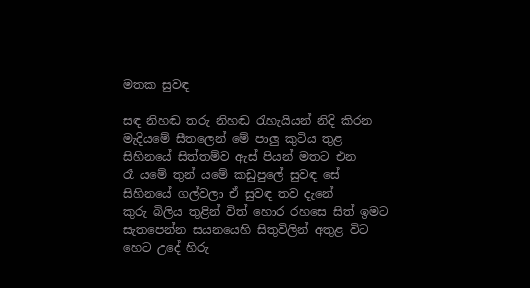මතක සුවඳ

සඳ නිහඬ තරු නිහඬ රැහැයියන් නිදි කිරන
මැදියමේ සීතලෙන් මේ පාලු කුටිය තුළ
සිහිනයේ සිත්තම්ව ඇස් පියන් මතට එන
රෑ යමේ තුන් යමේ කඩුපුලේ සුවඳ සේ
සිහිනයේ ගල්වලා ඒ සුවඳ තව දැනේ
කුරු බිලිය තුළින් විත් හොර රහසෙ සිත් ඉමට
සැතපෙන්න සයනයෙහි සිතුවිලින් අතුළ විට
හෙට උදේ හිරු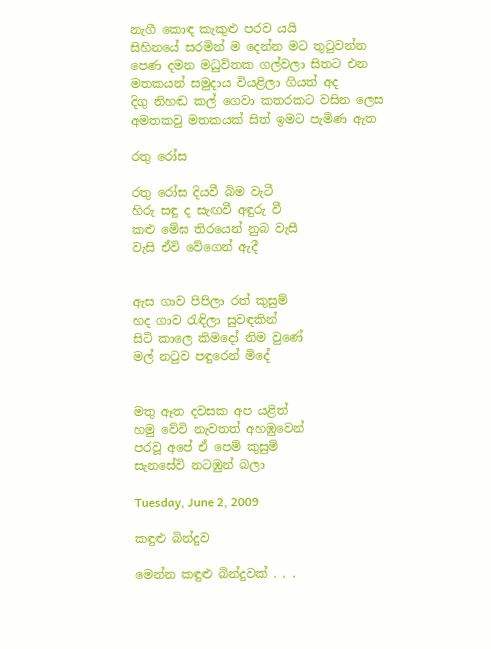නැගී කොඳ කැකුළු පරව යයි
සිහිනයේ සරමින් ම දෙන්න මට තුටුවන්න
පෙණ දමන මධුවිතක ගල්වලා සිතට එන
මතකයන් සමුදාය වියළිලා ගියත් අද
දිගු නිහඬ කල් ගෙවා කතරකට වසින ලෙස
අමතකවු මතකයක් සිත් ඉමට පැමිණ ඇත

රතු රෝස

රතු රෝස දියවී බිම වැටී
හිරු සඳු ද සැඟවී අඳුරු වී
කළු මේඝ තිරයෙන් නුබ වැසී
වැසි ඒවි වේගෙන් ඇදී


ඇස ගාව පිපිලා රත් කුසුම්
හද ගාව රැඳිලා සුවඳකින්
සිටි කාලෙ කිමදෝ නිම වුණේ
මල් නටුව පඳුරෙන් මිදේ


මතු ඈත දවසක අප යළිත්
හමු වේවි නැවතත් අහඹුවෙන්
පරවූ අපේ ඒ පෙම් කුසුම්
සැනසේවි නටඹුන් බලා

Tuesday, June 2, 2009

කඳුළු බින්දුව

මෙන්න කඳුළු බින්දුවක් . . .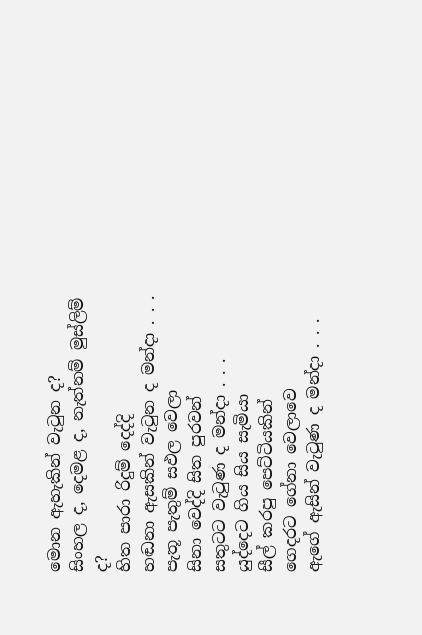මොන ඇහැකින් වැටුන ද?
සිංහල ද, දෙමළ ද, නැත්නම් මුස්ලිම් ද?
හිත පාරා රිදුම් දෙද්දි
හඬනා ඇසකින් වැටුන ද මන්දා . . .
පැතූ පැතුම් සඵල වෙලා
සිනා වෙද්දි සිත පුරවන්
සතුටට වැටුණ ද මන්දා . . .
යුද්දෙට ගිය සිය සැමියා
සීල් කරපු පෙට්ටියකින්
ගෙදරට ගේනා වෙලාවෙ
ඇගේ ඇසින් වැටුණ ද මන්දා . . .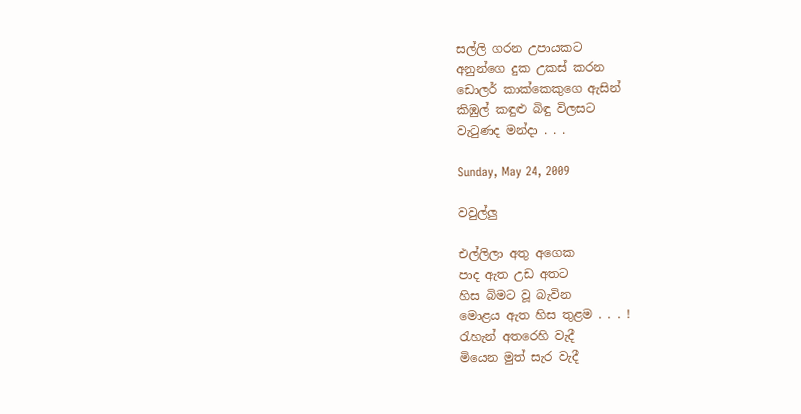සල්ලි ගරන උපායකට
අනුන්ගෙ දුක උකස් කරන
ඩොලර් කාක්කෙකුගෙ ඇසින්
කිඹුල් කඳුළු බිඳු විලසට
වැටුණද මන්දා . . .

Sunday, May 24, 2009

වවුල්ලු

එල්ලිලා අතු අගෙක
පාද ඇත උඩ අතට
හිස බිමට වූ බැවින
මොළය ඇත හිස තුළම . . . !
රැහැන් අතරෙහි වැදී
මියෙන මුත් සැර වැදී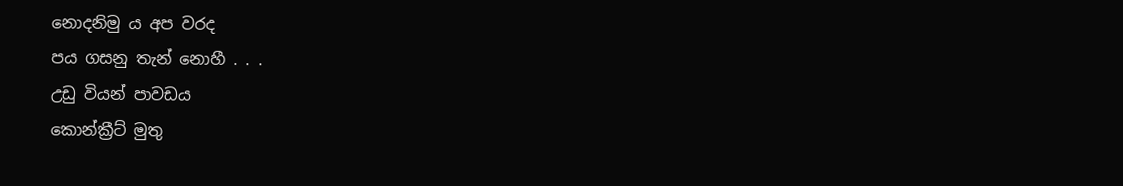නොදනිමු ය අප වරද
පය ගසනු තැන් නොහී . . .
උඩු වියන් පාවඩය
කොන්ක්‍රීට් මුතු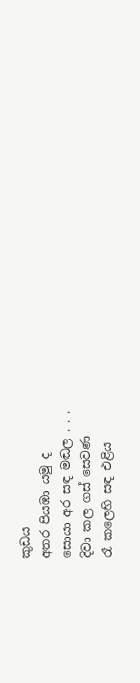කුඩය
අතර පියඹා යමු ද
සොයා අර සඳ මඬල . . .
දිවා කල ගස් සෙවණ
රෑ කලෙහි සඳ එළිය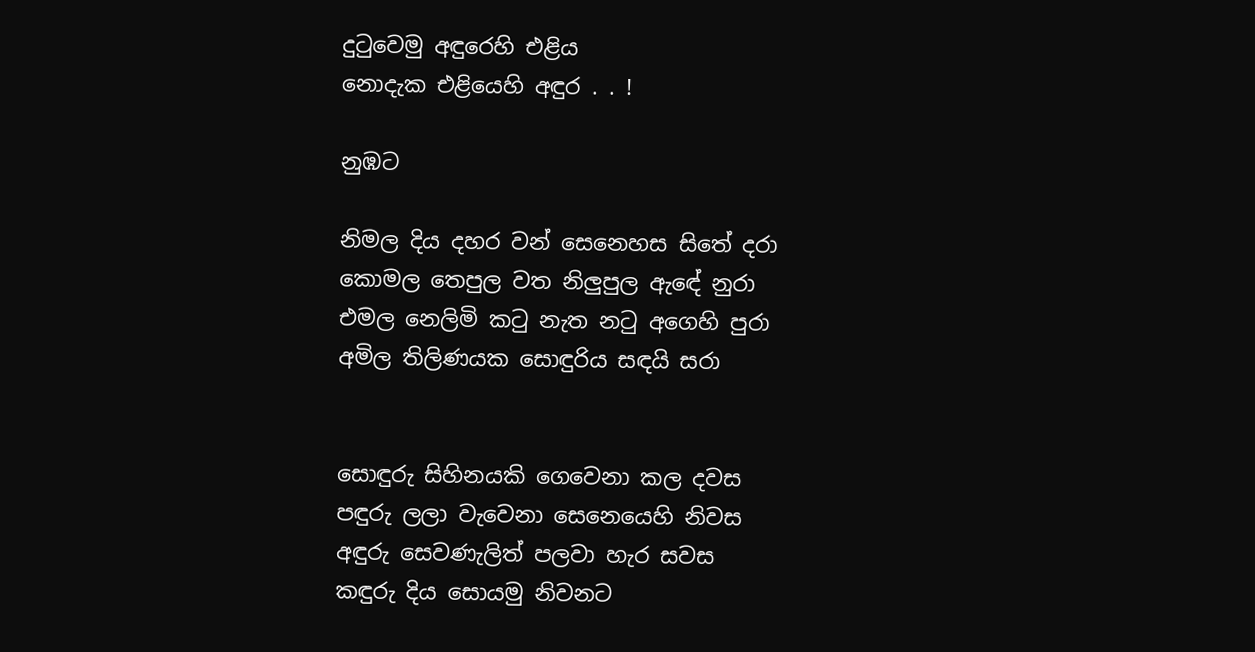දුටුවෙමු අඳුරෙහි එළිය
නොදැක එළියෙහි අඳුර . . !

නුඹට

නිමල දිය දහර වන් සෙනෙහස සිතේ දරා
කොමල තෙපුල වත නිලුපුල ඇඳේ නුරා
එමල නෙලිමි කටු නැත නටු අගෙහි පුරා
අමිල තිලිණයක සොඳුරිය සඳයි සරා


සොඳුරු සිහිනයකි ගෙවෙනා කල දවස
පඳුරු ලලා වැවෙනා සෙනෙයෙහි නිවස
අඳුරු සෙවණැලිත් පලවා හැර සවස
කඳුරු දිය සොයමු නිවනට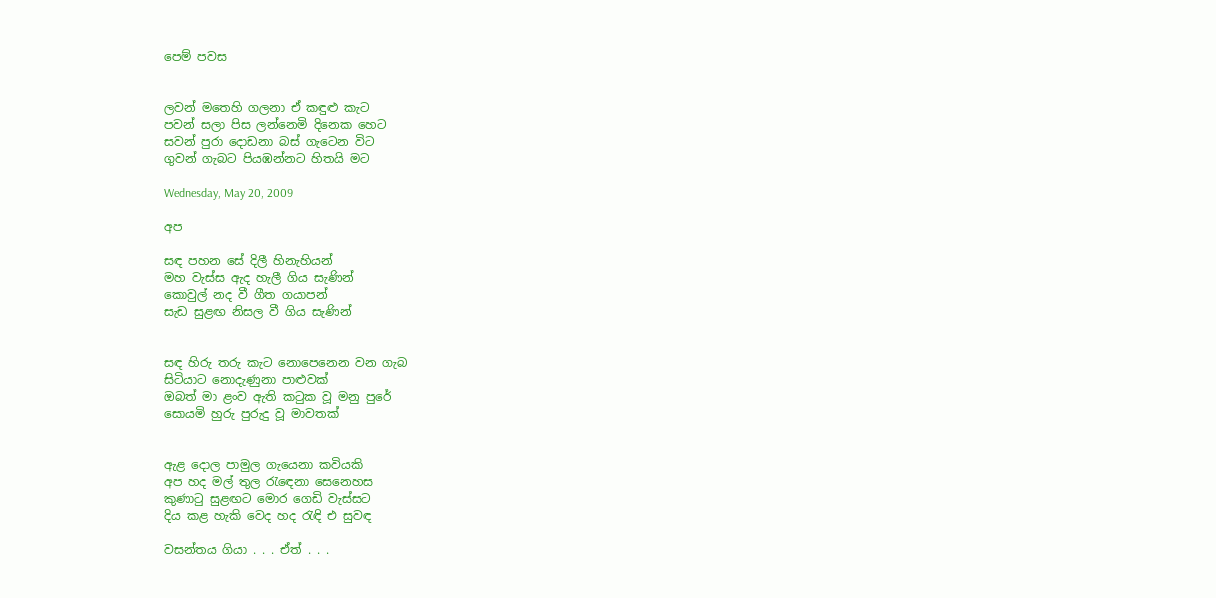පෙම් පවස


ලවන් මතෙහි ගලනා ඒ කඳුළු කැට
පවන් සලා පිස ලන්නෙමි දිනෙක හෙට
සවන් පුරා දොඩනා බස් ගැටෙන විට
ගුවන් ගැබට පියඹන්නට හිතයි මට

Wednesday, May 20, 2009

අප

සඳ පහන සේ දිලී හිනැහියන්
මහ වැස්ස ඇද හැලී ගිය සැණින්
කොවුල් නද වී ගීත ගයාපන්
සැඩ සුළඟ නිසල වී ගිය සැණින්


සඳ හිරු තරු කැට නොපෙනෙන වන ගැබ
සිටියාට නොදැණුනා පාළුවක්
ඔබත් මා ළංව ඇති කටුක වූ මනු පුරේ
සොයමි හුරු පුරුදු වූ මාවතක්


ඇළ දොල පාමුල ගැයෙනා කවියකි
අප හද මල් තුල රැඳෙනා සෙනෙහස
කුණාටු සුළඟට මොර ගෙඩි වැස්සට
දිය කළ හැකි වෙද හද රැඳි එ සුවඳ

වසන්තය ගියා . . . ඒත් . . .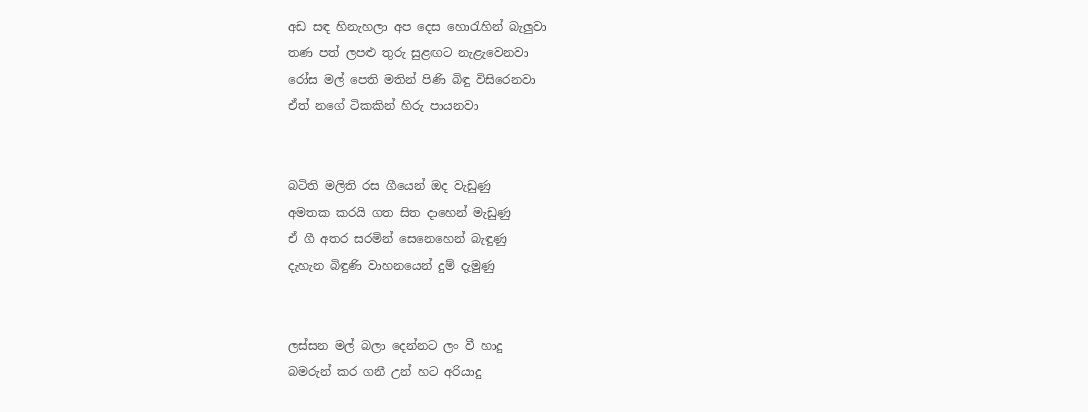අඩ සඳ හිනැහලා අප දෙස හොරැහින් බැලුවා
තණ පත් ලපළු තුරු සුළඟට නැළැවෙනවා
රෝස මල් පෙති මතින් පිණි බිඳු විසිරෙනවා
ඒත් නගේ ටිකකින් හිරු පායනවා


බටිති මලිති රස ගීයෙන් ඔද වැඩුණු
අමතක කරයි ගත සිත දාහෙන් මැඩුණු
ඒ ගී අතර සරමින් සෙනෙහෙන් බැඳුණු
දැහැන බිඳුණි වාහනයෙන් දුම් දැමුණු


ලස්සන මල් බලා දෙන්නට ලං වී හාදු
බමරුන් කර ගනී උන් හට අරියාදු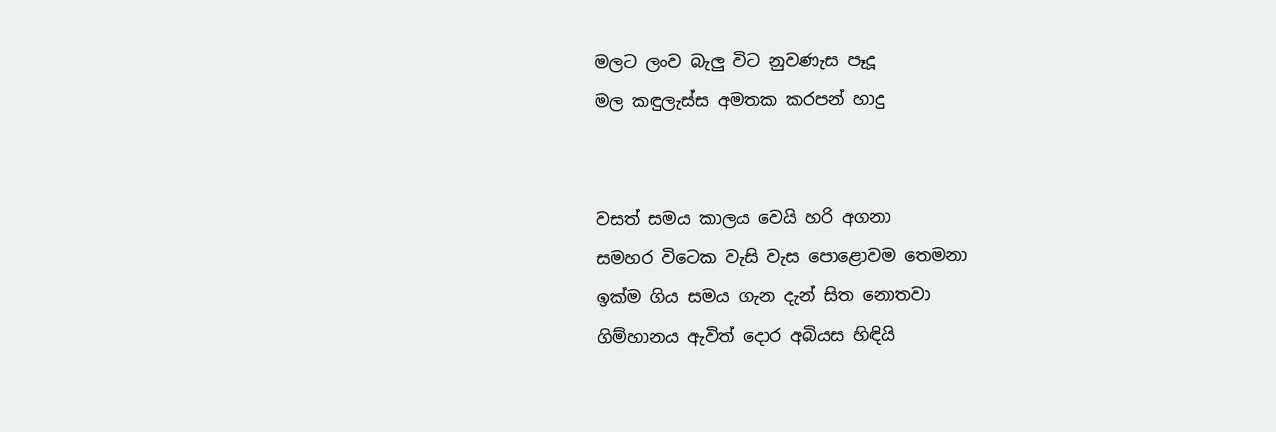මලට ලංව බැලු විට නුවණැස පෑදූ
මල කඳුලැස්ස අමතක කරපන් හාදු


වසත් සමය කාලය වෙයි හරි අගනා
සමහර විටෙක වැසි වැස පොළොවම තෙමනා
ඉක්ම ගිය සමය ගැන දැන් සිත නොතවා
ගිම්හානය ඇවිත් දොර අබියස හිඳියි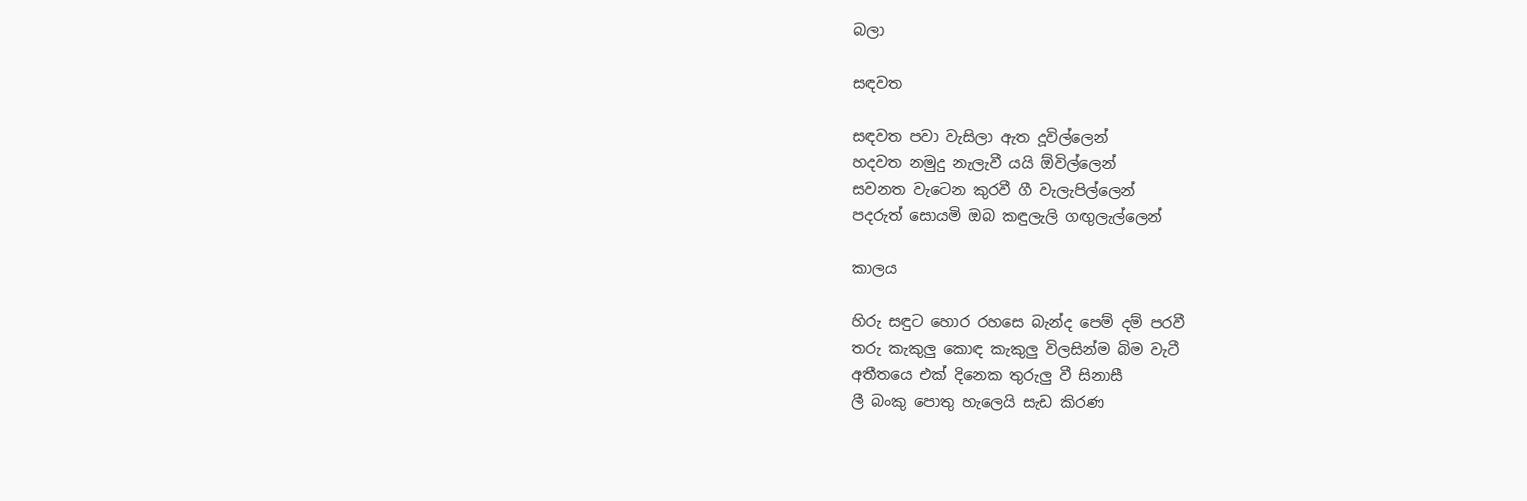බලා

සඳවත

සඳවත පවා වැසිලා ඇත දූවිල්ලෙන්
හදවත නමුදු නැලැවී යයි ඕවිල්ලෙන්
සවනත වැටෙන කුරවී ගී වැලැපිල්ලෙන්
පදරුත් සොයමි ඔබ කඳුලැලි ගඟුලැල්ලෙන්

කාලය

හිරු සඳුට හොර රහසෙ බැන්ද පෙම් දම් පරවී
තරු කැකුලු කොඳ කැකුලු විලසින්ම බිම වැටී
අතීතයෙ එක් දිනෙක තුරුලු වී සිනාසී
ලී බංකු පොතු හැලෙයි සැඩ කිරණ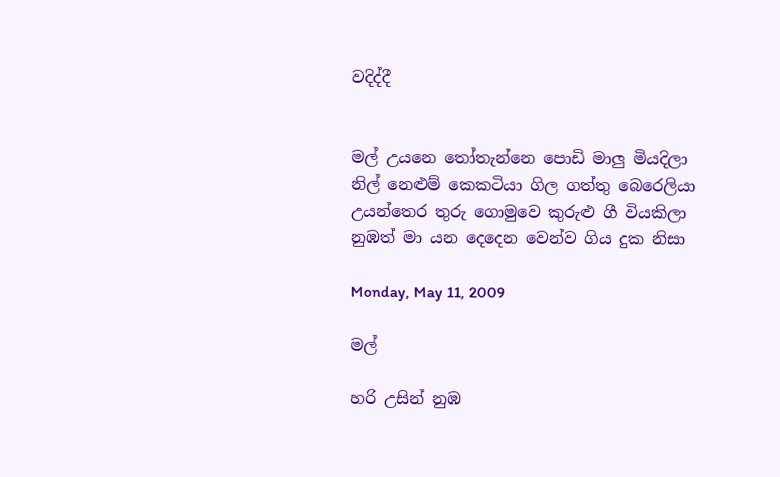වදිද්දී


මල් උයනෙ තෝතැන්නෙ පොඩි මාලු මියදිලා
නිල් නෙළුම් කෙකටියා ගිල ගත්තු බෙරෙලියා
උයන්තෙර තුරු ගොමුවෙ කුරුළු ගී වියකිලා
නුඹත් මා යන දෙදෙන වෙන්ව ගිය දුක නිසා

Monday, May 11, 2009

මල්

හරි උසින් නුඹ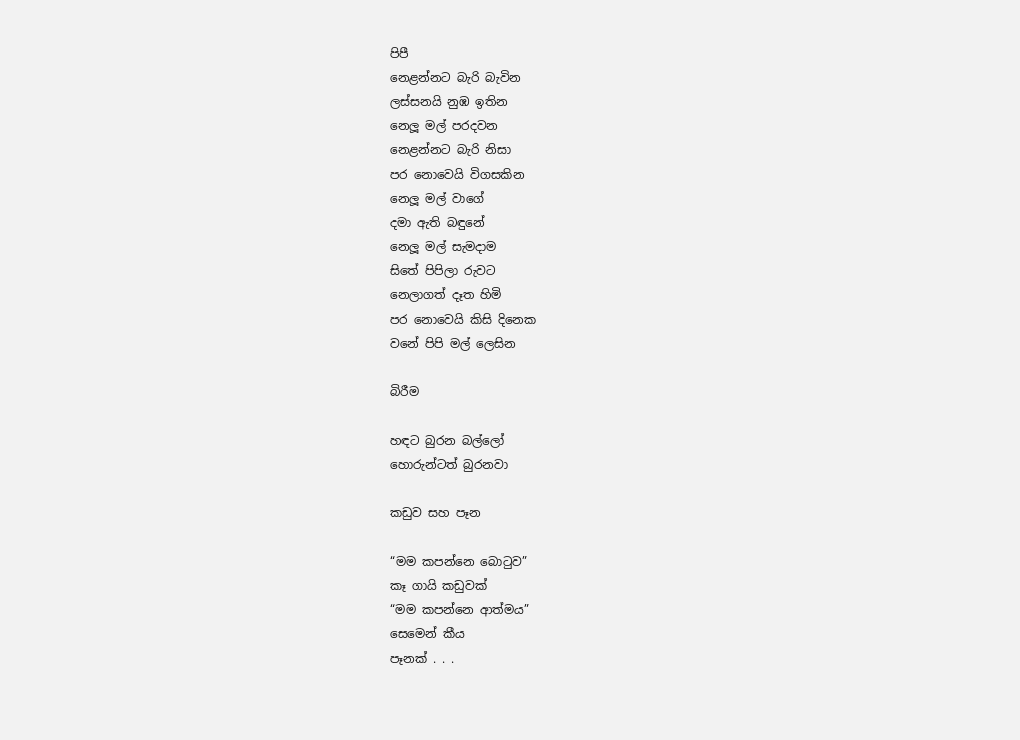පිපී
නෙළන්නට බැරි බැවින
ලස්සනයි නුඹ ඉතින
නෙලූ මල් පරදවන
නෙළන්නට බැරි නිසා
පර නොවෙයි විගසකින
නෙලූ මල් වාගේ
දමා ඇති බඳුනේ
නෙලූ මල් සැමදාම
සිතේ පිපිලා රුවට
නෙලාගත් දෑත හිමි
පර නොවෙයි කිසි දිනෙක
වනේ පිපි මල් ලෙසින

බිරීම

හඳට බුරන බල්ලෝ
හොරුන්ටත් බුරනවා

කඩුව සහ පෑන

“මම කපන්නෙ බොටුව”
කෑ ගායි කඩුවක්
“මම කපන්නෙ ආත්මය”
සෙමෙන් කීය
පෑනක් . . .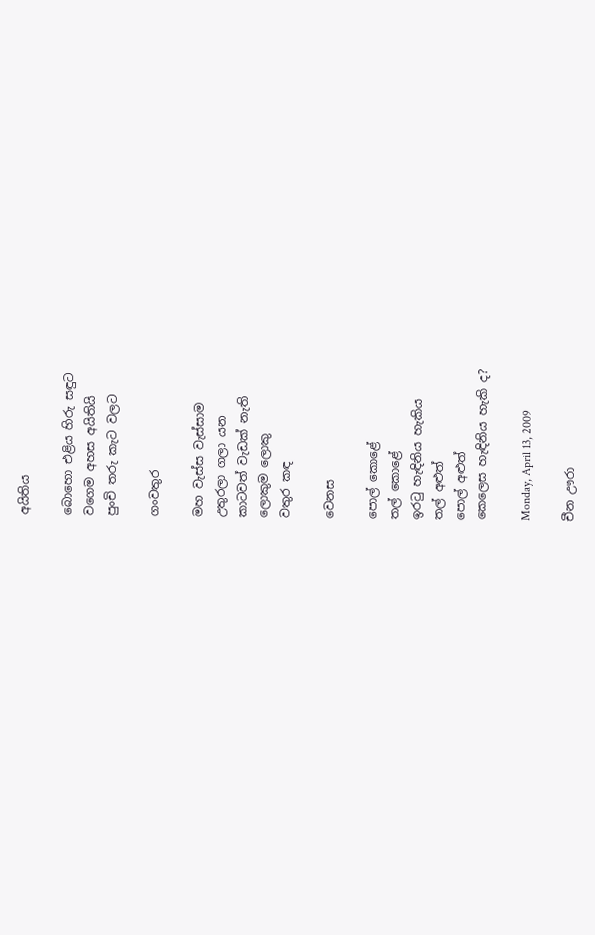අයිතිය

බොහො එළිය හිරු සඳුට
වගෙම අහස අයිතියි
පුංචි තරු කැට වලට

ගංවතුර

මහ වැස්ස වැස්සාම
උතුරලා ගලා යන
කාටවත් වැඩක් නැති
ලොකුම ලොකු
වතුර කඳ

වෙනස

පොල් කොළේ
තල් කොළේ
ඉරටු හැඳිනිය හැකිය
තල් අළුත්
පොල් අළුත්
කෙලෙස හැඳිනිය හැකි ද?

Monday, April 13, 2009

චීන ඌරා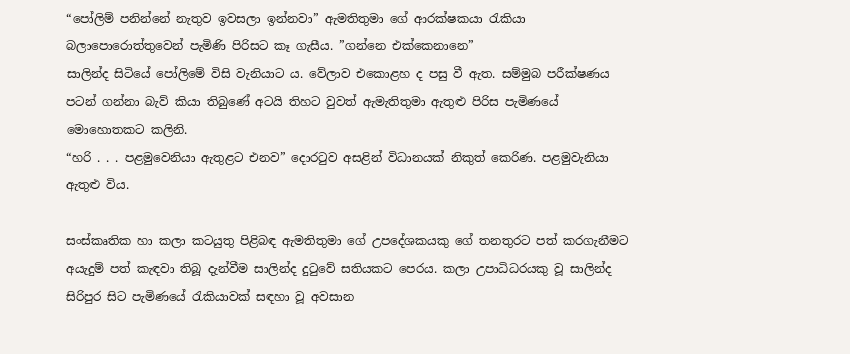“පෝලිම් පනින්නේ නැතුව ඉවසලා ඉන්නවා” ඇමතිතුමා ගේ ආරක්ෂකයා රැකියා බලාපොරොත්තුවෙන් පැමිණි පිරිසට කෑ ගැසීය. ”ගන්නෙ එක්කෙනානෙ”
සාලින්ද සිටියේ පෝලිමේ විසි වැනියාට ය. වේලාව එකොළහ ද පසු වී ඇත. සම්මුබ පරීක්ෂණය පටන් ගන්නා බැව් කියා තිබුණේ අටයි තිහට වුවත් ඇමැතිතුමා ඇතුළු පිරිස පැමිණයේ මොහොතකට කලිනි.
“හරි . . . පළමුවෙනියා ඇතුළට එනව” දොරටුව අසළින් විධානයක් නිකුත් කෙරිණ. පළමුවැනියා ඇතුළු විය.

සංස්කෘතික හා කලා කටයුතු පිළිබඳ ඇමතිතුමා ගේ උපදේශකයකු ගේ තනතුරට පත් කරගැනීමට අයැදුම් පත් කැඳවා තිබූ දැන්වීම සාලින්ද දුටුවේ සතියකට පෙරය. කලා උපාධිධරයකු වූ සාලින්ද සිරිපුර සිට පැමිණයේ රැකියාවක් සඳහා වූ අවසාන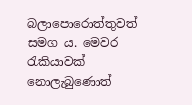බලාපොරොත්තුවත් සමග ය. මෙවර රැකියාවක් නොලැබුණොත්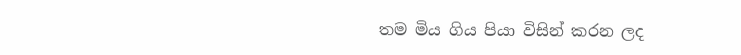තම මිය ගිය පියා විසින් කරන ලද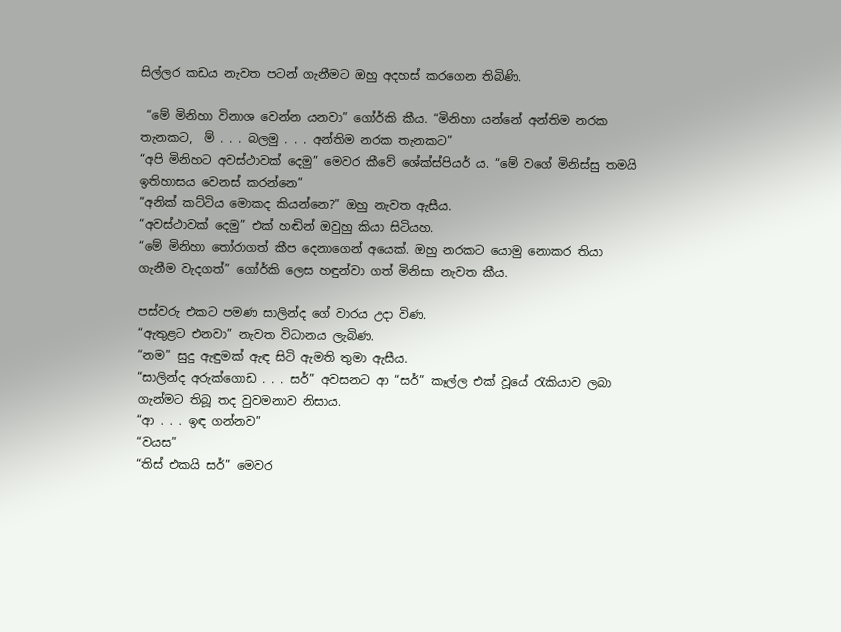සිල්ලර කඩය නැවත පටන් ගැනීමට ඔහු අදහස් කරගෙන තිබිණි.

 “මේ මිනිහා විනාශ වෙන්න යනවා” ගෝර්කි කීය. “මිනිහා යන්නේ අන්තිම නරක තැනකට,  ම් . . . බලමු . . . අන්තිම නරක තැනකට”
“අපි මිනිහට අවස්ථාවක් දෙමු” මෙවර කීවේ ශේක්ස්පියර් ය. “මේ වගේ මිනිස්සු තමයි ඉතිහාසය වෙනස් කරන්නෙ”
“අනික් කට්ටිය මොකද කියන්නෙ?” ඔහු නැවත ඇසීය.
“අවස්ථාවක් දෙමු” එක් හඬින් ඔවුහු කියා සිටියහ.
“මේ මිනිහා තෝරාගත් කීප දෙනාගෙන් අයෙක්. ඔහු නරකට යොමු නොකර තියා ගැනීම වැදගත්” ගෝර්කි ලෙස හඳුන්වා ගත් මිනිසා නැවත කීය.

පස්වරු එකට පමණ සාලින්ද ගේ වාරය උදා විණ.
“ඇතුළට එනවා” නැවත විධානය ලැබිණ.
“නම” සුදු ඇඳුමක් ඇඳ සිටි ඇමති තුමා ඇසීය.
“සාලින්ද අරුක්ගොඩ . . . සර්” අවසනට ආ “සර්” කෑල්ල එක් වූයේ රැකියාව ලබා ගැන්මට තිබූ තද වුවමනාව නිසාය.
“ආ . . . ඉඳ ගන්නව”
“වයස”
“තිස් එකයි සර්” මෙවර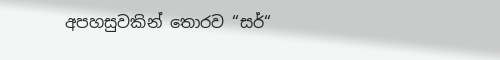අපහසුවකින් තොරව “සර්“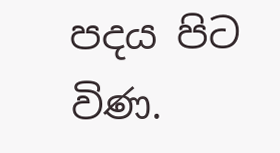පදය පිට විණ.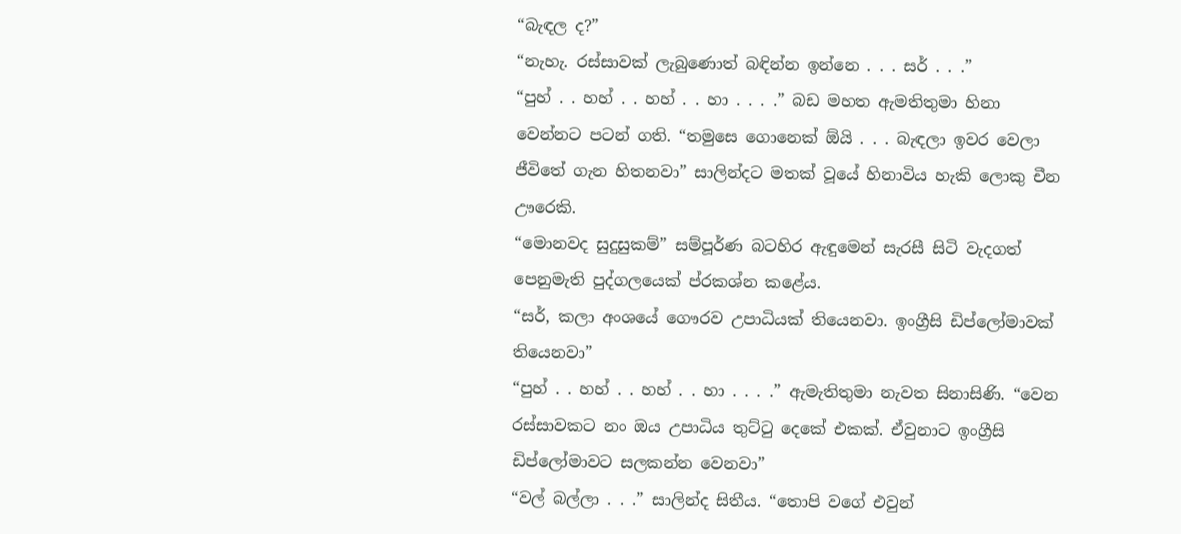“බැඳල ද?”
“නැහැ. රස්සාවක් ලැබුණොත් බඳින්න ඉන්නෙ . . . සර් . . .”
“පුහ් . . හහ් . . හහ් . . හා . . . .” බඩ මහත ඇමතිතුමා හිනා වෙන්නට පටන් ගති. “තමුසෙ ගොනෙක් ඕයි . . . බැඳලා ඉවර වෙලා ජීවිතේ ගැන හිතනවා” සාලින්දට මතක් වූයේ හිනාවිය හැකි ලොකු චීන ඌරෙකි.
“මොනවද සුදුසුකම්” සම්පූර්ණ බටහිර ඇඳුමෙන් සැරසී සිටි වැදගත් පෙනුමැති පුද්ගලයෙක් ප්රකශ්න කළේය.
“සර්, කලා අංශයේ ගෞරව උපාධියක් තියෙනවා. ඉංග්‍රීසි ඩිප්ලෝමාවක් තියෙනවා”
“පුහ් . . හහ් . . හහ් . . හා . . . .” ඇමැතිතුමා නැවත සිනාසිණි. “වෙන රස්සාවකට නං ඔය උපාධිය තුට්ටු දෙකේ එකක්. ඒවුනාට ඉංග්‍රීසි ඩිප්ලෝමාවට සලකන්න වෙනවා”
“වල් බල්ලා . . .” සාලින්ද සිතීය. “තොපි වගේ එවුන්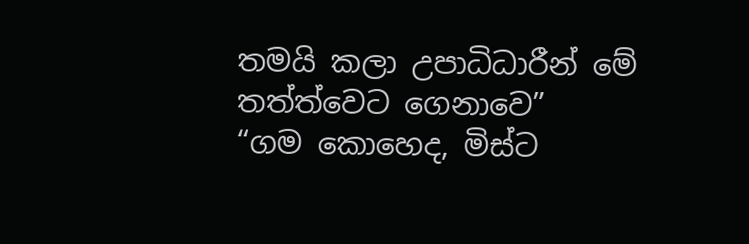තමයි කලා උපාධිධාරීන් මේ තත්ත්වෙට ගෙනාවෙ”
“ගම කොහෙද, මිස්ට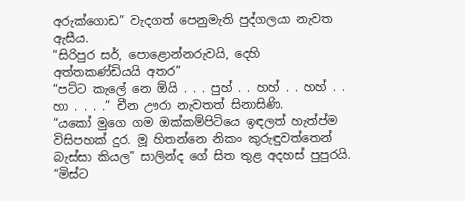අරුක්ගොඩ” වැදගත් පෙනුමැති පුද්ගලයා නැවත ඇසීය.
“සිරිපුර සර්, පොළොන්නරුවයි, දෙහි අත්තකණ්ඩියයි අතර”
“පට්ට කැලේ නෙ ඕයි . . . පුහ් . . හහ් . . හහ් . . හා . . . .” චීන ඌරා නැවතත් සිනාසිණි.
“යකෝ මුගෙ ගම ඔක්කම්පිටියෙ ඉඳලත් හැත්ප්ම විසිපහක් දුර. මූ හිතන්නෙ නිකං කුරුඳුවත්තෙන් බැස්සා කියල” සාලින්ද ගේ සිත තුළ අදහස් පුපුරයි.
“මිස්ට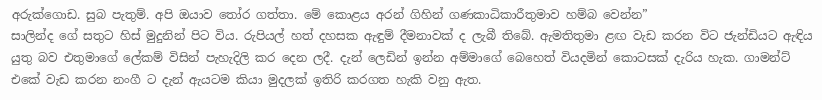අරුක්ගොඩ. සුබ පැතුම්. අපි ඔයාව තෝර ගත්තා. මේ කොළය අරන් ගිහින් ගණකාධිකාරීතුමාව හම්බ වෙන්න”
සාලින්ද ගේ සතුට හිස් මුදුනින් පිට විය. රුපියල් හත් දහසක ඇඳුම් දීමනාවක් ද ලැබී තිබේ. ඇමතිතුමා ළඟ වැඩ කරන විට ජැන්ඩියට ඇඳිය යුතු බව එතුමාගේ ලේකම් විසින් පැහැදිලි කර දෙන ලදී. දැන් ලෙඩින් ඉන්න අම්මාගේ බෙහෙත් වියදමින් කොටසක් දැරිය හැක. ගාමන්ට් එකේ වැඩ කරන නංගී ට දැන් ඇයටම කියා මුදලක් ඉතිරි කරගත හැකි වනු ඇත.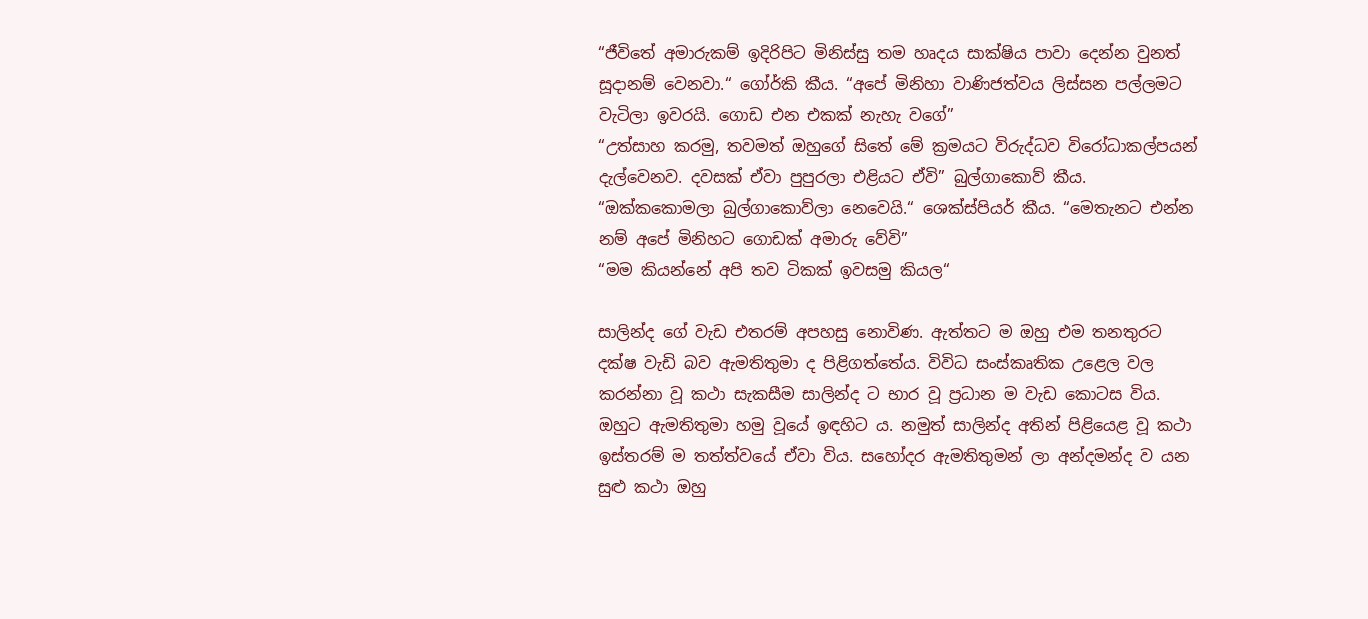“ජීවිතේ අමාරුකම් ඉදිරිපිට මිනිස්සු තම හෘදය සාක්ෂිය පාවා දෙන්න වුනත් සූදානම් වෙනවා.“ ගෝර්කි කීය. “අපේ මිනිහා වාණිජත්වය ලිස්සන පල්ලමට වැටිලා ඉවරයි. ගොඩ එන එකක් නැහැ වගේ”
“උත්සාහ කරමු, තවමත් ඔහුගේ සිතේ මේ ක්‍රමයට විරුද්ධව විරෝධාකල්පයන් දැල්වෙනව. දවසක් ඒවා පුපුරලා එළියට ඒවි” බුල්ගාකොව් කීය.
“ඔක්කකොමලා බුල්ගාකොව්ලා නෙවෙයි.“ ශෙක්ස්පියර් කීය. “මෙතැනට එන්න නම් අපේ මිනිහට ගොඩක් අමාරු වේවි”
“මම කියන්නේ අපි තව ටිකක් ඉවසමු කියල“

සාලින්ද ගේ වැඩ එතරම් අපහසු නොවිණ. ඇත්තට ම ඔහු එම තනතුරට දක්ෂ වැඩි බව ඇමතිතුමා ද පිළිගත්තේය. විවිධ සංස්කෘතික උළෙල වල කරන්නා වූ කථා සැකසීම සාලින්ද ට භාර වූ ප්‍රධාන ම වැඩ කොටස විය. ඔහුට ඇමතිතුමා හමු වූයේ ඉඳහිට ය. නමුත් සාලින්ද අතින් පිළියෙළ වූ කථා ඉස්තරම් ම තත්ත්වයේ ඒවා විය. සහෝදර ඇමතිතුමන් ලා අන්දමන්ද ව යන සුළු කථා ඔහු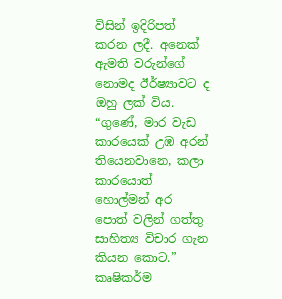විසින් ඉදිරිපත් කරන ලදී. අනෙක් ඇමති වරුන්ගේ නොමද ඊර්ෂ්‍යාවට ද ඔහු ලක් විය.
“ගුණේ, මාර වැඩ කාරයෙක් උඹ අරන් තියෙනවානෙ, කලා කාරයොත් හොල්මන් අර පොත් වලින් ගත්තු සාහිත්‍ය විචාර ගැන කියන කොට.” කෘෂිකර්ම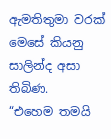ඇමතිතුමා වරක් මෙසේ කියනු සාලින්ද අසා තිබිණ.
“එහෙම තමයි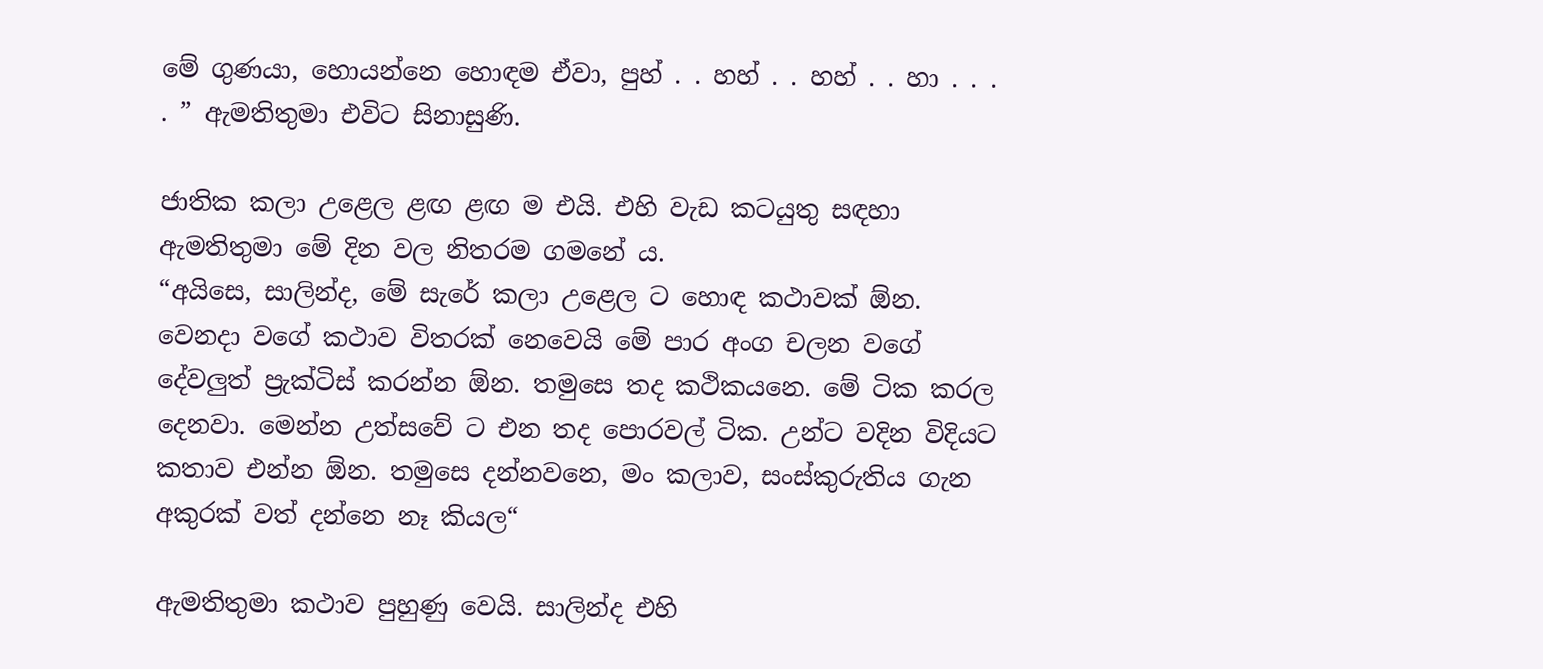මේ ගුණයා, හොයන්නෙ හොඳම ඒවා, පුහ් . . හහ් . . හහ් . . හා . . . . ” ඇමතිතුමා එවිට සිනාසුණි.

ජාතික කලා උළෙල ළඟ ළඟ ම එයි. එහි වැඩ කටයුතු සඳහා ඇමතිතුමා මේ දින වල නිතරම ගමනේ ය.
“අයිසෙ, සාලින්ද, මේ සැරේ කලා උළෙල ට හොඳ කථාවක් ඕන. වෙනදා වගේ කථාව විතරක් නෙවෙයි මේ පාර අංග චලන වගේ දේවලුත් ප්‍රැක්ටිස් කරන්න ඕන. තමුසෙ තද කථිකයනෙ. මේ ටික කරල දෙනවා. මෙන්න උත්සවේ ට එන තද පොරවල් ටික. උන්ට වදින විදියට කතාව එන්න ඕන. තමුසෙ දන්නවනෙ, මං කලාව, සංස්කුරුතිය ගැන අකුරක් වත් දන්නෙ නෑ කියල“

ඇමතිතුමා කථාව පුහුණු වෙයි. සාලින්ද එහි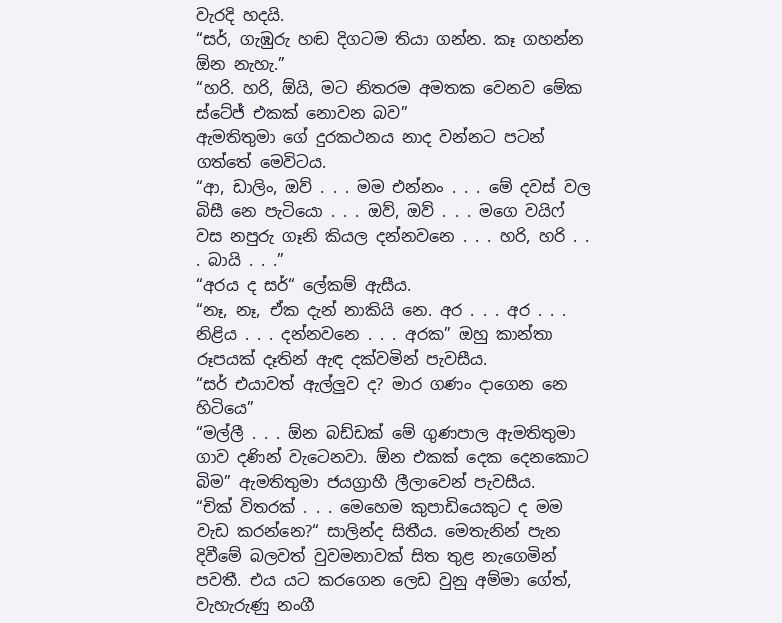වැරදි හදයි.
“සර්, ගැඹුරු හඬ දිගටම තියා ගන්න. කෑ ගහන්න ඕන නැහැ.”
“හරි. හරි, ඕයි, මට නිතරම අමතක වෙනව මේක ස්ටේජ් එකක් නොවන බව”
ඇමතිතුමා ගේ දුරකථනය නාද වන්නට පටන් ගත්තේ මෙවිටය.
“ආ, ඩාලිං, ඔව් . . . මම එන්නං . . . මේ දවස් වල බිසී නෙ පැටියො . . . ඔව්, ඔව් . . . මගෙ වයිෆ් වස නපුරු ගෑනි කියල දන්නවනෙ . . . හරි, හරි . . . බායි . . .”
“අරය ද සර්“ ලේකම් ඇසීය.
“නෑ, නෑ, ඒක දැන් නාකියි නෙ. අර . . . අර . . . නිළිය . . . දන්නවනෙ . . . අරක” ඔහු කාන්තා රූපයක් දෑතින් ඇඳ දක්වමින් පැවසීය.
“සර් එයාවත් ඇල්ලුව ද? මාර ගණං දාගෙන නෙ හිටියෙ”
“මල්ලී . . . ඕන බඩ්ඩක් මේ ගුණපාල ඇමතිතුමා ගාව දණින් වැටෙනවා. ඕන එකක් දෙක දෙනකොට බිම” ඇමතිතුමා ජයග්‍රාහී ලීලාවෙන් පැවසීය.
“චික් විතරක් . . . මෙහෙම කුපාඩියෙකුට ද මම වැඩ කරන්නෙ?“ සාලින්ද සිතීය. මෙතැනින් පැන දිවීමේ බලවත් වුවමනාවක් සිත තුළ නැගෙමින් පවතී. එය යට කරගෙන ලෙඩ වුනු අම්මා ගේත්, වැහැරුණු නංගී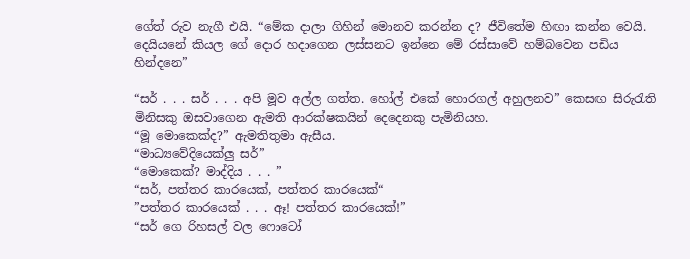ගේත් රුව නැගී එයි. “මේක දාලා ගිහින් මොනව කරන්න ද? ජීවිතේම හිඟා කන්න වෙයි. දෙයියනේ කියල ගේ දොර හදාගෙන ලස්සනට ඉන්නෙ මේ රස්සාවේ හම්බවෙන පඩිය හින්දනෙ”

“සර් . . . සර් . . . අපි මූව අල්ල ගත්ත. හෝල් එකේ හොරගල් අහුලනව” කෙසඟ සිරුරැති මිනිසකු ඔසවාගෙන ඇමති ආරක්ෂකයින් දෙදෙනකු පැමිනියහ.
“මූ මොකෙක්ද?” ඇමතිතුමා ඇසීය.
“මාධ්‍යවේදියෙක්ලු සර්”
“මොකෙක්? මාද්දිය . . . ”
“සර්, පත්තර කාරයෙක්, පත්තර කාරයෙක්“
”පත්තර කාරයෙක් . . . ඈ! පත්තර කාරයෙක්!”
“සර් ගෙ රිහසල් වල ෆොටෝ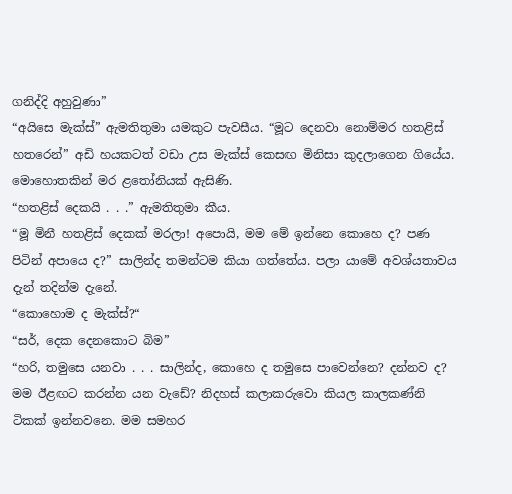ගනිද්දි අහුවුණා”
“අයිසෙ මැක්ස්” ඇමතිතුමා යමකුට පැවසීය. “මූට දෙනවා නොම්මර හතළිස් හතරෙන්” අඩි හයකටත් වඩා උස මැක්ස් කෙසඟ මිනිසා කුදලාගෙන ගියේය. මොහොතකින් මර ළතෝනියක් ඇසිණි.
“හතළිස් දෙකයි . . .” ඇමතිතුමා කීය.
“මූ මිනී හතළිස් දෙකක් මරලා! අපොයි, මම මේ ඉන්නෙ කොහෙ ද? පණ පිටින් අපායෙ ද?” සාලින්ද තමන්ටම කියා ගත්තේය. පලා යාමේ අවශ්යතාවය දැන් තදින්ම දැනේ.
“කොහොම ද මැක්ස්?“
“සර්, දෙක දෙනකොට බිම”
“හරි, තමුසෙ යනවා . . . සාලින්ද, කොහෙ ද තමුසෙ පාවෙන්නෙ? දන්නව ද? මම ඊළඟට කරන්න යන වැඩේ? නිදහස් කලාකරුවො කියල කාලකණ්නි ටිකක් ඉන්නවනෙ. මම සමහර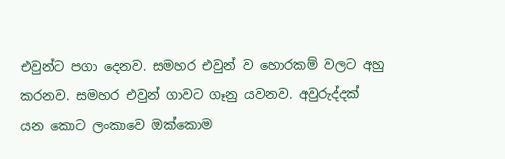එවුන්ට පගා දෙනව. සමහර එවුන් ව හොරකම් වලට අහු කරනව. සමහර එවුන් ගාවට ගෑනු යවනව. අවුරුද්දක් යන කොට ලංකාවෙ ඔක්කොම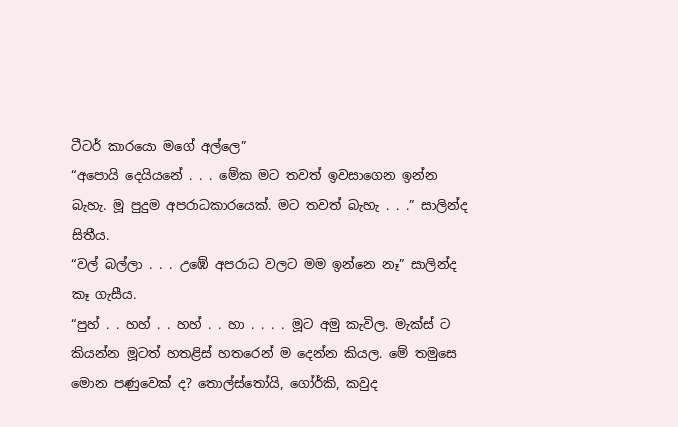ටීටර් කාරයො මගේ අල්ලෙ”
“අපොයි දෙයියනේ . . . මේක මට තවත් ඉවසාගෙන ඉන්න බැහැ. මූ පුදුම අපරාධකාරයෙක්. මට තවත් බැහැ . . .” සාලින්ද සිතීය.
“වල් බල්ලා . . . උඹේ අපරාධ වලට මම ඉන්නෙ නෑ” සාලින්ද කෑ ගැසීය.
“පුහ් . . හහ් . . හහ් . . හා . . . . මූට අමු කැවිල. මැක්ස් ට කියන්න මූටත් හතළිස් හතරෙන් ම දෙන්න කියල. මේ තමුසෙ මොන පණුවෙක් ද? තොල්ස්තෝයි, ගෝර්කි, කවුද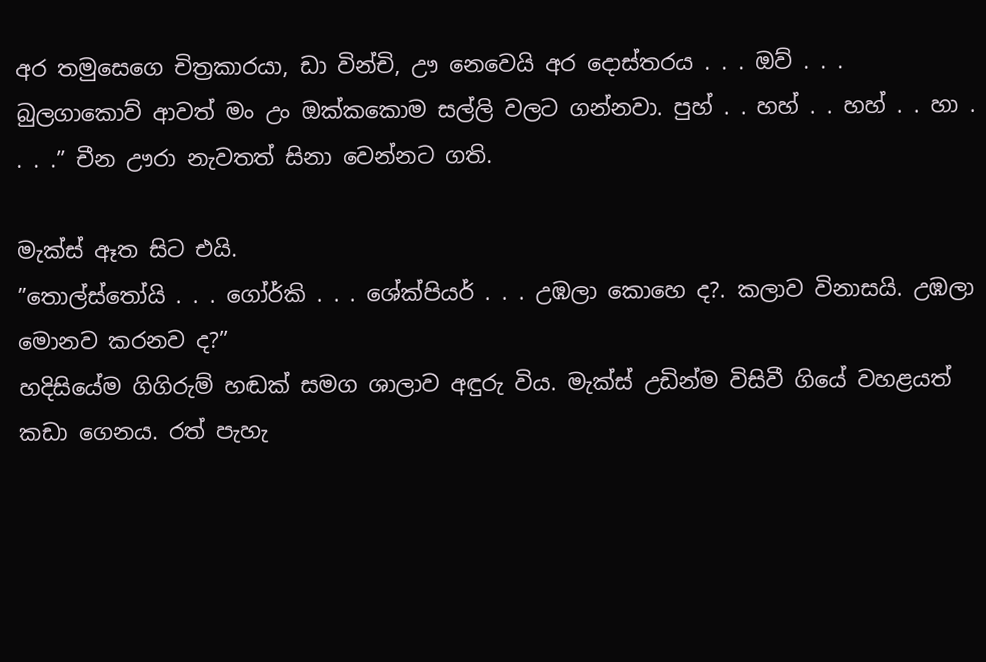අර තමුසෙගෙ චිත්‍රකාරයා, ඩා වින්චි, ඌ නෙවෙයි අර දොස්තරය . . . ඔව් . . . බුලගාකොව් ආවත් මං උං ඔක්කකොම සල්ලි වලට ගන්නවා. පුහ් . . හහ් . . හහ් . . හා . . . .” චීන ඌරා නැවතත් සිනා වෙන්නට ගති.

මැක්ස් ඈත සිට එයි.
”තොල්ස්තෝයි . . . ගෝර්කි . . . ශේක්පියර් . . . උඹලා කොහෙ ද?. කලාව විනාසයි. උඹලා මොනව කරනව ද?”
හදිසියේම ගිගිරුම් හඬක් සමග ශාලාව අඳුරු විය. මැක්ස් උඩින්ම විසිවී ගියේ වහළයත් කඩා ගෙනය. රත් පැහැ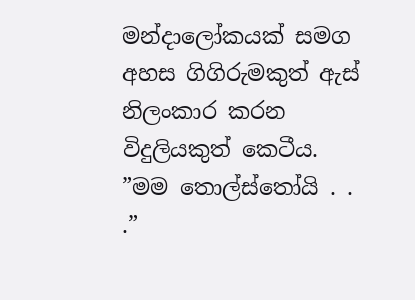මන්දාලෝකයක් සමග අහස ගිගිරුමකුත් ඇස් නිලංකාර කරන විදුලියකුත් කෙටීය.
”මම තොල්ස්තෝයි . . .”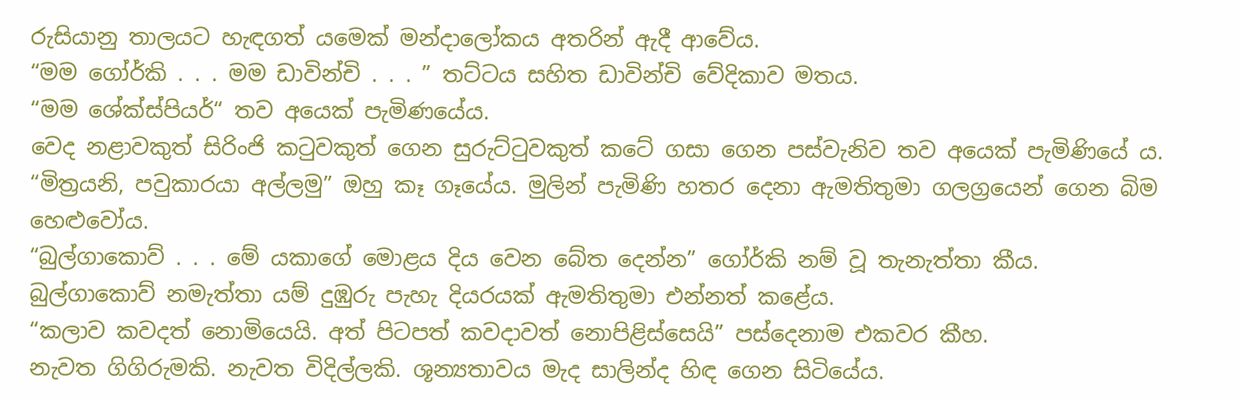රුසියානු තාලයට හැඳගත් යමෙක් මන්දාලෝකය අතරින් ඇදී ආවේය.
“මම ගෝර්කි . . . මම ඩාවින්චි . . . ” තට්ටය සහිත ඩාවින්චි වේදිකාව මතය.
“මම ශේක්ස්පියර්“ තව අයෙක් පැමිණයේය.
වෙද නළාවකුත් සිරිංජි කටුවකුත් ගෙන සුරුට්ටුවකුත් කටේ ගසා ගෙන පස්වැනිව තව අයෙක් පැමිණියේ ය.
“මිත්‍රයනි, පවුකාරයා අල්ලමු” ඔහු කෑ ගෑයේය. මුලින් පැමිණි හතර දෙනා ඇමතිතුමා ගලග්‍රයෙන් ගෙන බිම හෙළුවෝය.
“බුල්ගාකොව් . . . මේ යකාගේ මොළය දිය වෙන බේත දෙන්න” ගෝර්කි නම් වූ තැනැත්තා කීය.
බුල්ගාකොව් නමැත්තා යම් දුඹුරු පැහැ දියරයක් ඇමතිතුමා එන්නත් කළේය.
“කලාව කවදත් නොමියෙයි. අත් පිටපත් කවදාවත් නොපිළිස්සෙයි” පස්දෙනාම එකවර කීහ.
නැවත ගිගිරුමකි. නැවත විදිල්ලකි. ශූන්‍යතාවය මැද සාලින්ද හිඳ ගෙන සිටියේය.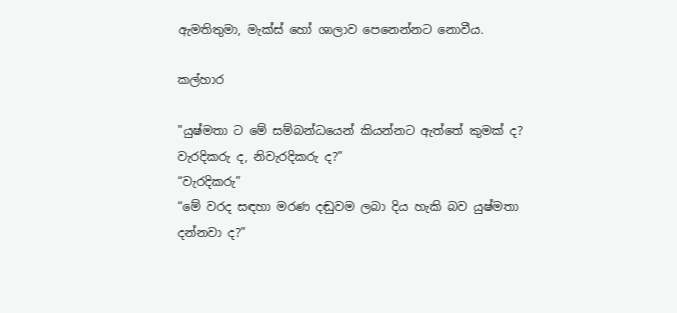ඇමතිතුමා, මැක්ස් හෝ ශාලාව පෙනෙන්නට නොවීය.

කල්හාර

"යුෂ්මතා ට මේ සම්බන්ධයෙන් කියන්නට ඇත්තේ කුමක් ද? වැරදිකරු ද, නිවැරදිකරු ද?”
“වැරදිකරු”
“මේ වරද සඳහා මරණ දඬුවම ලබා දිය හැකි බව යුෂ්මතා දන්නවා ද?”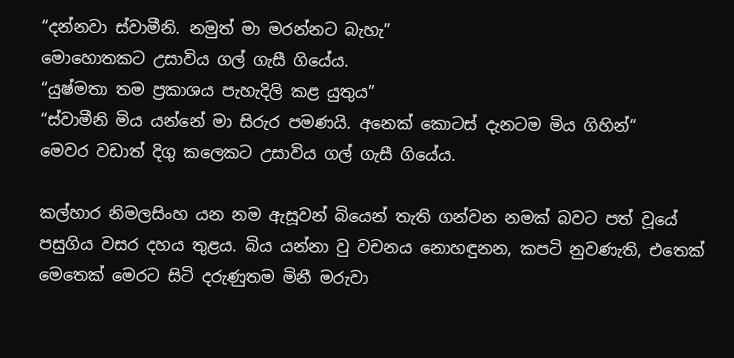“දන්නවා ස්වාමීනි. නමුත් මා මරන්නට බැහැ”
මොහොතකට උසාවිය ගල් ගැසී ගියේය.
“යුෂ්මතා තම ප්‍රකාශය පැහැදිලි කළ යුතුය”
“ස්වාමීනි මිය යන්නේ මා සිරුර පමණයි. අනෙක් කොටස් දැනටම මිය ගිහින්“
මෙවර වඩාත් දිගු කලෙකට උසාවිය ගල් ගැසී ගියේය.

කල්හාර නිමලසිංහ යන නම ඇසූවන් බියෙන් තැති ගන්වන නමක් බවට පත් වූයේ පසුගිය වසර දහය තුළය. බිය යන්නා වු වචනය නොහඳුනන, කපටි නුවණැති, එතෙක් මෙතෙක් මෙරට සිටි දරුණුතම මිනී මරුවා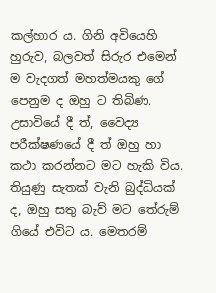කල්හාර ය. ගිනි අවියෙහි හුරුව, බලවත් සිරුර එමෙන් ම වැදගත් මහත්මයකු ගේ පෙනුම ද ඔහු ට තිබිණ. උසාවියේ දී ත්, වෛද්‍ය පරීක්ෂණයේ දී ත් ඔහු හා කථා කරන්නට මට හැකි විය. තියුණු සැතක් වැනි බුද්ධියක් ද, ඔහු සතු බැව් මට තේරුම් ගියේ එවිට ය. මෙතරම්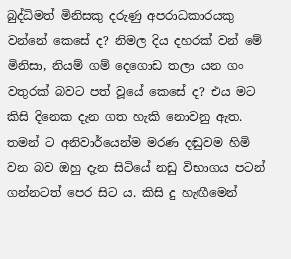බුද්ධිමත් මිනිසකු දරුණු අපරාධකාරයකු වන්නේ කෙසේ ද? නිමල දිය දහරක් වන් මේ මිනිසා, නියම් ගම් දෙගොඩ තලා යන ගං වතුරක් බවට පත් වූයේ කෙසේ ද? එය මට කිසි දිනෙක දැන ගත හැකි නොවනු ඇත. තමන් ට අනිවාර්යෙන්ම මරණ දඬුවම හිමි වන බව ඔහු දැන සිටියේ නඩු විභාගය පටන් ගන්නටත් පෙර සිට ය. කිසි දු හැඟීමෙන්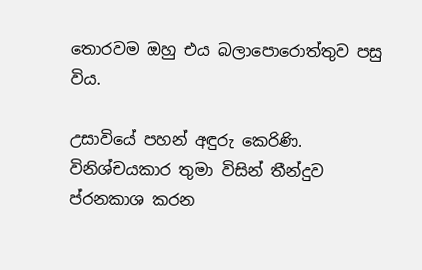තොරවම ඔහු එය බලාපොරොත්තුව පසු විය.

උසාවියේ පහන් අඳුරු කෙරිණි. විනිශ්චයකාර තුමා විසින් තීන්දුව ප්රනකාශ කරන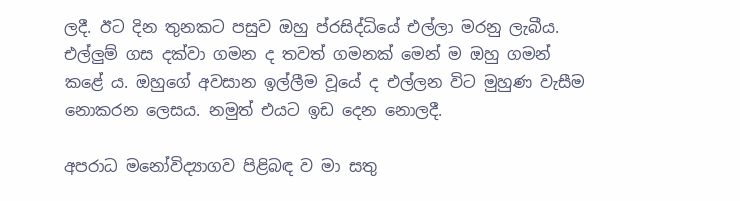ලදී. ඊට දින තුනකට පසුව ඔහු ප්රසිද්ධියේ එල්ලා මරනු ලැබීය. එල්ලුම් ගස දක්වා ගමන ද තවත් ගමනක් මෙන් ම ඔහු ගමන් කළේ ය. ඔහුගේ අවසාන ඉල්ලීම වූයේ ද එල්ලන විට මුහුණ වැසීම නොකරන ලෙසය. නමුත් එයට ඉඩ දෙන නොලදී.

අපරාධ මනෝවිද්‍යාගව පිළිබඳ ව මා සතු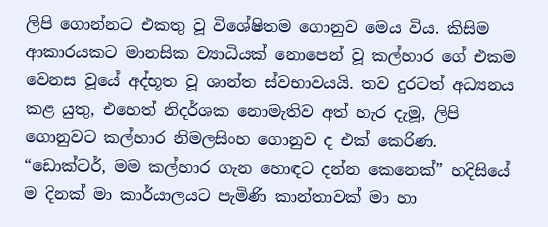ලිපි ගොන්නට එකතු වූ විශේෂිතම ගොනුව මෙය විය. කිසිම ආකාරයකට මානසික ව්‍යාධියක් නොපෙන් වූ කල්හාර ගේ එකම වෙනස වූයේ අද්භූත වූ ශාන්ත ස්වභාවයයි. තව දුරටත් අධ්‍යනය කළ යුතු, එහෙත් නිදර්ශක නොමැතිව අත් හැර දැමූ, ලිපි ගොනුවට කල්හාර නිමලසිංහ ගොනුව ද එක් කෙරිණ.
“ඩොක්ටර්, මම කල්හාර ගැන හොඳට දන්න කෙනෙක්” හදිසියේ ම දිනක් මා කාර්යාලයට පැමිණි කාන්තාවක් මා හා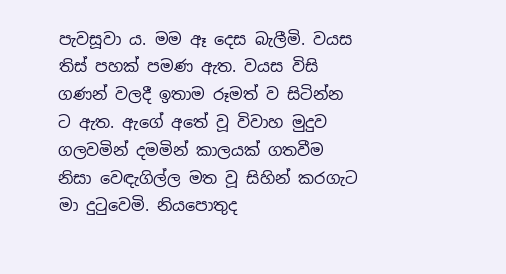පැවසූවා ය. මම ඈ දෙස බැලීමි. වයස තිස් පහක් පමණ ඇත. වයස විසි ගණන් වලදී ඉතාම රූමත් ව සිටින්න ට ඇත. ඇගේ අතේ වූ විවාහ මුදුව ගලවමින් දමමින් කාලයක් ගතවීම නිසා වෙඳැගිල්ල මත වූ සිහින් කරගැට මා දුටුවෙමි. නියපොතුද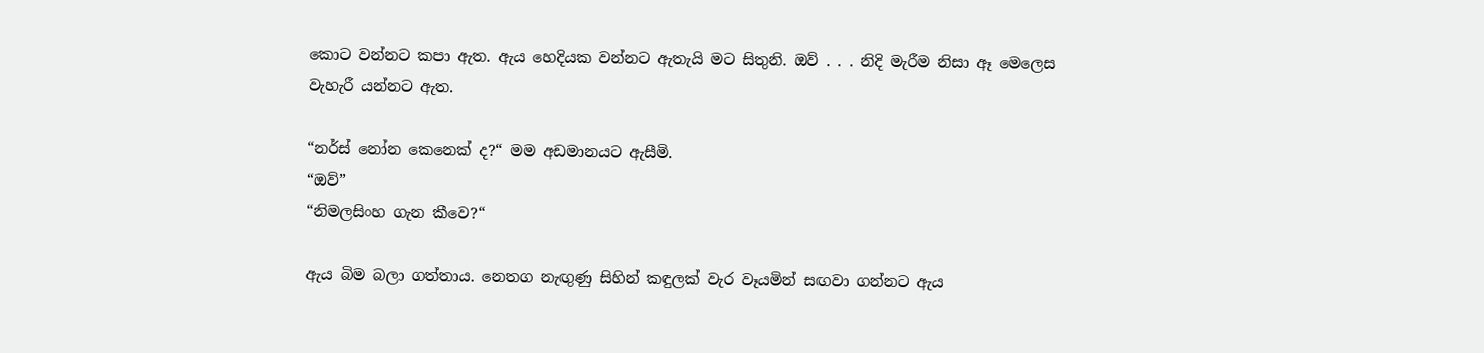කොට වන්නට කපා ඇත. ඇය හෙදියක වන්නට ඇතැයි මට සිතුනි. ඔව් . . . නිදි මැරීම නිසා ඈ මෙලෙස වැහැරී යන්නට ඇත.

“නර්ස් නෝන කෙනෙක් ද?“ මම අඩමානයට ඇසීමි.
“ඔව්”
“නිමලසිංහ ගැන කීවෙ?“

ඇය බිම බලා ගත්තාය. නෙතග නැඟුණු සිහින් කඳුලක් වැර වෑයමින් සඟවා ගන්නට ඇය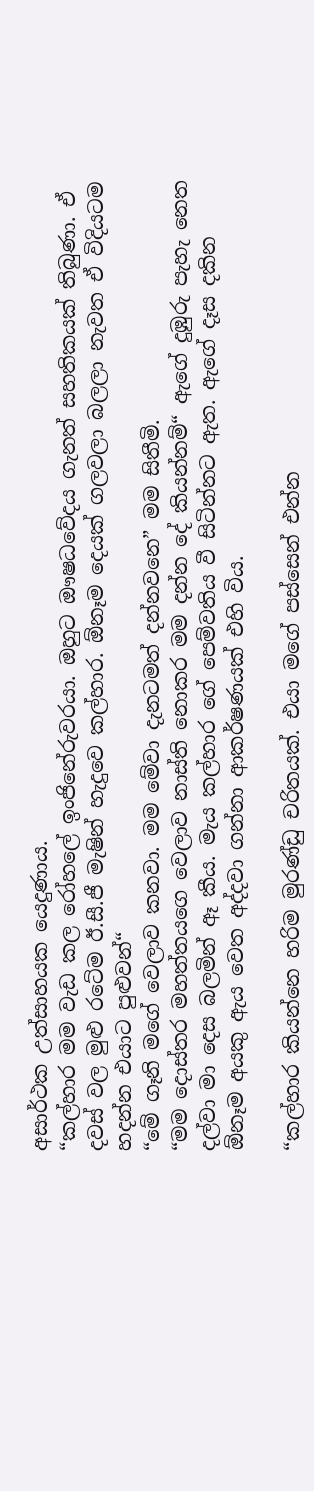අසාර්ථක උත්සාහයක යෙදුණාය.
“කල්හාර මම වැඩ කල රෝහලේ ඉංජිනේරුවරයා. ඔහුට ඖෂධවේදය ගැනත් සහතිකයක් තිබුණා. ඒ දවස් වල මුළු රටේම ඊ.සී.ජී මැෂින් හැදුවෙ කල්හාර. ඕනෑම දෙයක් ගලවලා බලලා නැවත ඒ විදියටම හදන්න එයාට පුළුවන්“
“මේ ගෑනි මගේ වෙලාව කනවා. මම මේවා දැනටමත් දන්නවනෙ” මම සිතීමි.
“මම දොස්තර මහත්තයගෙ වෙලාව නාස්ති නොකර මම දන්න දේ කියන්නම්“ ඇගේ දුඹුරු පැහැ නෙත දල්වා මා දෙස බලමින් ඈ කීය. මැය කල්හාර ගේ පෙම්වතිය වී සිටින්නට ඇත. ඇගේ දෑස දකින ඕනෑම අයකු ඇය වෙත අද්දවා ගන්නා ආකර්ෂණයක් එහි විය.

“කල්හාර කියන්නෙ හරිම මුරණ්ඩු චරිතයක්. එයා මගේ පස්සෙන් එන්න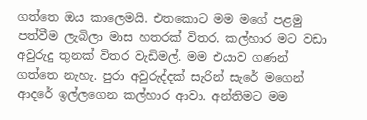ගත්තෙ ඔය කාලෙමයි. එතකොට මම මගේ පළමු පත්වීම ලැබිලා මාස හතරක් විතර. කල්හාර මට වඩා අවුරුදු තුනක් විතර වැඩිමල්. මම එයාව ගණන් ගත්තෙ නැහැ. පුරා අවුරුද්දක් සැරින් සැරේ මගෙන් ආදරේ ඉල්ලගෙන කල්හාර ආවා. අන්තිමට මම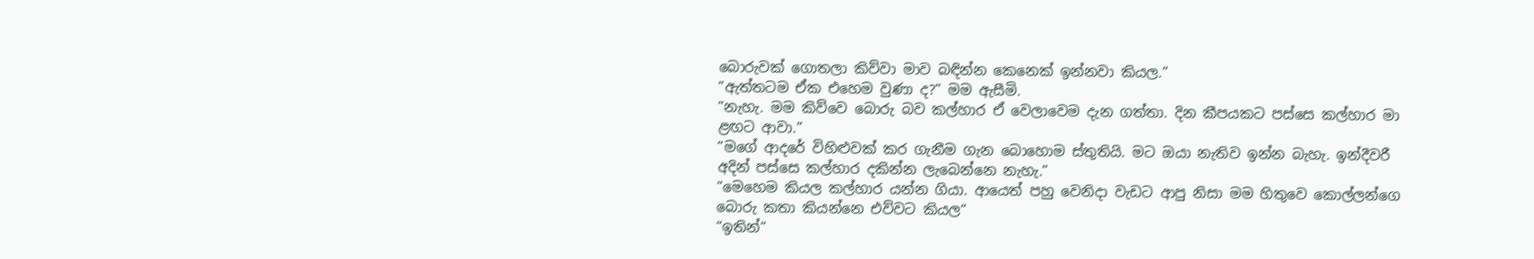බොරුවක් ගොතලා කිව්වා මාව බඳින්න කෙනෙක් ඉන්නවා කියල.”
“ඇත්තටම ඒක එහෙම වුණා ද?” මම ඇසීමි.
“නැහැ. මම කිව්වෙ බොරු බව කල්හාර ඒ වෙලාවෙම දැන ගත්තා. දින කීපයකට පස්සෙ කල්හාර මා ළඟට ආවා.”
“මගේ ආදරේ විහිළුවක් කර ගැනීම ගැන බොහොම ස්තුතියි. මට ඔයා නැතිව ඉන්න බැහැ. ඉන්දීවරී අදින් පස්සෙ කල්හාර දකින්න ලැබෙන්නෙ නැහැ.”
“මෙහෙම කියල කල්හාර යන්න ගියා. ආයෙත් පහු වෙනිදා වැඩට ආපු නිසා මම හිතුවෙ කොල්ලන්ගෙ බොරු කතා කියන්නෙ එව්වට කියල“
“ඉතින්“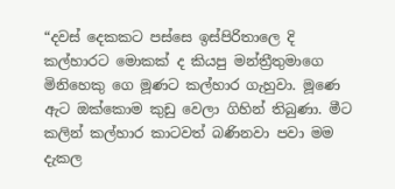“දවස් දෙකකට පස්සෙ ඉස්පිරිතාලෙ දි කල්හාරට මොකක් ද කියපු මන්ත්‍රීතුමාගෙ මිනිහෙකු ගෙ මූණට කල්හාර ගැහුවා. මූණෙ ඇට ඔක්කොම කුඩු වෙලා ගිහින් තිබුණා. මීට කලින් කල්හාර කාටවත් බණිනවා පවා මම දැකල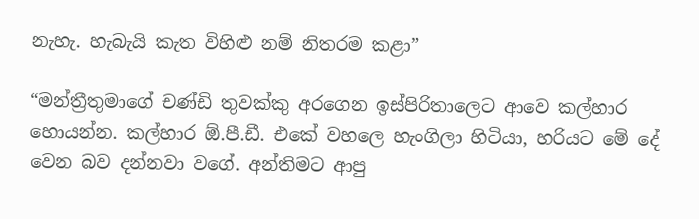නැහැ. හැබැයි කැත විහිළු නම් නිතරම කළා”

“මන්ත්‍රීතුමාගේ චණ්ඩි තුවක්කු අරගෙන ඉස්පිරිතාලෙට ආවෙ කල්හාර හොයන්න. කල්හාර ඕ.පී.ඩී. එකේ වහලෙ හැංගිලා හිටියා, හරියට මේ දේ වෙන බව දන්නවා වගේ. අන්තිමට ආපු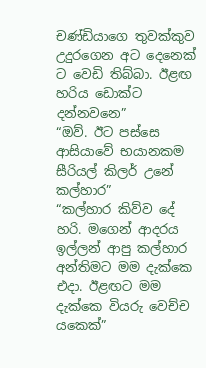චණ්ඩියාගෙ තුවක්කුව උදුරගෙන අට දෙනෙක් ට වෙඩි තිබ්බා. ඊළඟ හරිය ඩොක්ට දන්නවනෙ”
“ඔව්. ඊට පස්සෙ ආසියාවේ භයානකම සීරියල් කිලර් උනේ කල්හාර”
“කල්හාර කිව්ව දේ හරි. මගෙන් ආදරය ඉල්ලන් ආපු කල්හාර අන්තිමට මම දැක්කෙ එදා. ඊළඟට මම දැක්කෙ වියරු වෙච්ච යකෙක්”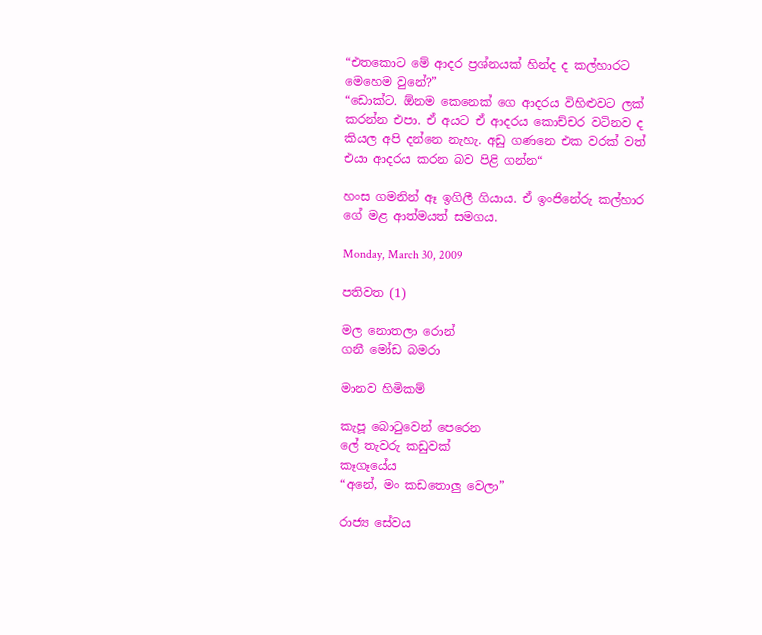“එතකොට මේ ආදර ප්‍රශ්නයක් හින්ද ද කල්හාරට මෙහෙම වුනේ?”
“ඩොක්ට. ඕනම කෙනෙක් ගෙ ආදරය විහිළුවට ලක් කරන්න එපා. ඒ අයට ඒ ආදරය කොච්චර වටිනව ද කියල අපි දන්නෙ නැහැ. අඩු ගණනෙ එක වරක් වත් එයා ආදරය කරන බව පිළි ගන්න“

හංස ගමනින් ඈ ඉගිලී ගියාය. ඒ ඉංජිනේරු කල්හාර ගේ මළ ආත්මයත් සමගය.

Monday, March 30, 2009

පතිවත (1)

මල නොතලා රොන්
ගනී මෝඩ බමරා

මානව හිමිකම්

කැපූ බොටුවෙන් පෙරෙන
ලේ තැවරු කඩුවක්
කෑගෑයේය
“අනේ, මං කඩතොලු වෙලා”

රාජ්‍ය සේවය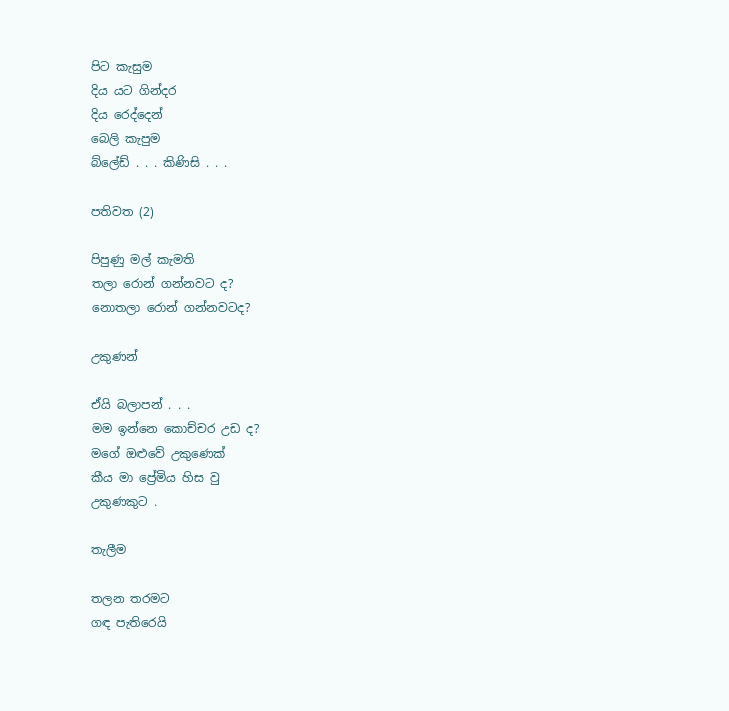පිට කැසුම
දිය යට ගින්දර
දිය රෙද්දෙන්
බෙලි කැපුම
බ්ලේඩ් . . . කිණිසි . . .

පතිවත (2)

පිපුණු මල් කැමති
තලා රොන් ගන්නවට ද?
නොතලා රොන් ගන්නවටද?

උකුණන්

ඒයි බලාපන් . . .
මම ඉන්නෙ කොච්චර උඩ ද?
මගේ ඔළුවේ උකුණෙක්
කීය මා ප්‍රේමිය හිස වු
උකුණකුට .

තැලීම

තලන තරමට
ගඳ පැතිරෙයි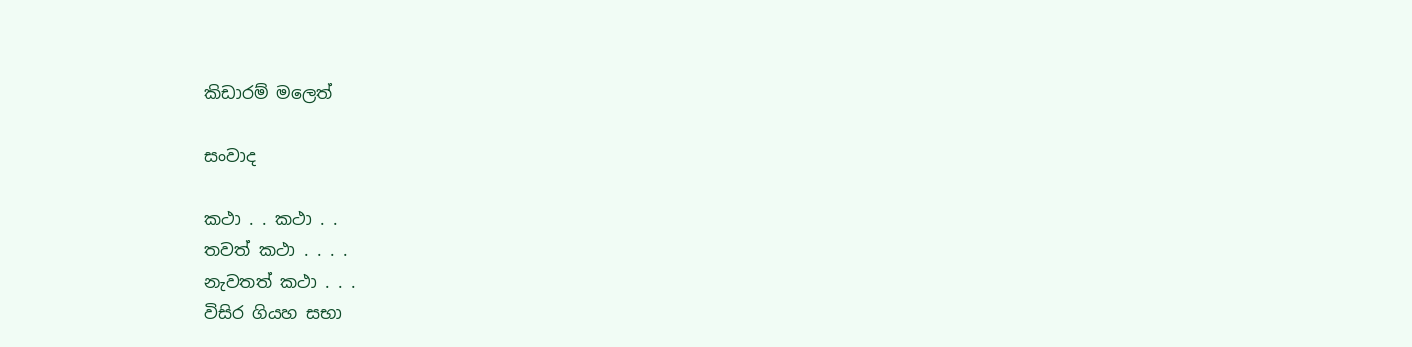කිඩාරම් මලෙත්

සංවාද

කථා . . කථා . .
තවත් කථා . . . .
නැවතත් කථා . . .
විසිර ගියහ සභා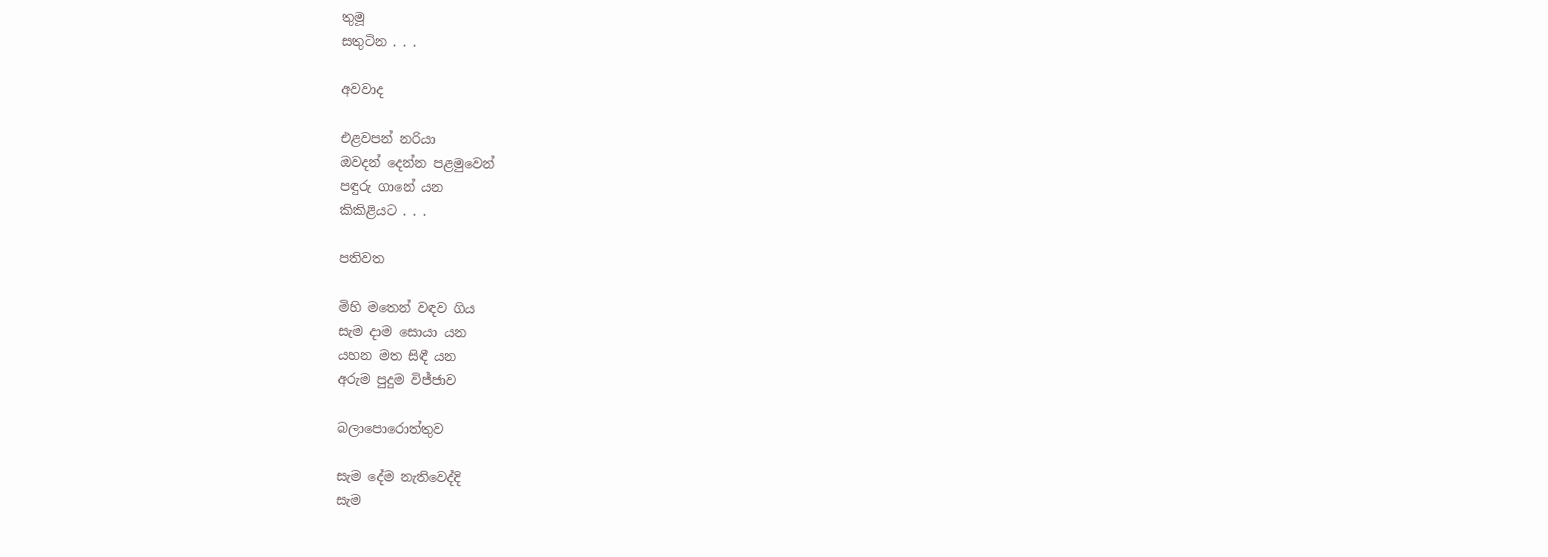තුමූ
සතුටින . . .

අවවාද

එළවපන් නරියා
ඔවදන් දෙන්න පළමුවෙන්
පඳුරු ගානේ යන
කිකිළියට . . .

පතිවත

මිහි මතෙන් වඳව ගිය
සැම දාම සොයා යන
යහන මත සිඳී යන
අරුම පුදුම විජ්ජාව

බලාපොරොත්තුව

සැම දේම නැතිවෙද්දි
සැම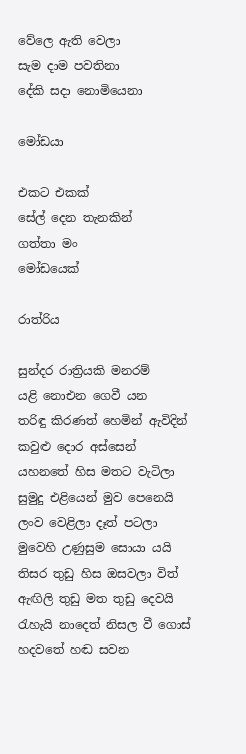වේලෙ ඇති වෙලා
සැම දාම පවතිනා
දේකි සදා නොමියෙනා

මෝඩයා

එකට එකක්
සේල් දෙන තැනකින්
ගත්තා මං
මෝඩයෙක්

රාත්රිය

සුන්දර රාත්‍රියකි මනරම්
යළි නොඑන ගෙවී යන
තරිඳු කිරණත් හෙමින් ඇවිදින්
කවුළු දොර අස්සෙන්
යහනතේ හිස මතට වැටිලා
සුමුදු එළියෙන් මුව පෙනෙයි
ලංව වෙළිලා දෑත් පටලා
මුවෙහි උණුසුම සොයා යයි
තිසර තුඩු හිස ඔසවලා විත්
ඇඟිලි තුඩු මත තුඩු දෙවයි
රැහැයි නාදෙත් නිසල වී ගොස්
හදවතේ හඬ සවන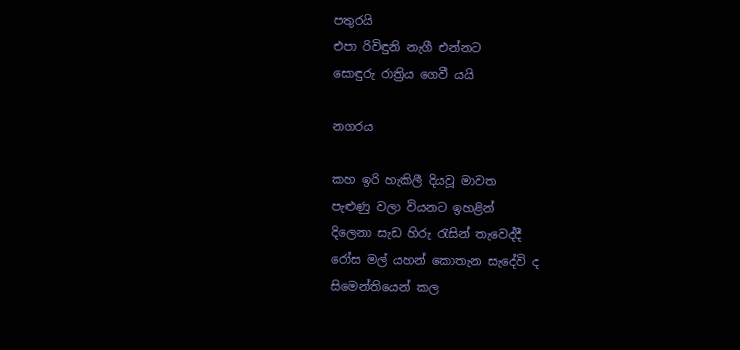පතුරයි
එපා රිවිඳුනි නැගී එන්නට
සොඳුරු රාත්‍රිය ගෙවී යයි

නගරය

කහ ඉරි හැකිලී දියවූ මාවත
පැළුණු වලා වියනට ඉහළින්
දිලෙනා සැඩ හිරු රැසින් තැවෙද්දී
රෝස මල් යහන් කොතැන සැදේවි ද
සිමෙන්තියෙන් කල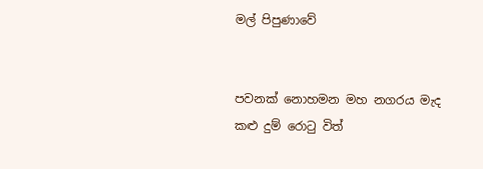මල් පිපුණාවේ


පවනක් නොහමන මහ නගරය මැද
කළු දුම් රොටු විත්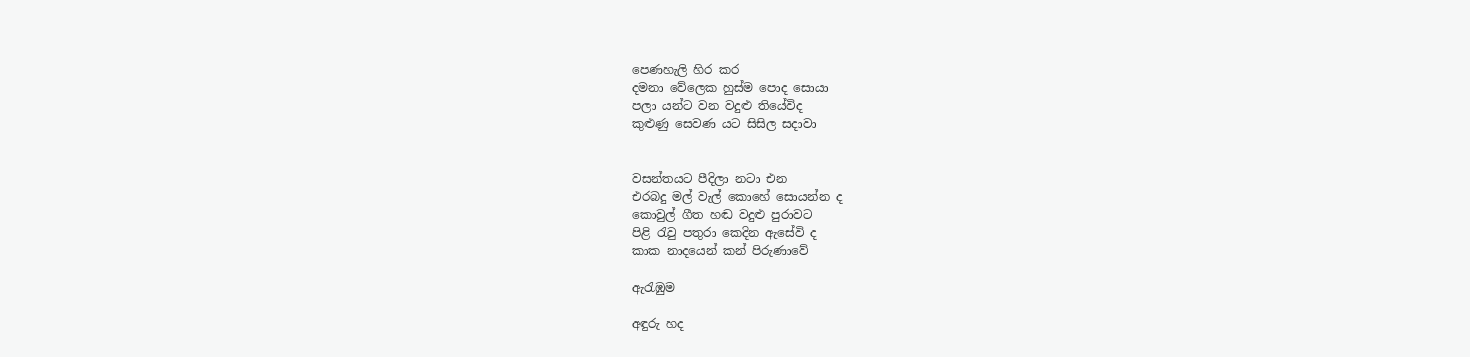පෙණහැලි හිර කර
දමනා වේලෙක හුස්ම පොද සොයා
පලා යන්ට වන වදුළු තියේවිද
කුළුණු සෙවණ යට සිසිල සදාවා


වසන්තයට පීදිලා නටා එන
එරබදු මල් වැල් කොහේ සොයන්න ද
කොවුල් ගීත හඬ වදුළු පුරාවට
පිළි රැවු පතුරා කෙදින ඇසේවි ද
කාක නාදයෙන් කන් පිරුණාවේ

ඇරැඹුම

අඳුරු හද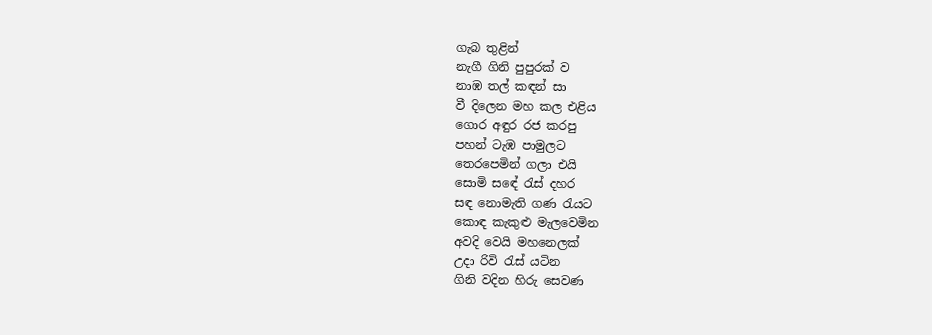ගැබ තුළින්
නැගී ගිනි පුපුරක් ව
නාඹ තල් කඳන් සා
වී දිලෙන මහ කල එළිය
ගොර අඳුර රජ කරපු
පහන් ටැඹ පාමුලට
තෙරපෙමින් ගලා එයි
සොමි සඳේ රැස් දහර
සඳ නොමැති ගණ රැයට
කොඳ කැකුළු මැලවෙමින
අවදි වෙයි මහනෙලක්
උදා රිවි රැස් යටින
ගිනි වදින හිරු සෙවණ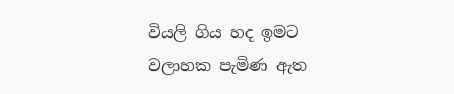වියලි ගිය හද ඉමට
වලාහක පැමිණ ඇත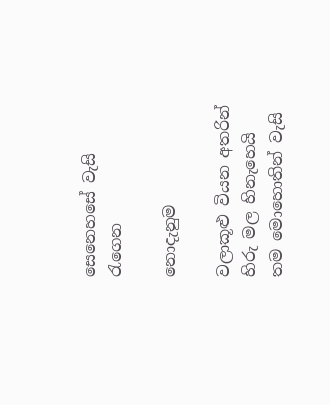සෙනෙහසේ වැසි රැගෙන

නොදැනුම

වලාකූළු වියන අතරින් හිරු මල හිනැහෙයි
තම මොහොතින් වැසි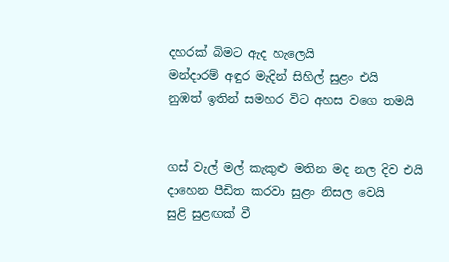දහරක් බිමට ඇද හැලෙයි
මන්දාරම් අඳුර මැදින් සිහිල් සුළං එයි
නුඹත් ඉතින් සමහර විට අහස වගෙ තමයි


ගස් වැල් මල් කැකුළු මතින මද නල දිව එයි
දාහෙන පීඩිත කරවා සුළං නිසල වෙයි
සුළි සුළඟක් වී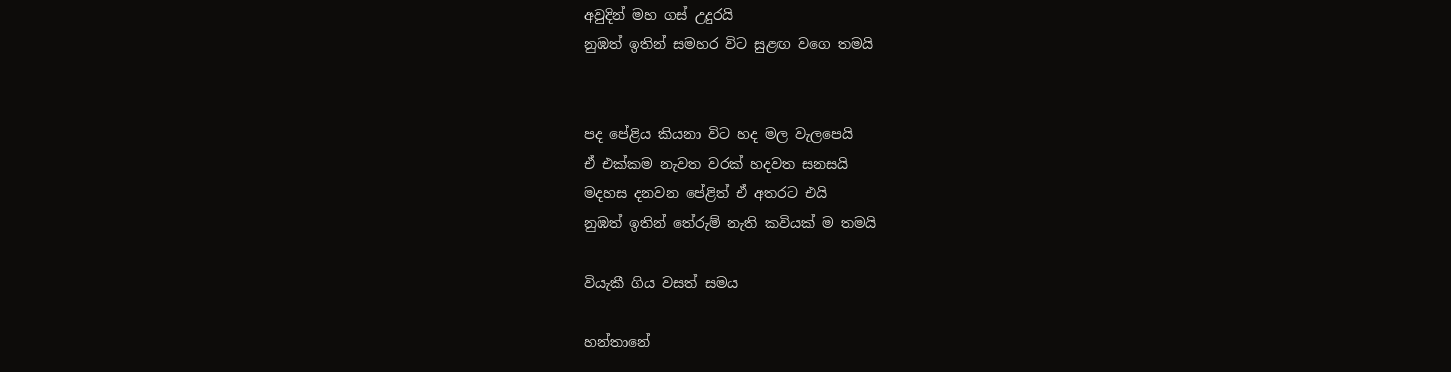අවුදින් මහ ගස් උදුරයි
නුඹත් ඉතින් සමහර විට සුළඟ වගෙ තමයි


පද පේළිය කියනා විට හද මල වැලපෙයි
ඒ එක්කම නැවත වරක් හදවත සනසයි
මදහස දනවන පේළිත් ඒ අතරට එයි
නුඹත් ඉතින් තේරුම් නැති කවියක් ම තමයි

වියැකී ගිය වසත් සමය

හන්තානේ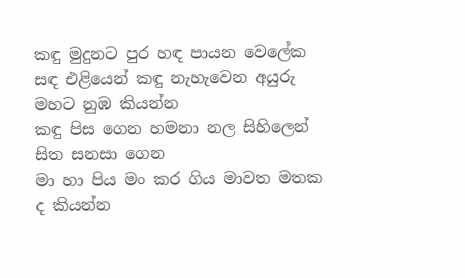කඳු මුදුනට පුර හඳ පායන වෙලේක
සඳ එළියෙන් කඳු නැහැවෙන අයුරු මහට නුඹ කියන්න
කඳු පිස ගෙන හමනා නල සිහිලෙන් සිත සනසා ගෙන
මා හා පිය මං කර ගිය මාවත මතක ද කියන්න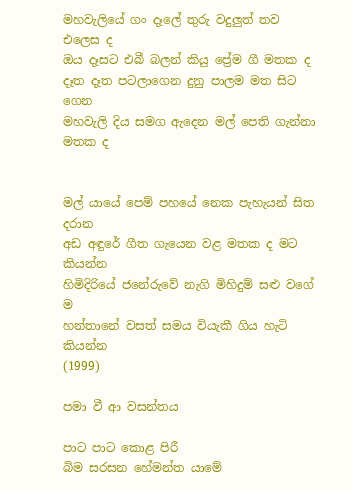මහවැලියේ ගං දෑලේ තුරු වදුලුත් තව එලෙස ද
ඔය දෑසට එබී බලන් කියු ප්‍රේම ගී මතක ද
දෑත දෑත පටලාගෙන දුනු පාලම මත සිට ගෙන
මහවැලි දිය සමග ඇදෙන මල් පෙති ගැන්නා මතක ද


මල් යායේ පෙම් පහයේ නෙක පැහැයන් සිත දරාන
අඩ අඳුරේ ගීත ගැයෙන වළ මතක ද මට කියන්න
හිමිදිරියේ ජනේරුවේ නැගි මිහිදුම් සළු වගේ ම
හන්තානේ වසත් සමය වියැකී ගිය හැටි කියන්න
(1999)

පමා වී ආ වසන්තය

පාට පාට කොළ පිරී
බිම සරසන හේමන්ත යාමේ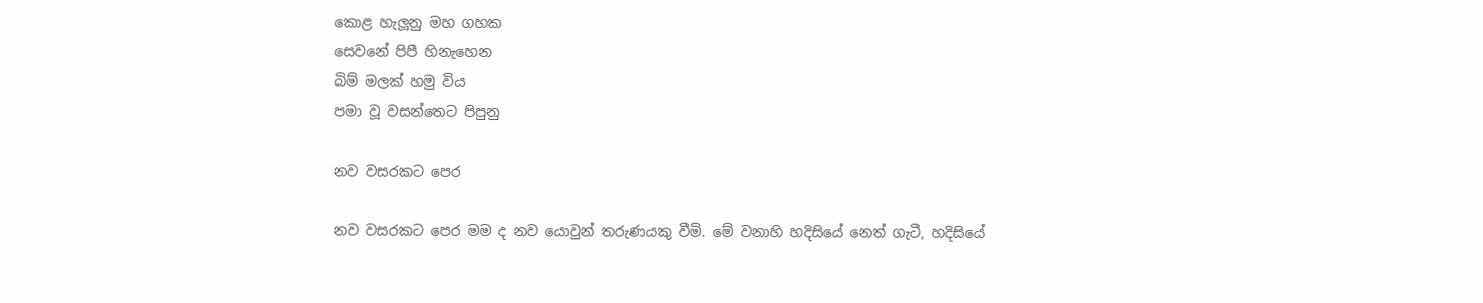කොළ හැලූනු මහ ගහක
සෙවනේ පිපී හිනැහෙන
බිම් මලක් හමු විය
පමා වූ වසන්තෙට පිපුනු

නව වසරකට පෙර

නව වසරකට පෙර මම ද නව යොවුන් තරුණයකු වීමි. මේ වනාහි හදිසියේ නෙත් ගැටී, හදිසියේ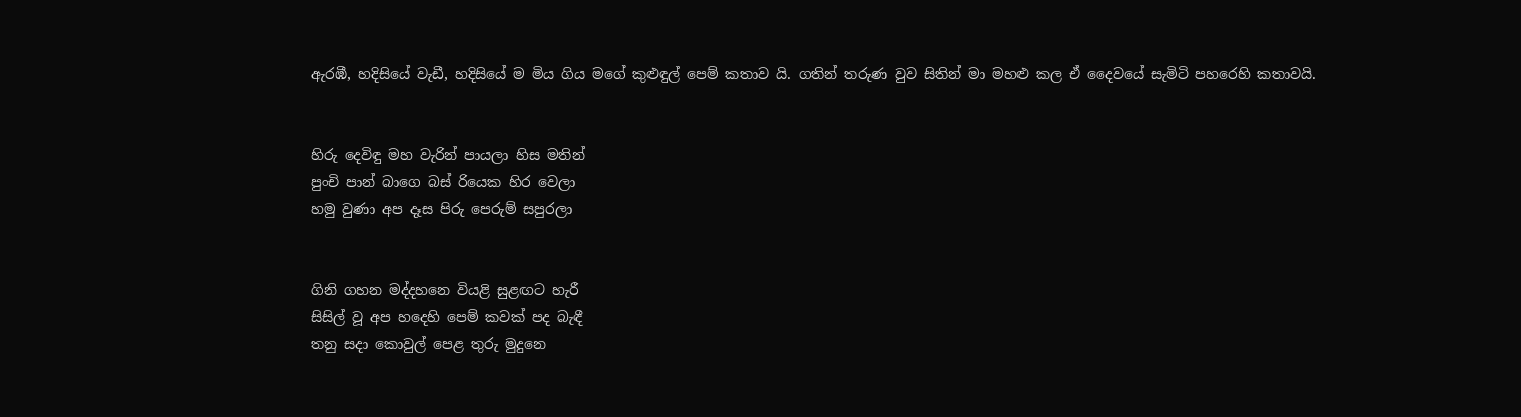ඇරඹී, හදිසියේ වැඩී, හදිසියේ ම මිය ගිය මගේ කුළුඳුල් පෙම් කතාව යි. ගතින් තරුණ වුව සිතින් මා මහළු කල ඒ දෛවයේ සැමිටි පහරෙහි කතාවයි.


හිරු දෙවිඳු මහ වැරින් පායලා හිස මතින්
පුංචි පාන් බාගෙ බස් රියෙක හිර වෙලා
හමු වුණා අප දෑස පිරු පෙරුම් සපුරලා


ගිනි ගහන මද්දහනෙ වියළි සුළඟට හැරී
සිසිල් වූ අප හදෙහි පෙම් කවක් පද බැඳී
තනු සදා කොවුල් පෙළ තුරු මුදුනෙ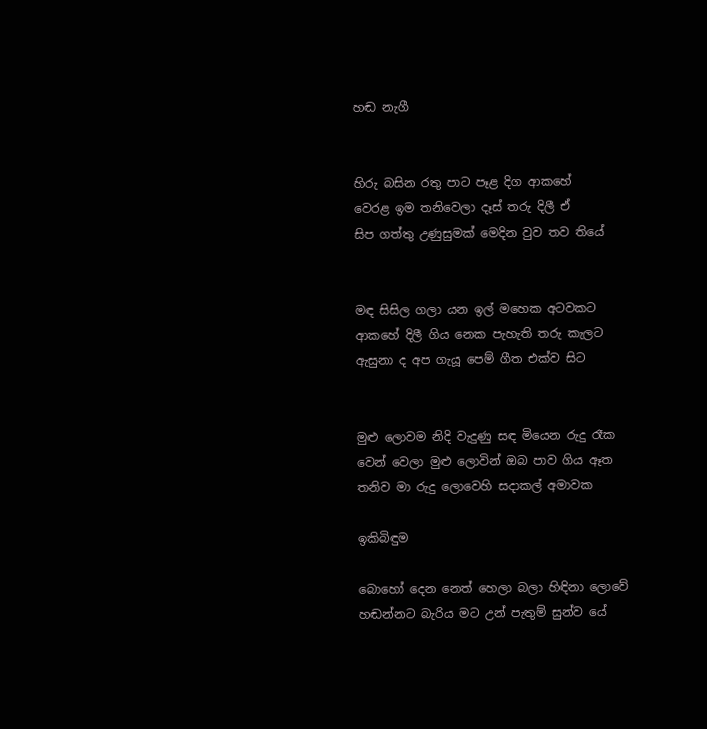හඬ නැගී


හිරු බසින රතු පාට පෑළ දිග ආකහේ
වෙරළ ඉම තනිවෙලා දෑස් තරු දිලී ඒ
සිප ගත්තු උණුසුමක් මෙදින වුව තව තියේ


මඳ සිසිල ගලා යන ඉල් මහෙක අටවකට
ආකහේ දිලී ගිය නෙක පැහැති තරු කැලට
ඇසුනා ද අප ගැයූ පෙම් ගීත එක්ව සිට


මුළු ලොවම නිදි වැදුණු සඳ මියෙන රුදු රෑක
වෙන් වෙලා මුළු ලොවින් ඔබ පාව ගිය ඈත
තනිව මා රුදු ලොවෙහි සදාකල් අමාවක

ඉකිබිඳුම

බොහෝ දෙන නෙත් හෙලා බලා හිඳිනා ලොවේ
හඬන්නට බැරිය මට උන් පැතුම් සුන්ව යේ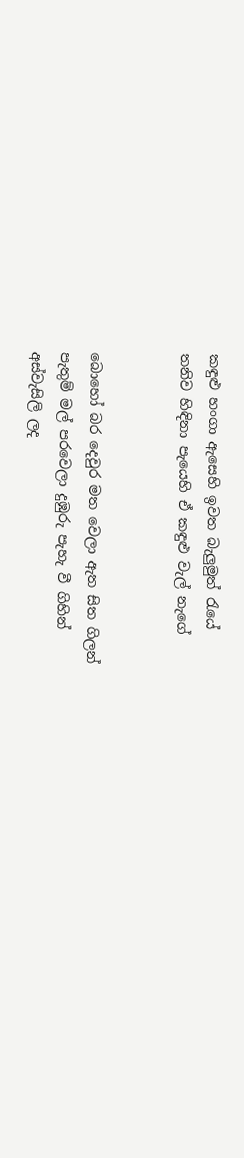කඳුළු හංගා ඇසෙහි ඉවත බැලුමුත් රැයේ
තනිව හිඳිනා පැයෙහි ඒ කඳුළු වැල් නැගේ


බොහෝ බර දෙවුර මත වෙලා ඇත සිත ගිලන්
පැතුම් මල් පරවෙලා දුඹුරු පැහැ වී ගිහින්
අස්වැසිලි ලද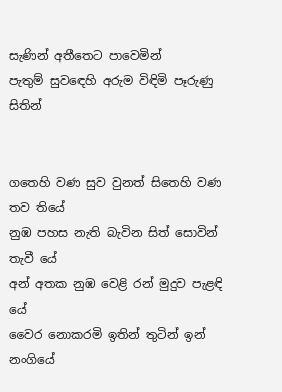සැණින් අතීතෙට පාවෙමින්
පැතුම් සුවඳෙහි අරුම විඳිමි පෑරුණු සිතින්


ගතෙහි වණ සුව වුනත් සිතෙහි වණ තව තියේ
නුඹ පහස නැති බැවින සිත් සොවින් තැවී යේ
අන් අතක නුඹ වෙළි රන් මුදුව පැළඳි යේ
වෛර නොකරමි ඉතින් තුටින් ඉන් නංගියේ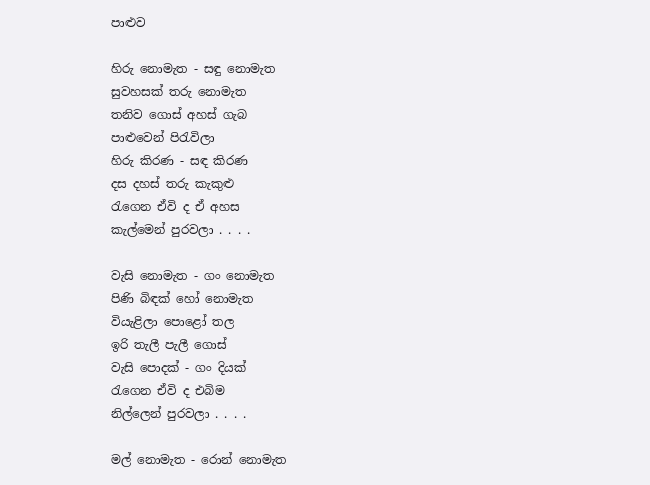පාළුව

හිරු නොමැත - සඳු නොමැත
සුවහසක් තරු නොමැත
තනිව ගොස් අහස් ගැබ
පාළුවෙන් පිරැවිලා
හිරු කිරණ - සඳ කිරණ
දස දහස් තරු කැකුළු
රැගෙන ඒවි ද ඒ අහස
කැල්මෙන් පුරවලා . . . .

වැසි නොමැත - ගං නොමැත
පිණි බිඳක් හෝ නොමැත
වියැළිලා පොළෝ තල
ඉරි තැලී පැලී ගොස්
වැසි පොදක් - ගං දියක්
රැගෙන ඒවි ද එබිම
නිල්ලෙන් පුරවලා . . . .

මල් නොමැත - රොන් නොමැත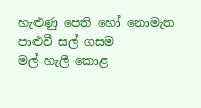හැළුණු පෙති හෝ නොමැත
පාළුවී සල් ගසම
මල් හැලී කොළ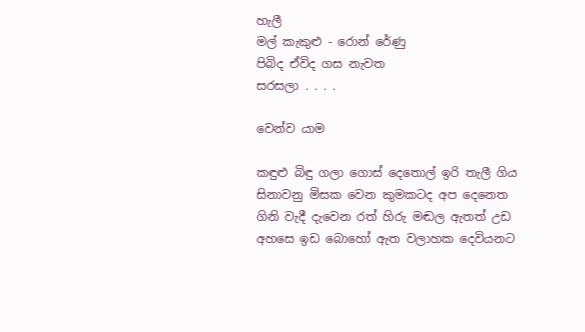හැලී
මල් කැකුළු - රොන් රේණු
පිබිද ඒවිද ගස නැවත
සරසලා . . . .

වෙන්ව යාම

කඳුළු බිඳු ගලා ගොස් දෙතොල් ඉරි තැලී ගිය
සිනාවනු මිසක වෙන කුමකටද අප දෙනෙත
ගිනි වැදී දැවෙන රත් හිරු මඬල ඇතත් උඩ
අහසෙ ඉඩ බොහෝ ඇත වලාහක දෙවියනට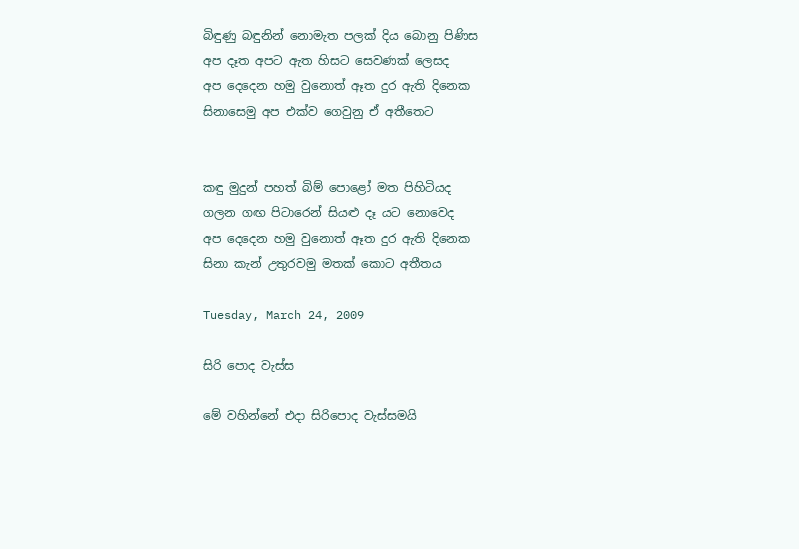බිඳුණු බඳුනින් නොමැත පලක් දිය බොනු පිණිස
අප දෑත අපට ඇත හිසට සෙවණක් ලෙසද
අප දෙදෙන හමු වුනොත් ඈත දුර ඇති දිනෙක
සිනාසෙමු අප එක්ව ගෙවුනු ඒ අතීතෙට


කඳු මුදුන් පහත් බිම් පොළෝ මත පිහිටියද
ගලන ගඟ පිටාරෙන් සියළු දෑ යට නොවෙද
අප දෙදෙන හමු වුනොත් ඈත දුර ඇති දිනෙක
සිනා කැන් උතුරවමු මතක් කොට අතීතය

Tuesday, March 24, 2009

සිරි පොද වැස්ස

මේ වහින්නේ එදා සිරිපොද වැස්සමයි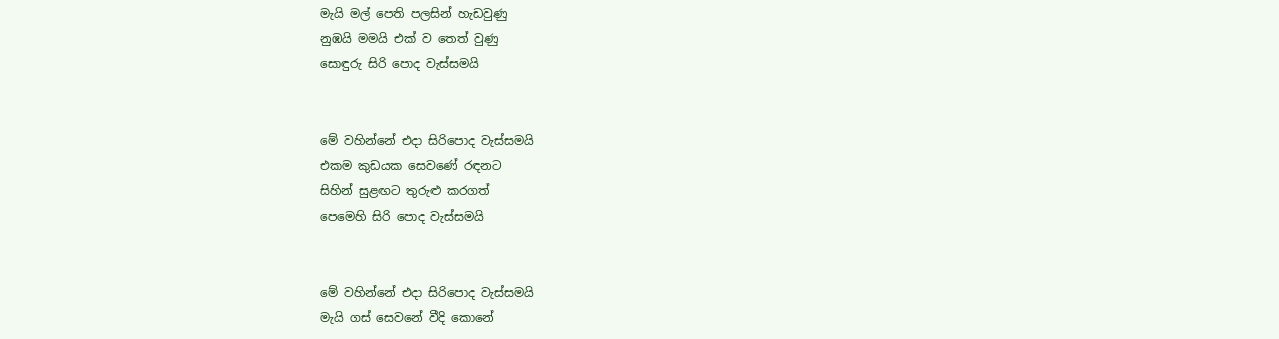මැයි මල් පෙති පලසින් හැඩවුණු
නුඹයි මමයි එක් ව තෙත් වුණු
සොඳුරු සිරි පොද වැස්සමයි


මේ වහින්නේ එදා සිරිපොද වැස්සමයි
එකම කුඩයක සෙවණේ රඳනට
සිහින් සුළඟට තුරුළු කරගත්
පෙමෙහි සිරි පොද වැස්සමයි


මේ වහින්නේ එදා සිරිපොද වැස්සමයි
මැයි ගස් සෙවනේ වීදි කොනේ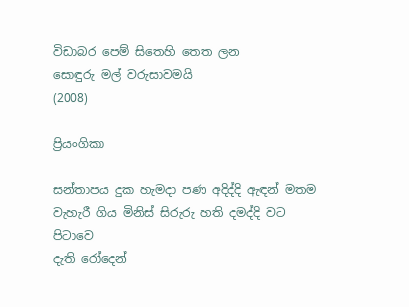විඩාබර පෙම් සිතෙහි තෙත ලන
සොඳුරු මල් වරුසාවමයි
(2008)

ප්‍රියංගිකා

සන්තාපය දුක හැමදා පණ අදිද්දි ඇඳන් මතම
වැහැරී ගිය මිනිස් සිරුරු හති දමද්දි වට පිටාවෙ
දැති රෝදෙන්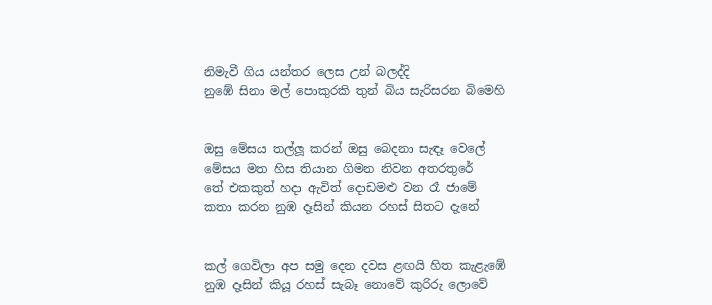නිමැවී ගිය යන්තර ලෙස උන් බලද්දි
නුඹේ සිනා මල් පොකුරකි තුන් බිය සැරිසරන බිමෙහි


ඔසු මේසය තල්ලූ කරන් ඔසු බෙදනා සැඳෑ වෙලේ
මේසය මත හිස තියාන ගිමන නිවන අතරතුරේ
තේ එකකුත් හදා ඇවිත් දොඩමළු වන රෑ ජාමේ
කතා කරන නුඹ දෑසින් කියන රහස් සිතට දැනේ


කල් ගෙවිලා අප සමු දෙන දවස ළඟයි හිත කැළැඹේ
නුඹ දෑසින් කියූ රහස් සැබෑ නොවේ කුරිරු ලොවේ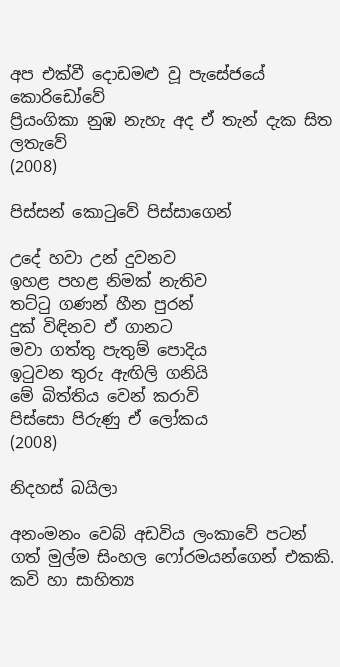අප එක්වී දොඩමළු වූ පැසේජයේ කොරිඩෝවේ
ප්‍රියංගිකා නුඹ නැහැ අද ඒ තැන් දැක සිත ලතැවේ
(2008)

පිස්සන් කොටුවේ පිස්සාගෙන්

උදේ හවා උන් දුවනව
ඉහළ පහළ නිමක් නැතිව
තට්ටු ගණන් හීන පුරන්
දුක් විඳිනව ඒ ගානට
මවා ගත්තු පැතුම් පොදිය
ඉටුවන තුරු ඇඟිලි ගනියි
මේ බිත්තිය වෙන් කරාවි
පිස්සො පිරුණු ඒ ලෝකය
(2008)

නිදහස් බයිලා

අනංමනං වෙබ් අඩවිය ලංකාවේ පටන් ගත් මුල්ම සිංහල ෆෝරමයන්ගෙන් එකකි. කවි හා සාහිත්‍ය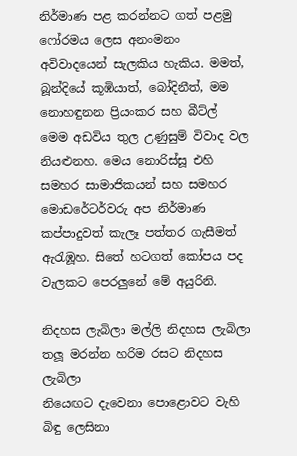නිර්මාණ පළ කරන්නට ගත් පළමු ෆෝරමය ලෙස අනංමනං අවිවාදයෙන් සැලකිය හැකිය. මමත්, බූන්දියේ කූඹියාත්, බෝදිනීත්, මම නොහඳුනන ප්‍රියංකර සහ බීට්ල් මෙම අඩවිය තුල උණුසුම් විවාද වල නියළුනහ. මෙය නොරිස්සූ එහි සමහර සාමාජිකයන් සහ සමහර මොඩරේටර්වරු අප නිර්මාණ කප්පාදුවත් කැලෑ පත්තර ගැසීමත් ඇරැඹූහ. සිතේ හටගත් කෝපය පද වැලකට පෙරලුනේ මේ අයුරිනි.

නිදහස ලැබිලා මල්ලි නිදහස ලැබිලා
තලූ මරන්න හරිම රසට නිදහස ලැබිලා
නියෙඟට දැවෙනා පොළොවට වැහි බිඳු ලෙසිනා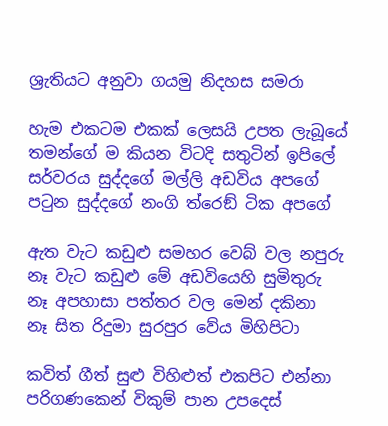ශ්‍රැතියට අනුවා ගයමු නිදහස සමරා

හැම එකටම එකක් ලෙසයි උපත ලැබූයේ
තමන්ගේ ම කියන විටදි සතුටින් ඉපිලේ
සර්වරය සුද්දගේ මල්ලි අඩවිය අපගේ
පටුන සුද්දගේ නංගි ත්රෙඞ් ටික අපගේ

ඇත වැට කඩුළු සමහර වෙබ් වල නපුරු
නෑ වැට කඩුළු මේ අඩවියෙහි සුමිතුරු
නෑ අපහාසා පත්තර වල මෙන් දකිනා
නෑ සිත රිදුමා සුරපුර වේය මිහිපිටා

කවිත් ගීත් සුළු විහිළුත් එකපිට එන්නා
පරිගණකෙන් විකුම් පාන උපදෙස්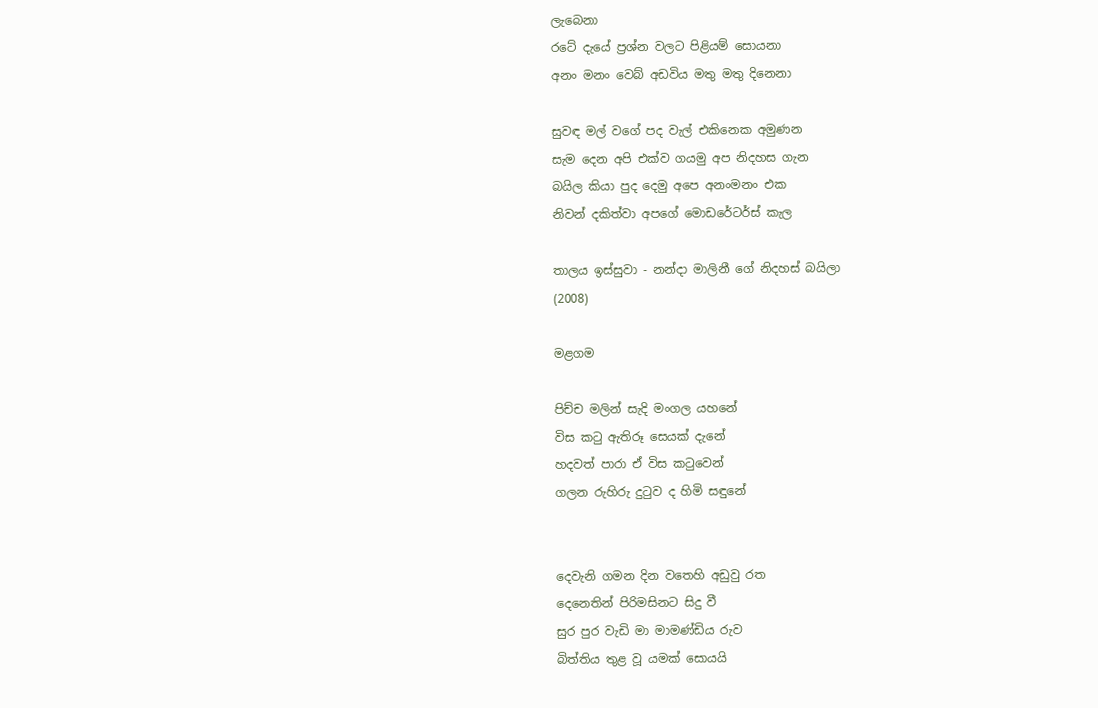ලැබෙනා
රටේ දැයේ ප්‍රශ්න වලට පිළියම් සොයනා
අනං මනං වෙබ් අඩවිය මතු මතු දිනෙනා

සුවඳ මල් වගේ පද වැල් එකිනෙක අමුණන
සැම දෙන අපි එක්ව ගයමු අප නිදහස ගැන
බයිල කියා පුද දෙමු අපෙ අනංමනං එක
නිවන් දකිත්වා අපගේ මොඩරේටර්ස් කැල

තාලය ඉස්සුවා - නන්දා මාලිනී ගේ නිදහස් බයිලා
(2008)

මළගම

පිච්ච මලින් සැදි මංගල යහනේ
විස කටු ඇතිරූ සෙයක් දැනේ
හදවත් පාරා ඒ විස කටුවෙන්
ගලන රුහිරු දුටුව ද හිමි සඳුනේ


දෙවැනි ගමන දින වතෙහි අඩුවු රත
දෙනෙතින් පිරිමසිනට සිදු වී
සුර පුර වැඩි මා මාමණ්ඩිය රුව
බිත්තිය තුළ වූ යමක් සොයයි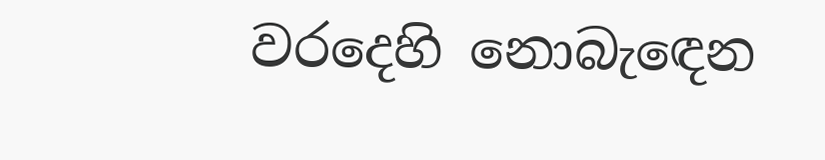වරදෙහි නොබැඳෙන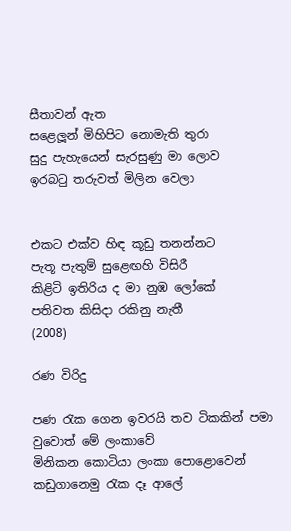සීතාවන් ඇත
සළෙලූන් මිහිපිට නොමැති තුරා
සුදු පැහැයෙන් සැරසුණු මා ලොව
ඉරබටු තරුවත් මිලින වෙලා


එකට එක්ව හිඳ කූඩු තනන්නට
පැතූ පැතුම් සුළෙඟහි විසිරී
කිළිටි ඉතිරිය ද මා නුඹ ලෝකේ
පතිවත කිසිදා රකිනු නැතී
(2008)

රණ විරිදු

පණ රැක ගෙන ඉවරයි තව ටිකකින් පමා වුවොත් මේ ලංකාවේ
මිනිකන කොටියා ලංකා පොළොවෙන් කඩුගානෙමු රැක දෑ ආලේ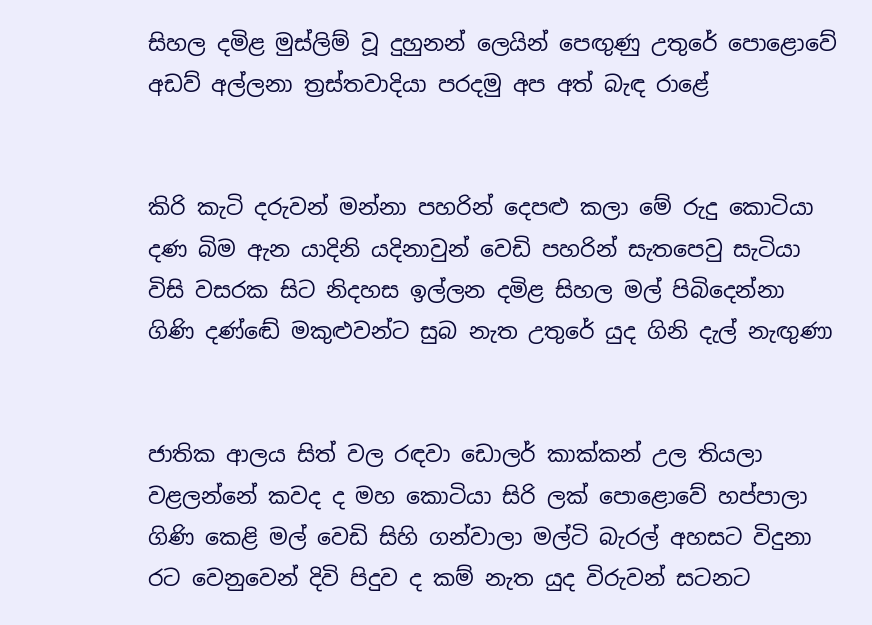සිහල දමිළ මුස්ලිම් වූ දුහුනන් ලෙයින් පෙඟුණු උතුරේ පොළොවේ
අඩව් අල්ලනා ත්‍රස්තවාදියා පරදමු අප අත් බැඳ රාළේ


කිරි කැටි දරුවන් මන්නා පහරින් දෙපළු කලා මේ රුදු කොටියා
දණ බිම ඇන යාදිනි යදිනාවුන් වෙඩි පහරින් සැතපෙවු සැටියා
විසි වසරක සිට නිදහස ඉල්ලන දමිළ සිහල මල් පිබිදෙන්නා
ගිණි දණ්ඬේ මකුළුවන්ට සුබ නැත උතුරේ යුද ගිනි දැල් නැඟුණා


ජාතික ආලය සිත් වල රඳවා ඩොලර් කාක්කන් උල තියලා
වළලන්නේ කවද ද මහ කොටියා සිරි ලක් පොළොවේ හප්පාලා
ගිණි කෙළි මල් වෙඩි සිහි ගන්වාලා මල්ටි බැරල් අහසට විදුනා
රට වෙනුවෙන් දිවි පිදුව ද කම් නැත යුද විරුවන් සටනට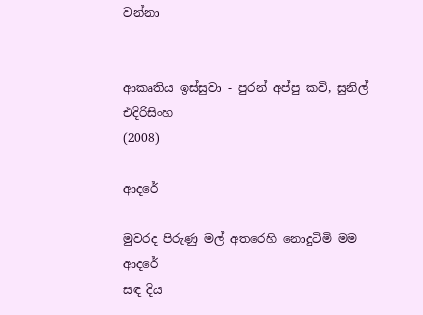වන්නා


ආකෘතිය ඉස්සුවා - පුරන් අප්පු කවි, සුනිල් එදිරිසිංහ
(2008)

ආදරේ

මුවරද පිරුණු මල් අතරෙහි නොදුටිමි මම ආදරේ
සඳ දිය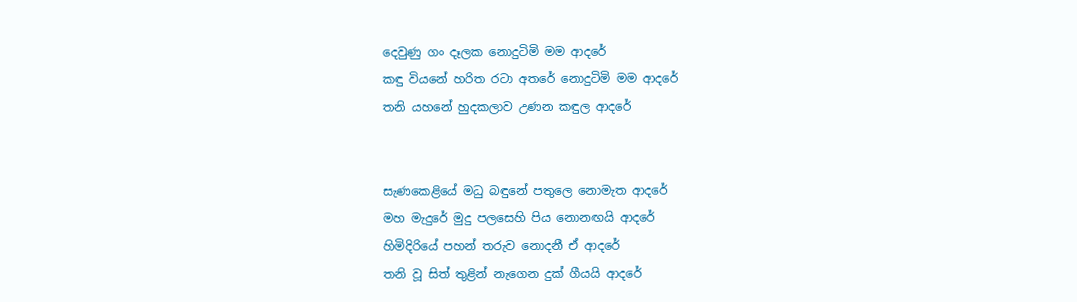දෙවුණු ගං දෑලක නොදුටිමි මම ආදරේ
කඳු වියනේ හරිත රටා අතරේ නොදුටිමි මම ආදරේ
තනි යහනේ හුදකලාව උණන කඳුල ආදරේ


සැණකෙළියේ මධු බඳුනේ පතුලෙ නොමැත ආදරේ
මහ මැදුරේ මුදු පලසෙහි පිය නොනඟයි ආදරේ
හිමිදිරියේ පහන් තරුව නොදනී ඒ ආදරේ
තනි වූ සිත් තුළින් නැගෙන දුක් ගීයයි ආදරේ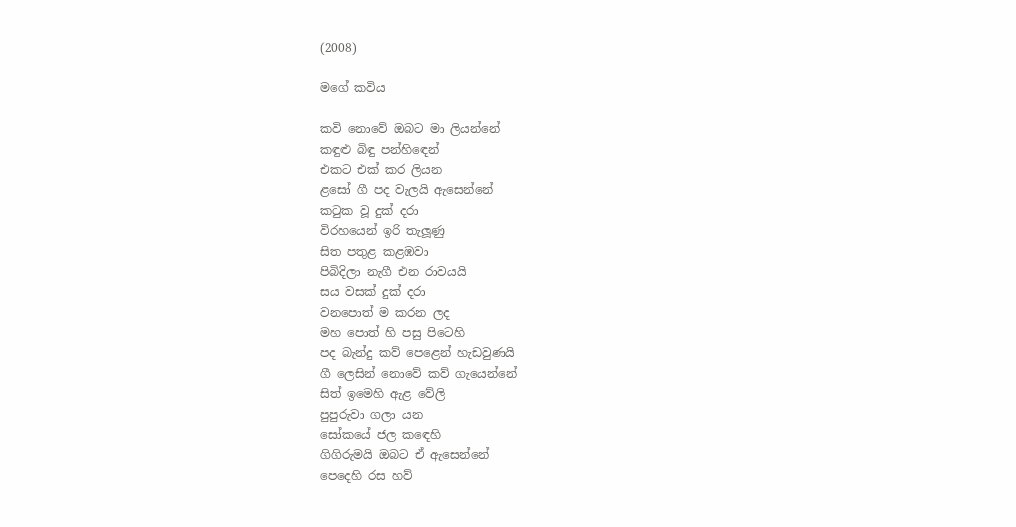(2008)

මගේ කවිය

කවි නොවේ ඔබට මා ලියන්නේ
කඳුළු බිඳු පන්හිඳෙන්
එකට එක් කර ලියන
ළසෝ ගී පද වැලයි ඇසෙන්නේ
කටුක වූ දුක් දරා
විරහයෙන් ඉරි තැලූණු
සිත පතුළ කළඹවා
පිබිදිලා නැගී එන රාවයයි
සය වසක් දුක් දරා
වනපොත් ම කරන ලද
මහ පොත් හි පසු පිටෙහි
පද බැන්දු කව් පෙළෙන් හැඩවුණයි
ගී ලෙසින් නොවේ කව් ගැයෙන්නේ
සිත් ඉමෙහි ඇළ වේලි
පුපුරුවා ගලා යන
සෝකයේ ජල කඳෙහි
ගිගිරුමයි ඔබට ඒ ඇසෙන්නේ
පෙදෙහි රස හව්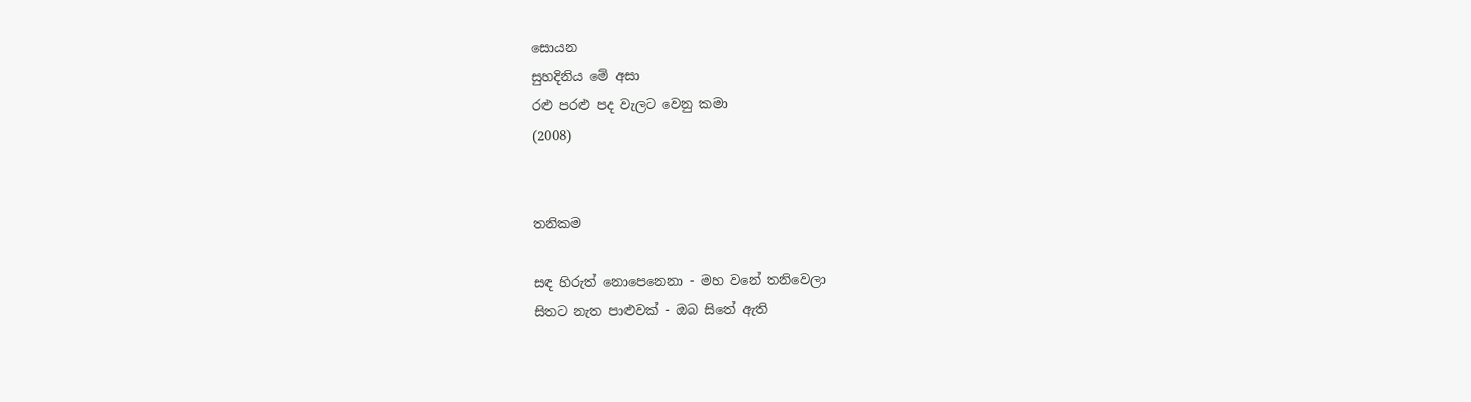සොයන
සුහදිනිය මේ අසා
රළු පරළු පද වැලට වෙනු කමා
(2008)


තනිකම

සඳ හිරුත් නොපෙනෙනා - මහ වනේ තනිවෙලා
සිතට නැත පාළුවක් - ඔබ සිතේ ඇති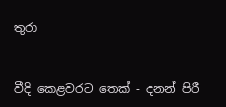තුරා


වීදි කෙළවරට තෙක් - දනන් පිරී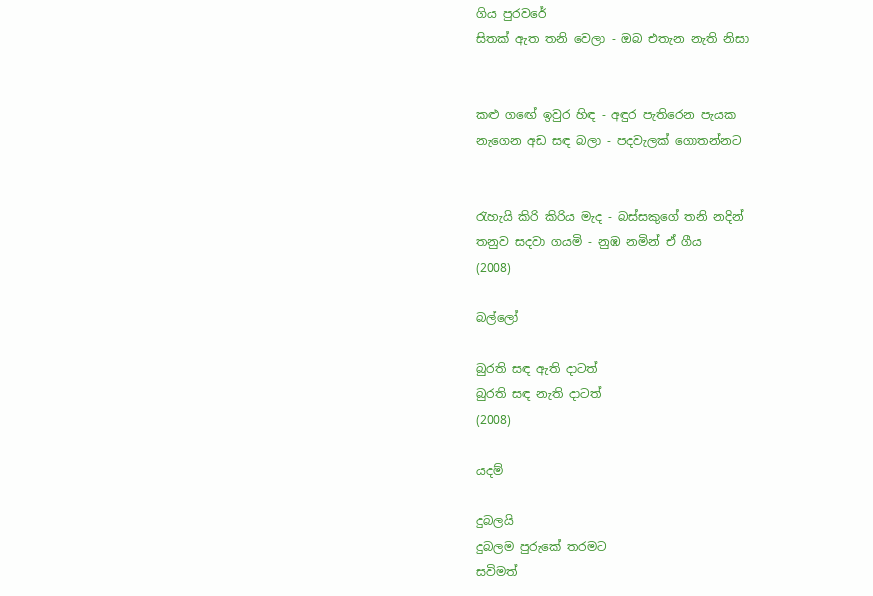ගිය පුරවරේ
සිතක් ඇත තනි වෙලා - ඔබ එතැන නැති නිසා


කළු ගඟේ ඉවුර හිඳ - අඳුර පැතිරෙන පැයක
නැගෙන අඩ සඳ බලා - පදවැලක් ගොතන්නට


රැහැයි කිරි කිරිය මැද - බස්සකුගේ තනි නදින්
තනුව සදවා ගයමි - නුඹ නමින් ඒ ගීය
(2008)

බල්ලෝ

බුරති සඳ ඇති දාටත්
බුරති සඳ නැති දාටත්
(2008)

යදම්

දුබලයි
දුබලම පුරුකේ තරමට
සවිමත්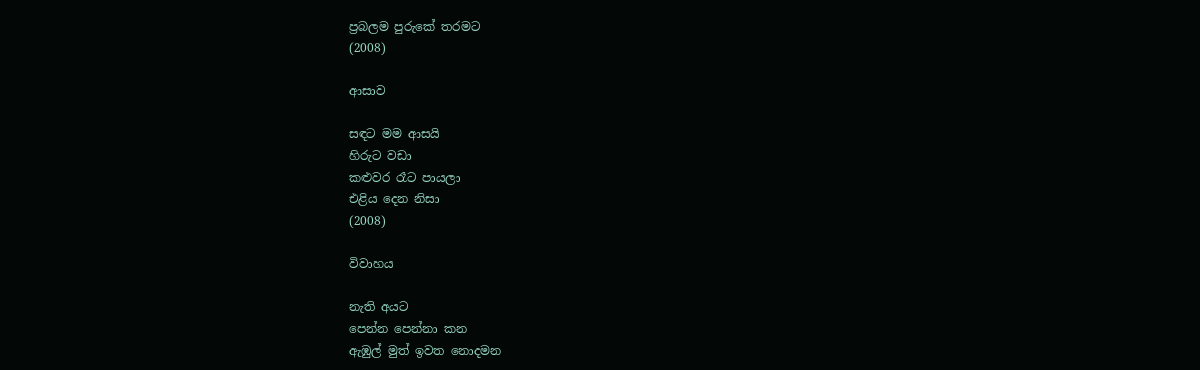ප්‍රබලම පුරුකේ තරමට
(2008)

ආසාව

සඳට මම ආසයි
හිරුට වඩා
කළුවර රෑට පායලා
එළිය දෙන නිසා
(2008)

විවාහය

නැති අයට
පෙන්න පෙන්නා කන
ඇඹුල් මුත් ඉවත නොදමන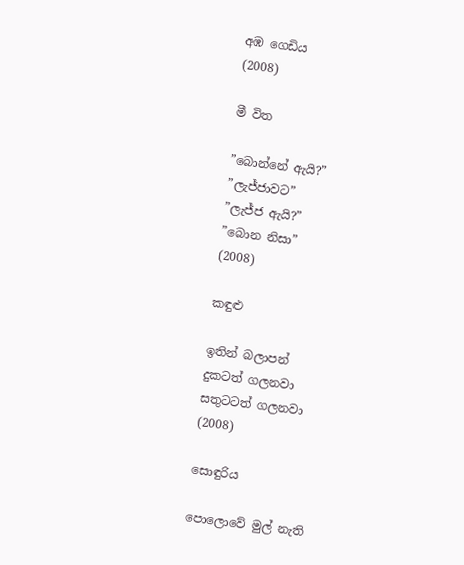අඹ ගෙඩිය
(2008)

මී විත

”බොන්නේ ඇයි?”
”ලැජ්ජාවට”
”ලැජ්ජ ඇයි?”
”බොන නිසා”
(2008)

කඳුළු

ඉතින් බලාපන්
දුකටත් ගලනවා
සතුටටත් ගලනවා
(2008)

සොඳුරිය

පොලොවේ මුල් නැති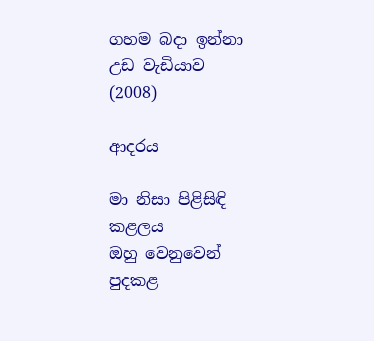ගහම බදා ඉන්නා
උඩ වැඩියාව
(2008)

ආදරය

මා නිසා පිළිසිඳි කළලය
ඔහු වෙනුවෙන් පුදකළ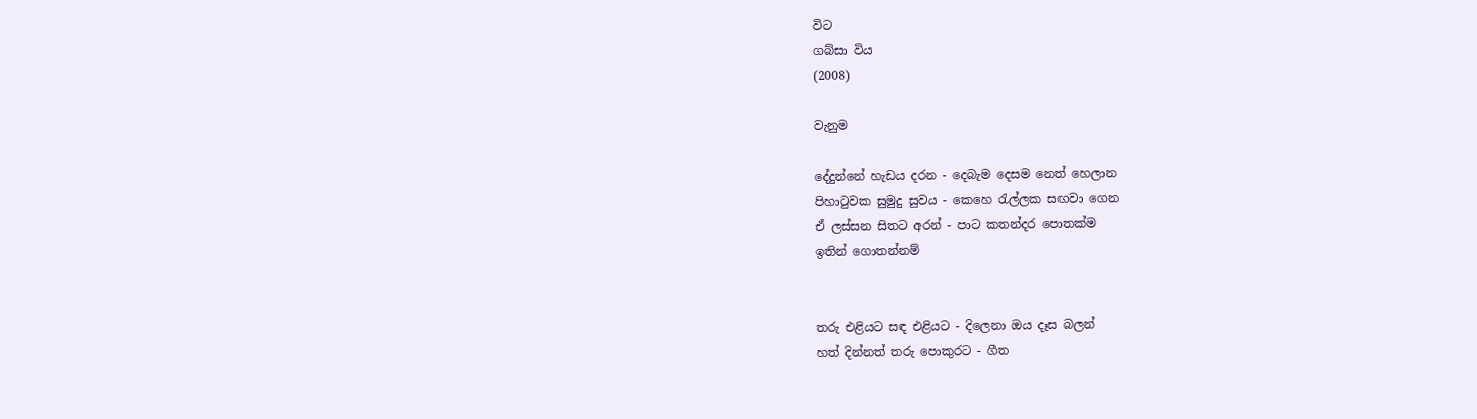විට
ගබ්සා විය
(2008)

වැනුම

දේදුන්නේ හැඩය දරන - දෙබැම දෙසම නෙත් හෙලාන
පිහාටුවක සුමුදු සුවය - කෙහෙ රැල්ලක සඟවා ගෙන
ඒ ලස්සන සිතට අරන් - පාට කතන්දර පොතක්ම
ඉතින් ගොතන්නම්


තරු එළියට සඳ එළියට - දිලෙනා ඔය දෑස බලන්
හත් දින්නත් තරු පොකුරට - ගීත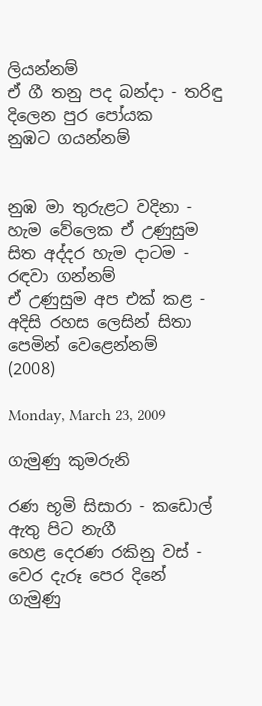ලියන්නම්
ඒ ගී තනු පද බන්දා - තරිඳු දිලෙන පුර පෝයක
නුඹට ගයන්නම්


නුඹ මා තුරුළට වදිනා - හැම වේලෙක ඒ උණුසුම
සිත අද්දර හැම දාටම - රඳවා ගන්නම්
ඒ උණුසුම අප එක් කළ - අදිසි රහස ලෙසින් සිතා
පෙමින් වෙළෙන්නම්
(2008)

Monday, March 23, 2009

ගැමුණු කුමරුනි

රණ භූමි සිසාරා - කඩොල් ඇතු පිට නැගී
හෙළ දෙරණ රකිනු වස් - වෙර දැරූ පෙර දිනේ
ගැමුණු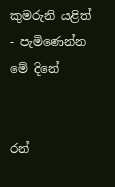කුමරුනි යළිත් - පැමිණෙන්න මේ දිනේ


රන්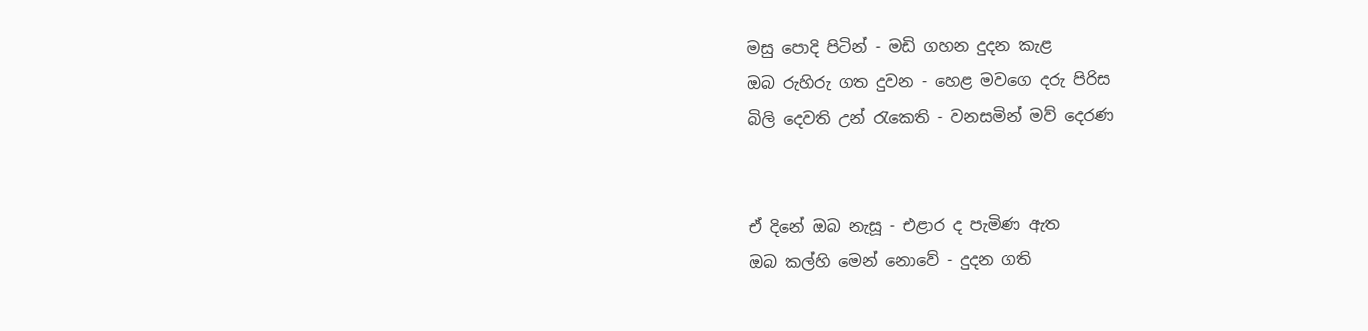මසු පොදි පිටින් - මඩි ගහන දුදන කැළ
ඔබ රුහිරු ගත දුවන - හෙළ මවගෙ දරු පිරිස
බිලි දෙවති උන් රැකෙති - වනසමින් මව් දෙරණ


ඒ දිනේ ඔබ නැසූ - එළාර ද පැමිණ ඇත
ඔබ කල්හි මෙන් නොවේ - දුදන ගති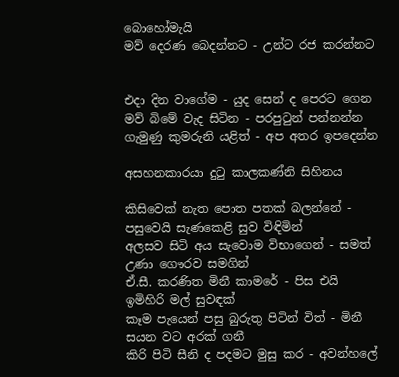බොහෝමැයි
මව් දෙරණ බෙදන්නට - උන්ට රජ කරන්නට


එදා දින වාගේම - යුද සෙන් ද පෙරට ගෙන
මව් බිමේ වැද සිටින - පරපුටුන් පන්නන්න
ගැමුණු කුමරුනි යළිත් - අප අතර ඉපදෙන්න

අසහනකාරයා දුටු කාලකණ්නි සිහිනය

කිසිවෙක් නැත පොත පතක් බලන්නේ - පසුවෙයි සැණකෙළි සුව විඳිමින්
අලසව සිටි අය සැවොම විභාගෙන් - සමත් උණා ගෞරව සමගින්
ඒ.සී. කරණිත මිනී කාමරේ - පිස එයි ඉමිහිරි මල් සුවඳක්
කෑම පැයෙන් පසු බුරුතු පිටින් විත් - මිනී සයන වට අරක් ගනී
කිරි පිටි සීනි ද පදමට මුසු කර - අවන්හලේ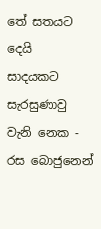තේ සතයට දෙයි
සාදයකට සැරසුණාවු වැනි නෙක - රස බොජුනෙන්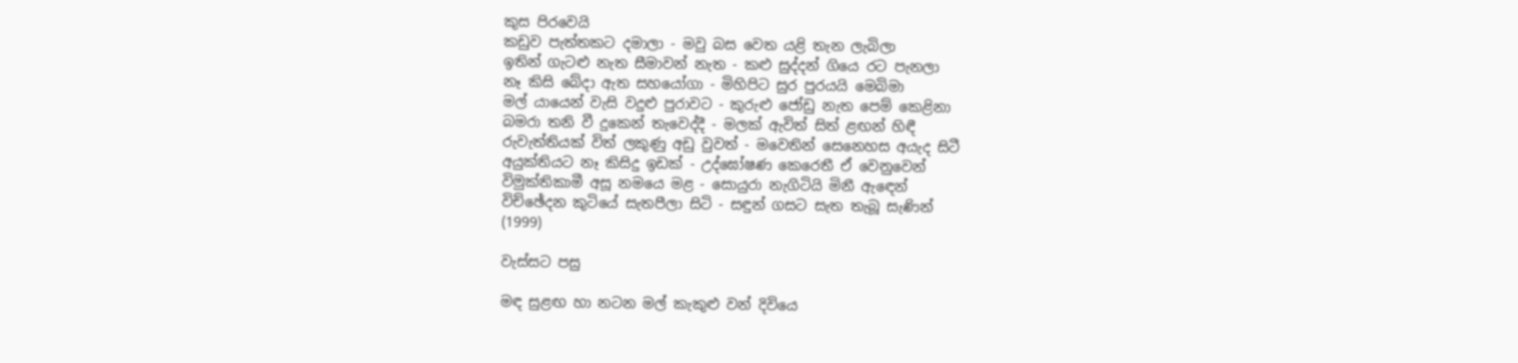කුස පිරවෙයි
කඩුව පැත්තකට දමාලා - මවු බස වෙත යළි තැන ලැබිලා
ඉතින් ගැටළු නැත සීමාවන් නැත - කළු සුද්දන් ගියෙ රට පැනලා
නෑ කිසි බේදා ඇත සහයෝගා - මිහිපිට සුර පුරයයි මෙබිමා
මල් යායෙන් වැසි වදුළු පුරාවට - කුරුළු ජෝඩු නැත පෙම් කෙළිනා
බමරා තනි වී දුකෙන් තැවෙද්දී - මලක් ඇවිත් සිත් ළඟන් හිඳී
රුවැත්තියක් විත් ලකුණු අඩු වුවත් - මවෙතින් සෙනෙහස අයැද සිටී
අයුක්තියට නෑ කිසිදු ඉඩක් - උද්ඝෝෂණ කෙරෙතී ඒ වෙනුවෙන්
විමුක්තිකාමී අසූ නමයෙ මළ - සොයුරා නැගිටියි මිනී ඇඳෙන්
විච්ඡේදන කුටියේ සැතපීලා සිටි - සඳුන් ගසට සැත තැබූ සැණින්
(1999)

වැස්සට පසු

මඳ සුළඟ හා නටන මල් කැකුළු වන් දිවියෙ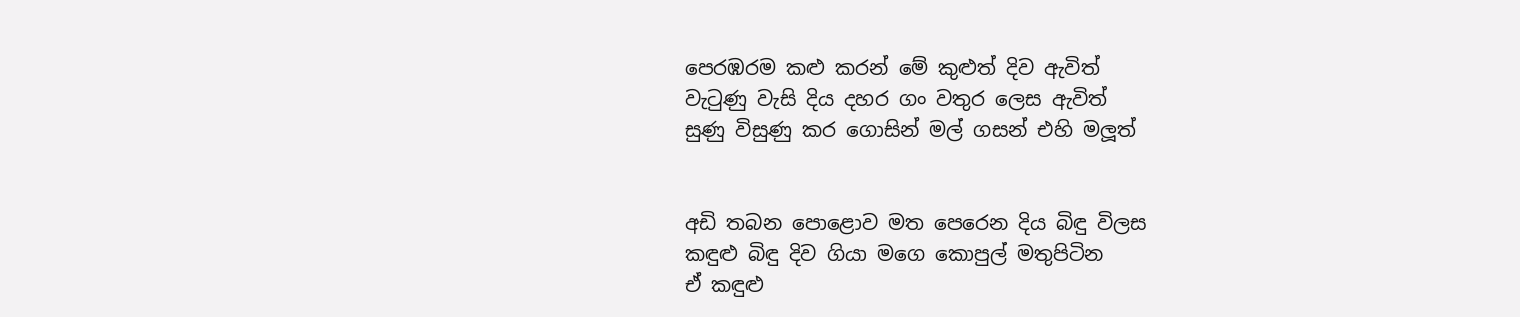පෙරඹරම කළු කරන් මේ කුළුත් දිව ඇවිත්
වැටුණු වැසි දිය දහර ගං වතුර ලෙස ඇවිත්
සුණු විසුණු කර ගොසින් මල් ගසන් එහි මලූත්


අඩි තබන පොළොව මත පෙරෙන දිය බිඳු විලස
කඳුළු බිඳු දිව ගියා මගෙ කොපුල් මතුපිටින
ඒ කඳුළු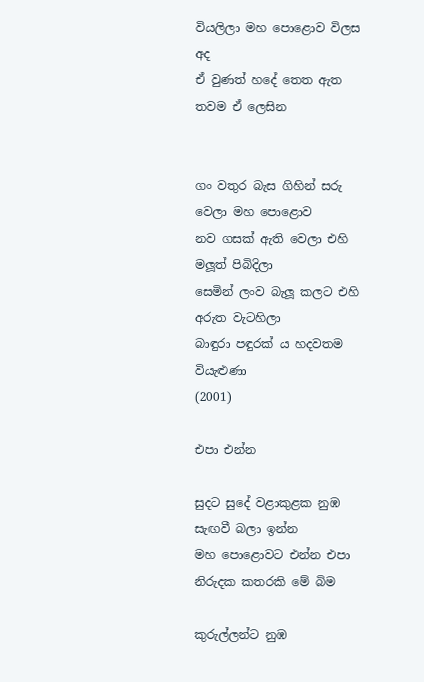වියලිලා මහ පොළොව විලස අද
ඒ වුණත් හදේ තෙත ඇත තවම ඒ ලෙසින


ගං වතුර බැස ගිහින් සරු වෙලා මහ පොළොව
නව ගසක් ඇති වෙලා එහි මලූත් පිබිදිලා
සෙමින් ලංව බැලූ කලට එහි අරුත වැටහිලා
බාඳුරා පඳුරක් ය හදවතම වියැළුණා
(2001)

එපා එන්න

සුදට සුදේ වළාකුළක නුඹ සැඟවී බලා ඉන්න
මහ පොළොවට එන්න එපා නිරුදක කතරකි මේ බිම

කුරුල්ලන්ට නුඹ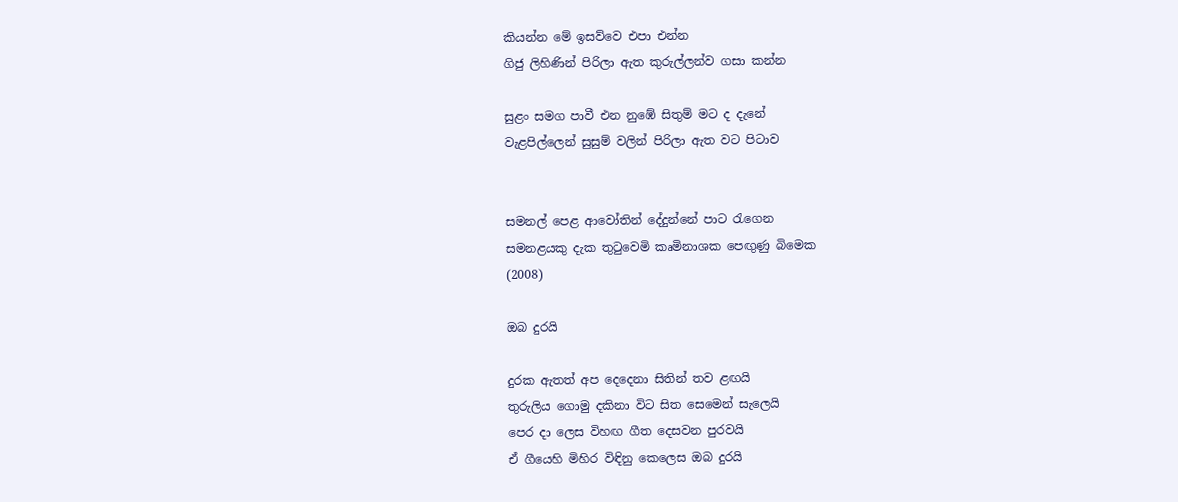කියන්න මේ ඉසව්වෙ එපා එන්න
ගිජු ලිහිණින් පිරිලා ඇත කුරුල්ලන්ව ගසා කන්න

සුළං සමග පාවී එන නුඹේ සිතුම් මට ද දැනේ
වැළපිල්ලෙන් සුසුම් වලින් පිරිලා ඇත වට පිටාව


සමනල් පෙළ ආවෝතින් දේදුන්නේ පාට රැගෙන
සමනළයකු දැක තුටුවෙමි කෘමිනාශක පෙඟුණු බිමෙක
(2008)

ඔබ දුරයි

දුරක ඇතත් අප දෙදෙනා සිතින් තව ළඟයි
තුරුලිය ගොමු දකිනා විට සිත සෙමෙන් සැලෙයි
පෙර දා ලෙස විහඟ ගීත දෙසවන පුරවයි
ඒ ගීයෙහි මිහිර විඳිනු කෙලෙස ඔබ දුරයි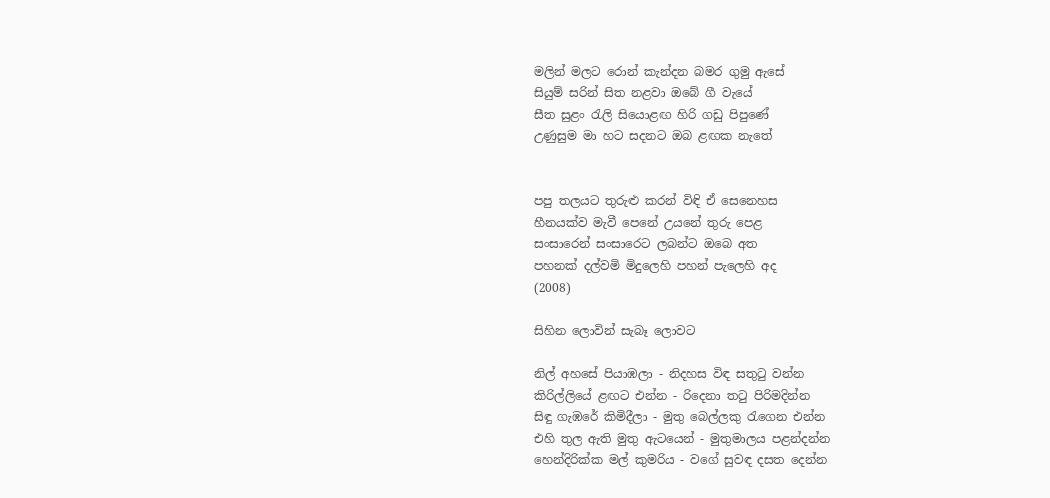මලින් මලට රොන් කැන්දන බමර ගුමු ඇසේ
සියුම් සරින් සිත නළවා ඔබේ ගී වැයේ
සීත සුළං රැලි සියොළඟ හිරි ගඩු පිපුණේ
උණුසුම මා හට සදනට ඔබ ළඟක නැතේ


පපු තලයට තුරුළු කරන් විඳි ඒ සෙනෙහස
හීනයක්ව මැවී පෙනේ උයනේ තුරු පෙළ
සංසාරෙන් සංසාරෙට ලබන්ට ඔබෙ අත
පහනක් දල්වමි මිදුලෙහි පහන් පැලෙහි අද
(2008)

සිහින ලොවින් සැබෑ ලොවට

නිල් අහසේ පියාඹලා - නිදහස විඳ සතුටු වන්න
කිරිල්ලියේ ළඟට එන්න - රිදෙනා තටු පිරිමදින්න
සිඳු ගැඹරේ කිමිදීලා - මුතු බෙල්ලකු රැගෙන එන්න
එහි තුල ඇති මුතු ඇටයෙන් - මුතුමාලය පළන්දන්න
හෙන්දිරික්ක මල් කුමරිය - වගේ සුවඳ දසත දෙන්න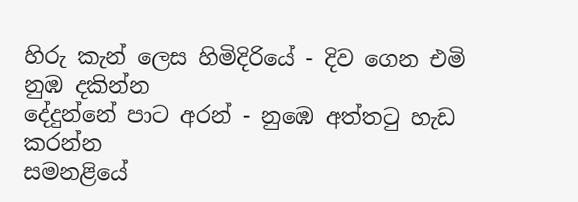හිරු කැන් ලෙස හිමිදිරියේ - දිව ගෙන එමි නුඹ දකින්න
දේදුන්නේ පාට අරන් - නුඹෙ අත්තටු හැඩ කරන්න
සමනළියේ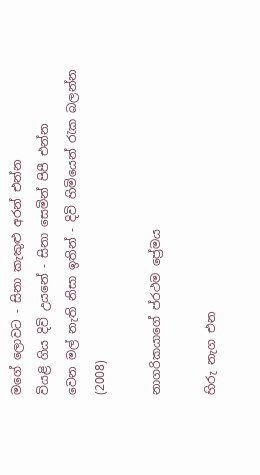මගේ ලොවට - සිනා කැකුළු අරන් එන්න
වියළි ගිය දිවි උයනේ - සිනා සෙමින් පිපී එන්න
වෙන මල් නැති නිසා ඉතින් - දිවි හිමියෙන් රැක බලන්න
(2008)

නාගරිකයාගේ ප්රථම ‍ප්‍රේමය

හිරු නැග එන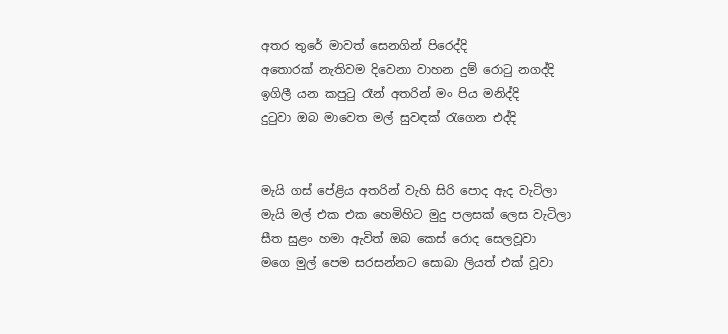අතර තුරේ මාවත් සෙනගින් පිරෙද්දි
අතොරක් නැතිවම දිවෙනා වාහන දුම් රොටු නගද්දි
ඉගිලී යන කපුටු රෑන් අතරින් මං පිය මනිද්දි
දුටුවා ඔබ මාවෙත මල් සුවඳක් රැගෙන එද්දි


මැයි ගස් පේළිය අතරින් වැහි සිරි පොද ඇද වැටිලා
මැයි මල් එක එක හෙමිහිට මුදු පලසක් ලෙස වැටිලා
සීත සුළං හමා ඇවිත් ඔබ කෙස් රොද සෙලවූවා
මගෙ මුල් පෙම සරසන්නට සොබා ලියත් එක් වූවා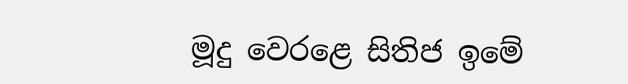මූදු වෙරළෙ සිතිජ ඉමේ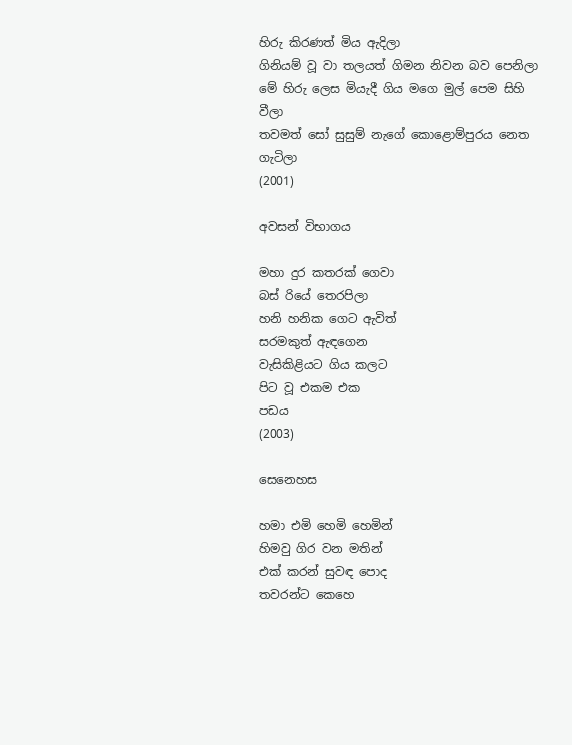හිරු කිරණත් මිය ඇදිලා
ගිනියම් වූ වා තලයත් ගිමන නිවන බව පෙනිලා
මේ හිරු ලෙස මියැදී ගිය මගෙ මුල් පෙම සිහි වීලා
තවමත් සෝ සුසුම් නැගේ කොළොම්පුරය නෙත ගැටිලා
(2001)

අවසන් විභාගය

මහා දුර කතරක් ගෙවා
බස් රියේ තෙරපිලා
හනි හනික ගෙට ඇවිත්
සරමකුත් ඇඳගෙන
වැසිකිළියට ගිය කලට
පිට වූ එකම එක
පඩය
(2003)

සෙනෙහස

හමා එමි හෙමි හෙමින්
හිමවු ගිර වන මතින්
එක් කරන් සුවඳ පොද
තවරන්ට කෙහෙ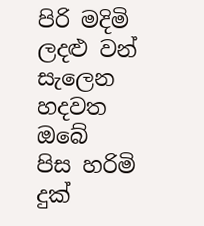පිරි මදිමි ලදළු වන්
සැලෙන හදවත ඔබේ
පිස හරිමි දුක්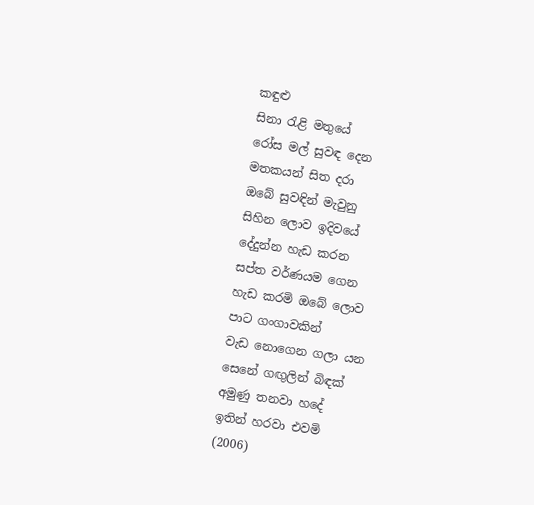කඳුළු
සිනා රැළි මතුයේ
රෝස මල් සුවඳ දෙන
මතකයන් සිත දරා
ඔබේ සුවඳින් මැවුනු
සිහින ලොව ඉදිවයේ
දේදුන්න හැඩ කරන
සප්ත වර්ණයම ගෙන
හැඩ කරමි ඔබේ ලොව
පාට ගංගාවකින්
වැඩ නොගෙන ගලා යන
සෙනේ ගඟුලින් බිඳක්
අමුණු තනවා හදේ
ඉතින් හරවා එවමි
(2006)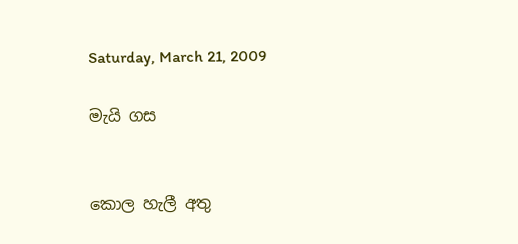Saturday, March 21, 2009

මැයි ගස


කොල හැලී අතු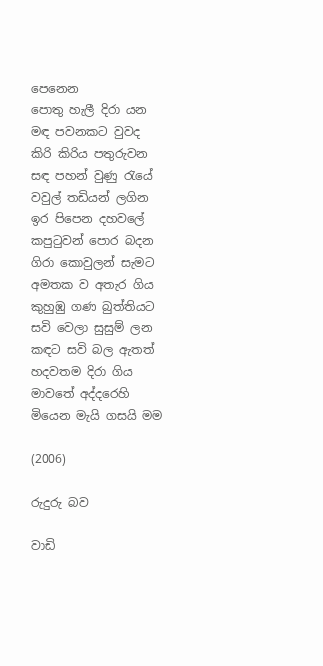පෙනෙන
පොතු හැලී දිරා යන
මඳ පවනකට වුවද
කිරි කිරිය පතුරුවන
සඳ පහන් වුණු රැයේ
වවුල් තඩියන් ලගින
ඉර පිපෙන දහවලේ
කපුටුවන් පොර බදන
ගිරා කොවුලන් සැමට
අමතක ව අතැර ගිය
කුහුඹු ගණ බුත්තියට
සවි වෙලා සුසුම් ලන
කඳට සවි බල ඇතත්
හදවතම දිරා ගිය
මාවතේ අද්දරෙහි
මියෙන මැයි ගසයි මම

(2006)

රුදුරු බව

වාඩි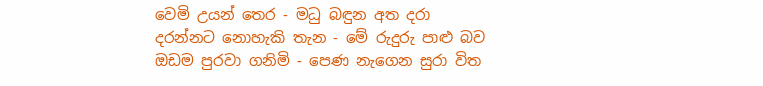වෙමි උයන් තෙර - මධු බඳුන අත දරා
දරන්නට නොහැකි තැන - මේ රුදුරු පාළු බව
ඔඩම පුරවා ගනිමි - පෙණ නැගෙන සුරා විත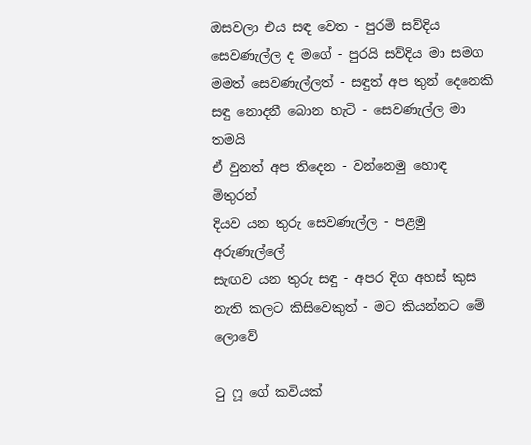ඔසවලා එය සඳ වෙත - පුරමි සව්දිය
සෙවණැල්ල ද මගේ - පුරයි සව්දිය මා සමග
මමත් සෙවණැල්ලත් - සඳුත් අප තුන් දෙනෙකි
සඳු නොදනී බොන හැටි - සෙවණැල්ල මා තමයි
ඒ වුනත් අප තිදෙන - වන්නෙමු හොඳ මිතුරන්
දියව යන තුරු සෙවණැල්ල - පළමු අරුණැල්ලේ
සැඟව යන තුරු සඳු - අපර දිග අහස් කුස
නැති කලට කිසිවෙකුත් - මට කියන්නට මේ ලොවේ

ටු ෆූ ගේ කවියක්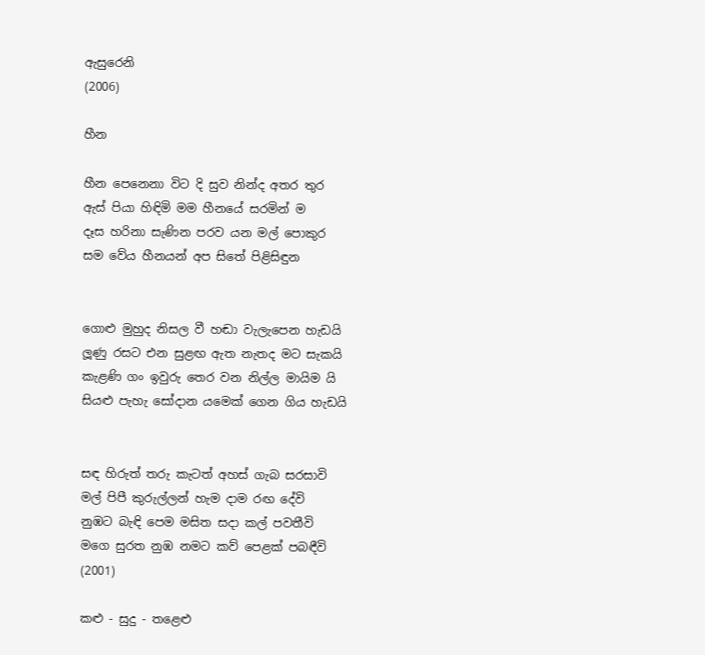ඇසුරෙනි
(2006)

හීන

හීන පෙනෙනා විට දි සුව නින්ද අතර තුර
ඇස් පියා හිඳිමි මම හීනයේ සරමින් ම
දෑස හරිනා සැණින පරව යන මල් පොකුර
සම වේය හීනයන් අප සිතේ පිළිසිඳුන


ගොළු මුහුද නිසල වී හඬා වැලැපෙන හැඩයි
ලූණු රසට එන සුළඟ ඇත නැතද මට සැකයි
කැළණි ගං ඉවුරු තෙර වන නිල්ල මායිම යි
සියළු පැහැ සෝදාන යමෙක් ගෙන ගිය හැඩයි


සඳ හිරුත් තරු කැටත් අහස් ගැබ සරසාවි
මල් පිපී කුරුල්ලන් හැම දාම රඟ දේවි
නුඹට බැඳි පෙම මසිත සදා කල් පවතීවි
මගෙ සුරත නුඹ නමට කව් පෙළක් පබඳීවි
(2001)

කළු - සුදු - තළෙළු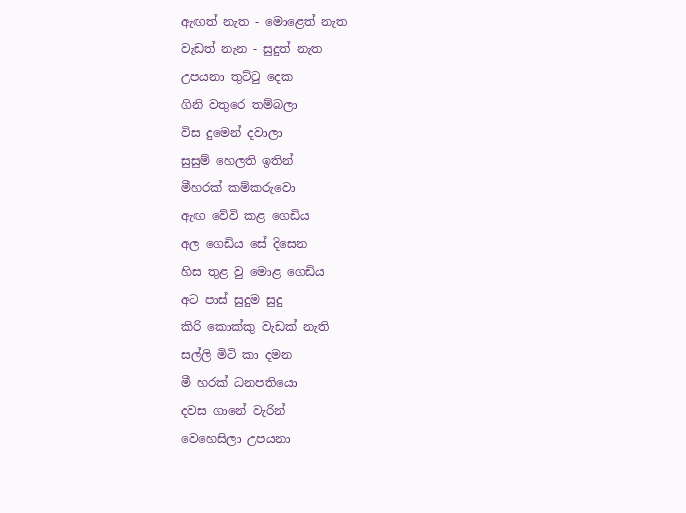ඇඟත් නැත - මොළෙත් නැත
වැඩත් නැන - සුදුත් නැත
උපයනා තුට්ටු දෙක
ගිනි වතුරෙ තම්බලා
විස දුමෙන් දවාලා
සුසුම් හෙලති ඉතින්
මීහරක් කම්කරුවො
ඇඟ වේවි කළ ගෙඩිය
අල ගෙඩිය සේ දිසෙන
හිස තුළ වු මොළ ගෙඩිය
අට පාස් සුදුම සුදු
කිරි කොක්කු වැඩක් නැති
සල්ලි මිටි කා දමන
මී හරක් ධනපතියො
දවස ගානේ වැරින්
වෙහෙසිලා උපයනා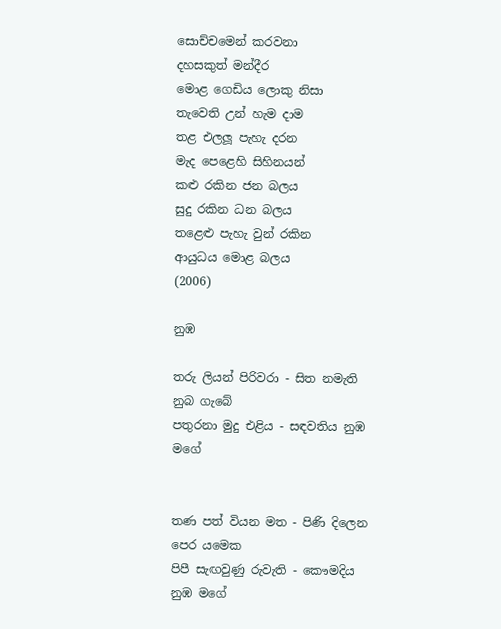සොච්චමෙන් කරවනා
දහසකුත් මන්දීර
මොළ ගෙඩිය ලොකු නිසා
තැවෙති උන් හැම දාම
තළ එලලූ පැහැ දරන
මැද පෙළෙහි සිහිනයන්
කළු රකින ජන බලය
සුදු රකින ධන බලය
තළෙළු පැහැ වුන් රකින
ආයුධය මොළ බලය
(2006)

නුඹ

තරු ලියන් පිරිවරා - සිත නමැති නුබ ගැබේ
පතුරනා මුදු එළිය - සඳවතිය නුඹ මගේ


තණ පත් වියන මත - පිණි දිලෙන පෙර යමෙක
පිපී සැඟවුණු රුවැති - කෞමදිය නුඹ මගේ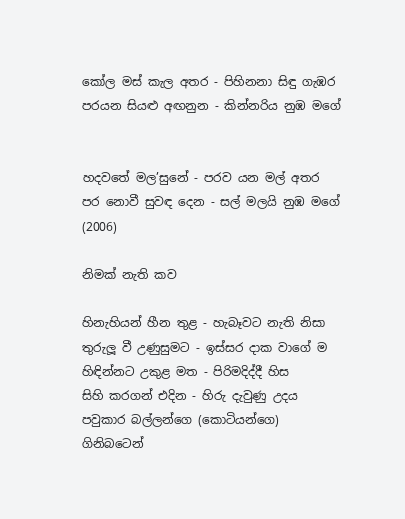කෝල මස් කැල අතර - පිහිනනා සිඳු ගැඹර
පරයන සියළු අඟනුන - කින්නරිය නුඹ මගේ


හදවතේ මල’සුනේ - පරව යන මල් අතර
පර නොවී සුවඳ දෙන - සල් මලයි නුඹ මගේ
(2006)

නිමක් නැති කව

හිනැහියන් හීන තුළ - හැබෑවට නැති නිසා
තුරුලූ වී උණුසුමට - ඉස්සර දාක වාගේ ම
හිඳින්නට උකුළ මත - පිරිමදිද්දී හිස
සිහි කරගන් එදින - හිරු දැවුණු උදය
පවුකාර බල්ලන්ගෙ (කොටියන්ගෙ)
ගිනිබටෙන්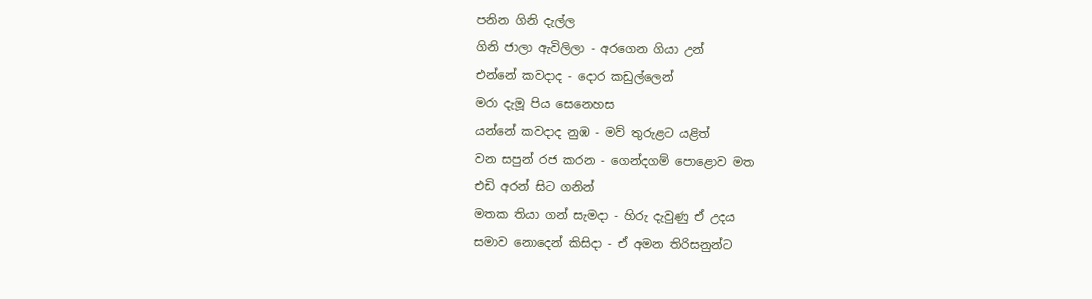පනින ගිනි දැල්ල
ගිනි ජාලා ඇවිලිලා - අරගෙන ගියා උන්
එන්නේ කවදාද - දොර කඩුල්ලෙන්
මරා දැමූ පිය සෙනෙහස
යන්නේ කවදාද නුඹ - මව් තුරුළට යළිත්
වන සපුන් රජ කරන - ගෙන්දගම් පොළොව මත
එඩි අරන් සිට ගනින්
මතක තියා ගන් සැමදා - හිරු දැවුණු ඒ උදය
සමාව නොදෙන් කිසිදා - ඒ අමන තිරිසනුන්ට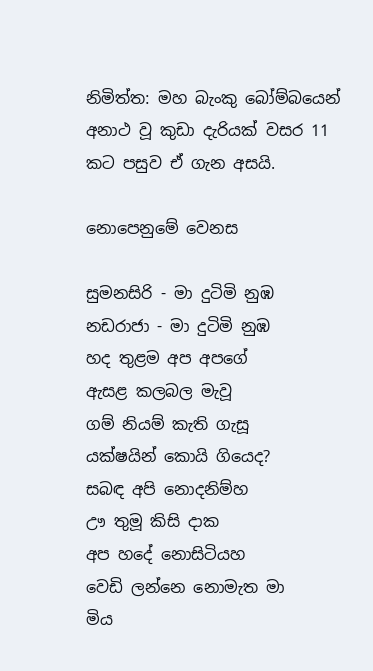නිමිත්ත: මහ බැංකු බෝම්බයෙන් අනාථ වූ කුඩා දැරියක් වසර 11 කට පසුව ඒ ගැන අසයි.

නොපෙනුමේ වෙනස

සුමනසිරි - මා දුටිමි නුඹ
නඩරාජා - මා දුටිමි නුඹ
හද තුළම අප අපගේ
ඇසළ කලබල මැවූ
ගම් නියම් කැති ගැසූ
යක්ෂයින් කොයි ගියෙද?
සබඳ අපි නොදනිම්හ
ඌ තුමූ කිසි දාක
අප හදේ නොසිටියහ
වෙඩි ලන්නෙ නොමැත මා
මිය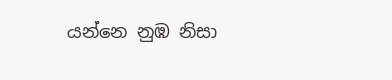යන්නෙ නුඹ නිසා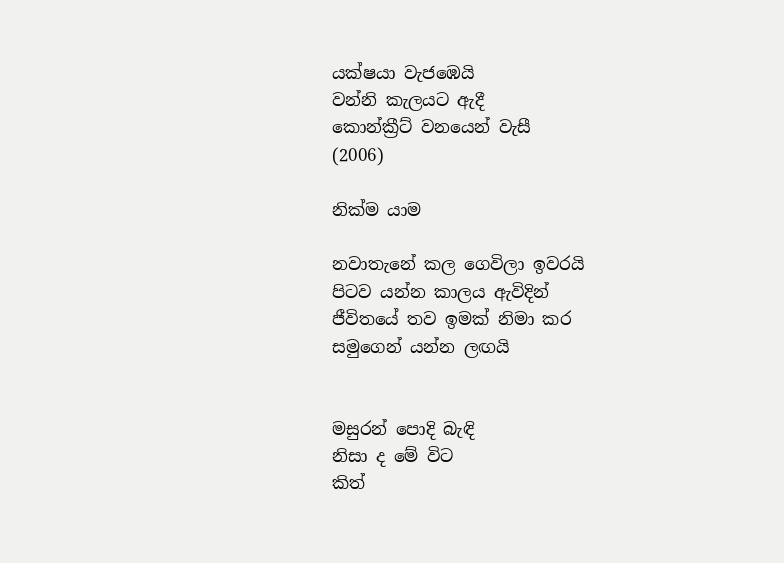යක්ෂයා වැජඹෙයි
වන්නි කැලයට ඇදී
කොන්ක්‍රීට් වනයෙන් වැසී
(2006)

නික්ම යාම

නවාතැනේ කල ගෙවිලා ඉවරයි
පිටව යන්න කාලය ඇවිදින්
ජීවිතයේ තව ඉමක් නිමා කර
සමුගෙන් යන්න ලඟයි


මසුරන් පොදි බැඳි
නිසා ද මේ විට
කිත්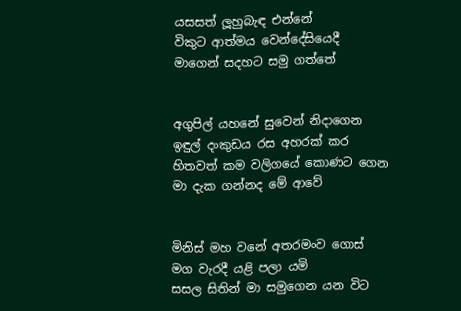යසසත් ලූහුබැඳ එන්නේ
විකුට ආත්මය වෙන්දේසියෙදී
මාගෙන් සදහට සමු ගත්තේ


අගුපිල් යහනේ සුවෙන් නිදාගෙන
ඉඳුල් දංකුඩය රස අහරක් කර
හිතවත් කම වලිගයේ කොණට ගෙන
මා දැක ගන්නද මේ ආවේ


මිනිස් මහ වනේ අතරමංව ගොස්
මග වැරදී යළි පලා යමි
සසල සිතින් මා සමුගෙන යන විට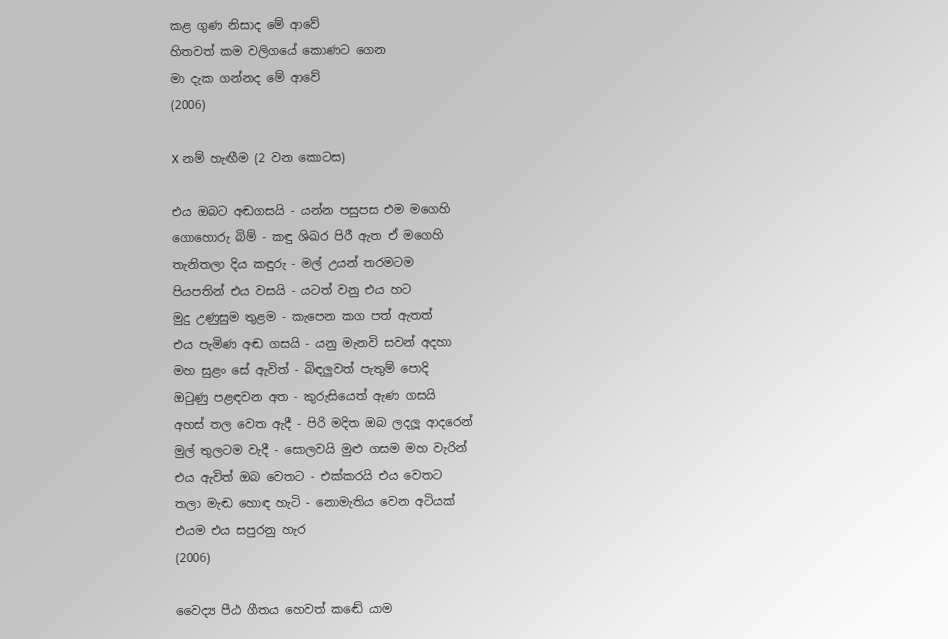කළ ගුණ නිසාද මේ ආවේ
හිතවත් කම වලිගයේ කොණට ගෙන
මා දැක ගන්නද මේ ආවේ
(2006)

X නම් හැඟීම (2 වන කොටස)

එය ඔබට අඬගසයි - යන්න පසුපස එම මගෙහි
ගොහොරු බිම් - කඳු ශිඛර පිරී ඇත ඒ මගෙහි
තැනිතලා දිය කඳුරු - මල් උයන් තරමටම
පියපතින් එය වසයි - යටත් වනු එය හට
මුදු උණුසුම තුළම - කැපෙන කග පත් ඇතත්
එය පැමිණ අඬ ගසයි - යනු මැනවි සවන් අදහා
මහ සුළං සේ ඇවිත් - බිඳලුවත් පැතුම් පොදි
ඔටුණු පළඳවන අත - කුරුසියෙත් ඇණ ගසයි
අහස් තල වෙත ඇදී - පිරි මදිත ඔබ ලදලූ ආදරෙන්
මුල් තුලටම වැදී - සොලවයි මුළු ගසම මහ වැරින්
එය ඇවිත් ඔබ වෙතට - එක්කරයි එය වෙතට
තලා මැඬ හොඳ හැටි - නොමැතිය වෙන අටියක්
එයම එය සපුරනු හැර
(2006)

වෛද්‍ය පීඨ ගීතය හෙවත් කඬේ යාම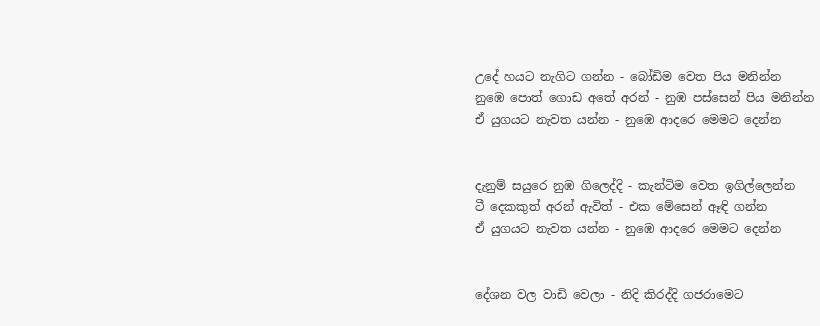උදේ හයට නැගිට ගන්න - බෝඩිම වෙත පිය මනින්න
නුඹෙ පොත් ගොඩ අතේ අරන් - නුඹ පස්සෙන් පිය මනින්න
ඒ යුගයට නැවත යන්න - නුඹෙ ආදරෙ මෙමට දෙන්න


දැනුම් සයුරෙ නුඹ ගිලෙද්දි - කැන්ටිම වෙත ඉගිල්ලෙන්න
ටී දෙකකුත් අරන් ඇවිත් - එක මේසෙන් ඈඳි ගන්න
ඒ යුගයට නැවත යන්න - නුඹෙ ආදරෙ මෙමට දෙන්න


දේශන වල වාඩි වෙලා - නිදි කිරද්දි ගජරාමෙට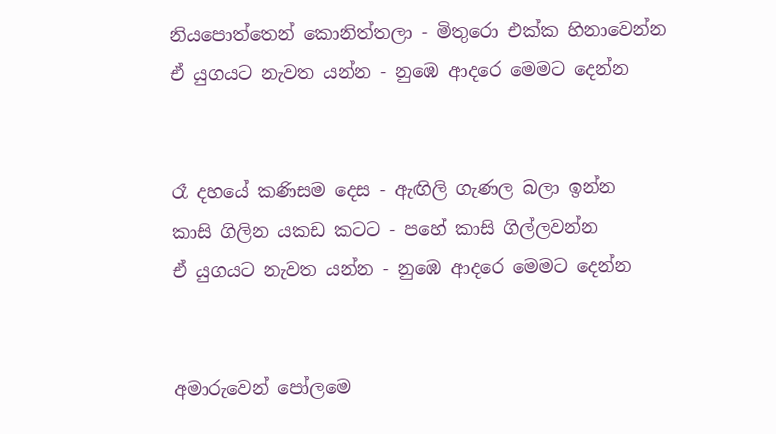නියපොත්තෙන් කොනිත්තලා - මිතුරො එක්ක හිනාවෙන්න
ඒ යුගයට නැවත යන්න - නුඹෙ ආදරෙ මෙමට දෙන්න


රෑ දහයේ කණිසම දෙස - ඇඟිලි ගැණල බලා ඉන්න
කාසි ගිලින යකඩ කටට - පහේ කාසි ගිල්ලවන්න
ඒ යුගයට නැවත යන්න - නුඹෙ ආදරෙ මෙමට දෙන්න


අමාරුවෙන් පෝලමෙ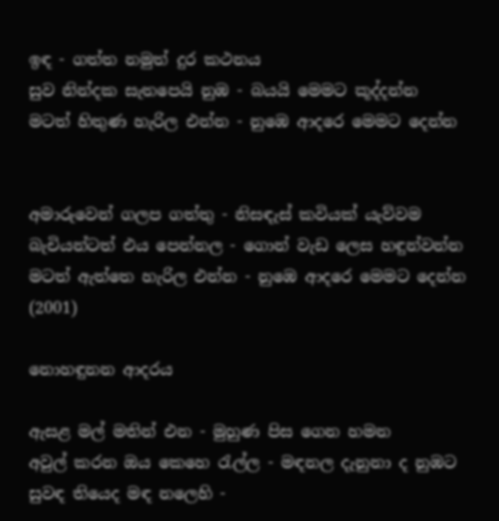ඉඳ - ගත්ත නමුත් දුර කථනය
සුව නින්දක සැතපෙයි නුඹ - බයයි මෙමට කූද්දන්න
මටත් හිතුණ හැරිල එන්න - නුඹෙ ආදරෙ මෙමට දෙන්න


අමාරුවෙන් ගලප ගත්තු - නිසඳැස් කවියක් යැව්වම
බැචියන්ටත් එය පෙන්නල - ගොන් වැඩ ලෙස හඳුන්වන්න
මටත් ඇත්තෙ හැරිල එන්න - නුඹෙ ආදරෙ මෙමට දෙන්න
(2001)

නොහඳුනන ආදරය

ඇසළ මල් මතින් එන - මුහුණ පිස ගෙන හමන
අවුල් කරන ඔය කෙහෙ රැල්ල - මඳනල දැනුනා ද නුඹට
සුවඳ තියෙද මඳ නලෙහි -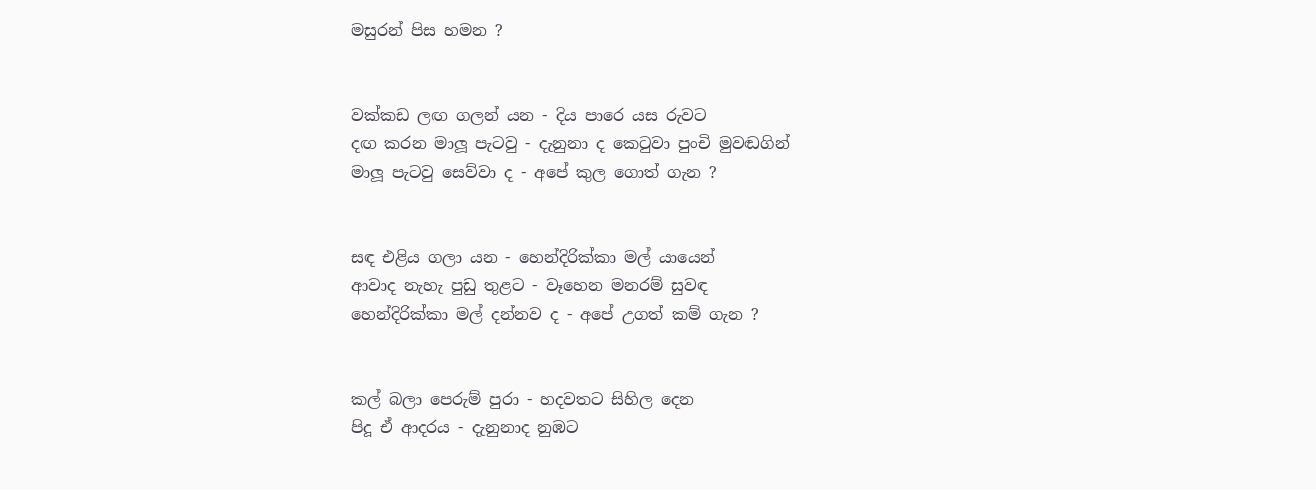මසුරන් පිස හමන ?


වක්කඩ ලඟ ගලන් යන - දිය පාරෙ යස රුවට
දඟ කරන මාලූ පැටවු - දැනුනා ද කෙටුවා පුංචි මුවඬගින්
මාලූ පැටවු සෙව්වා ද - අපේ කුල ගොත් ගැන ?


සඳ එළිය ගලා යන - හෙන්දිරික්කා මල් යායෙන්
ආවාද නැහැ පුඩු තුළට - වෑහෙන මනරම් සුවඳ
හෙන්දිරික්කා මල් දන්නව ද - අපේ උගත් කම් ගැන ?


කල් බලා පෙරුම් පුරා - හදවතට සිහිල දෙන
පිදූ ඒ ආදරය - දැනුනාද නුඹට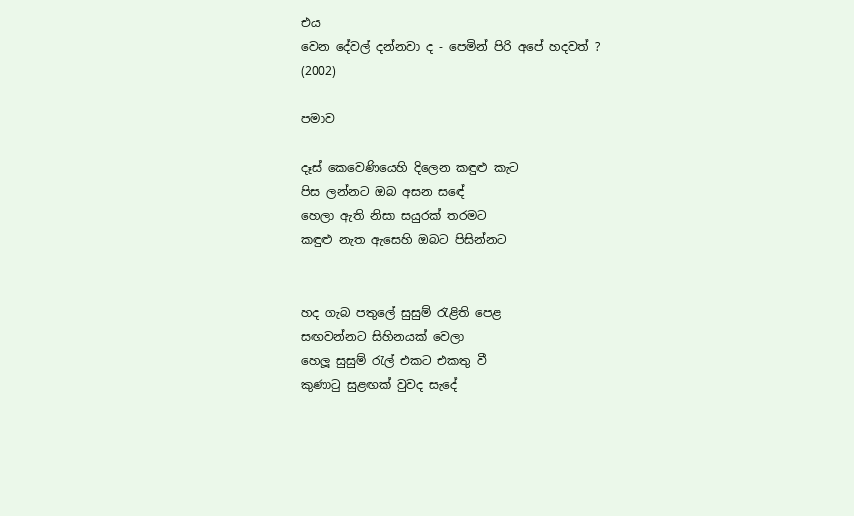එය
වෙන දේවල් දන්නවා ද - පෙමින් පිරි අපේ හදවත් ?
(2002)

පමාව

දෑස් කෙවෙණියෙහි දිලෙන කඳුළු කැට
පිස ලන්නට ඔබ අසන සඳේ
හෙලා ඇති නිසා සයුරක් තරමට
කඳුළු නැත ඇසෙහි ඔබට පිසින්නට


හද ගැබ පතුලේ සුසුම් රැළිති පෙළ
සඟවන්නට සිහිනයක් වෙලා
හෙලූ සුසුම් රැල් එකට එකතු වී
කුණාටු සුළඟක් වුවද සැදේ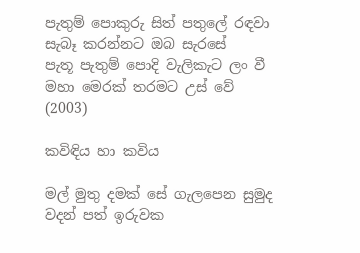පැතුම් පොකුරු සිත් පතුලේ රඳවා
සැබෑ කරන්නට ඔබ සැරසේ
පැතූ පැතුම් පොදි වැලිකැට ලං වී
මහා මෙරක් තරමට උස් වේ
(2003)

කවිඳිය හා කවිය

මල් මුතු දමක් සේ ගැලපෙන සුමුද වදන් පත් ඉරුවක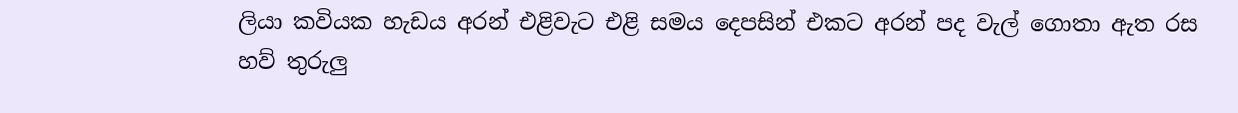ලියා කවියක හැඩය අරන් එළිවැට එළි සමය දෙපසින් එකට අරන් පද වැල් ගොතා ඇත රස හව් තුරුලු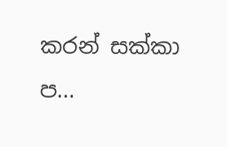කරන් සක්කා ප...